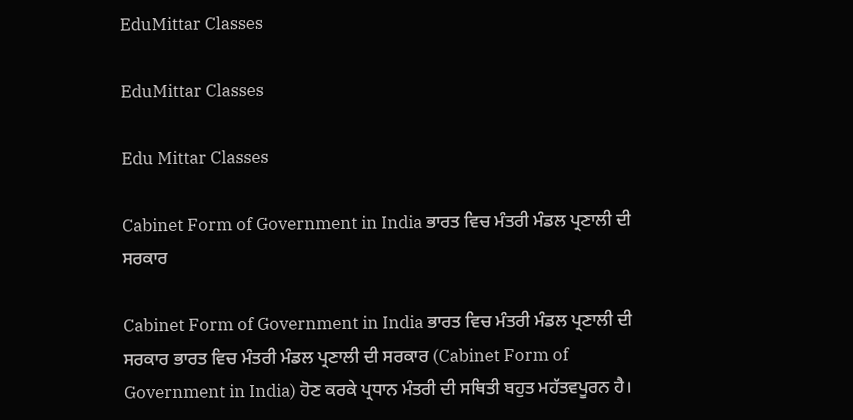EduMittar Classes

EduMittar Classes

Edu Mittar Classes

Cabinet Form of Government in India ਭਾਰਤ ਵਿਚ ਮੰਤਰੀ ਮੰਡਲ ਪ੍ਰਣਾਲੀ ਦੀ ਸਰਕਾਰ

Cabinet Form of Government in India ਭਾਰਤ ਵਿਚ ਮੰਤਰੀ ਮੰਡਲ ਪ੍ਰਣਾਲੀ ਦੀ ਸਰਕਾਰ ਭਾਰਤ ਵਿਚ ਮੰਤਰੀ ਮੰਡਲ ਪ੍ਰਣਾਲੀ ਦੀ ਸਰਕਾਰ (Cabinet Form of Government in India) ਹੋਣ ਕਰਕੇ ਪ੍ਰਧਾਨ ਮੰਤਰੀ ਦੀ ਸਥਿਤੀ ਬਹੁਤ ਮਹੱਤਵਪੂਰਨ ਹੈ।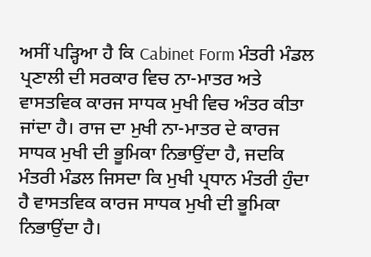ਅਸੀਂ ਪੜ੍ਹਿਆ ਹੈ ਕਿ Cabinet Form ਮੰਤਰੀ ਮੰਡਲ ਪ੍ਰਣਾਲੀ ਦੀ ਸਰਕਾਰ ਵਿਚ ਨਾ-ਮਾਤਰ ਅਤੇ ਵਾਸਤਵਿਕ ਕਾਰਜ ਸਾਧਕ ਮੁਖੀ ਵਿਚ ਅੰਤਰ ਕੀਤਾ ਜਾਂਦਾ ਹੈ। ਰਾਜ ਦਾ ਮੁਖੀ ਨਾ-ਮਾਤਰ ਦੇ ਕਾਰਜ ਸਾਧਕ ਮੁਖੀ ਦੀ ਭੂਮਿਕਾ ਨਿਭਾਉਂਦਾ ਹੈ, ਜਦਕਿ ਮੰਤਰੀ ਮੰਡਲ ਜਿਸਦਾ ਕਿ ਮੁਖੀ ਪ੍ਰਧਾਨ ਮੰਤਰੀ ਹੁੰਦਾ ਹੈ ਵਾਸਤਵਿਕ ਕਾਰਜ ਸਾਧਕ ਮੁਖੀ ਦੀ ਭੂਮਿਕਾ ਨਿਭਾਉਂਦਾ ਹੈ।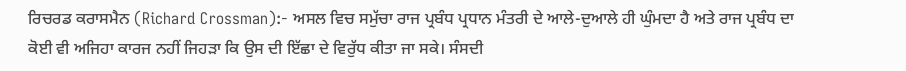ਰਿਚਰਡ ਕਰਾਸਮੈਨ (Richard Crossman):- ਅਸਲ ਵਿਚ ਸਮੁੱਚਾ ਰਾਜ ਪ੍ਰਬੰਧ ਪ੍ਰਧਾਨ ਮੰਤਰੀ ਦੇ ਆਲੇ-ਦੁਆਲੇ ਹੀ ਘੁੰਮਦਾ ਹੈ ਅਤੇ ਰਾਜ ਪ੍ਰਬੰਧ ਦਾ ਕੋਈ ਵੀ ਅਜਿਹਾ ਕਾਰਜ ਨਹੀਂ ਜਿਹੜਾ ਕਿ ਉਸ ਦੀ ਇੱਛਾ ਦੇ ਵਿਰੁੱਧ ਕੀਤਾ ਜਾ ਸਕੇ। ਸੰਸਦੀ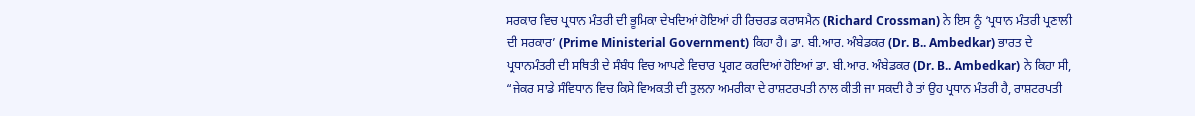ਸਰਕਾਰ ਵਿਚ ਪ੍ਰਧਾਨ ਮੰਤਰੀ ਦੀ ਭੂਮਿਕਾ ਦੇਖਦਿਆਂ ਹੋਇਆਂ ਹੀ ਰਿਚਰਡ ਕਰਾਸਮੈਨ (Richard Crossman) ਨੇ ਇਸ ਨੂੰ ‘ਪ੍ਰਧਾਨ ਮੰਤਰੀ ਪ੍ਰਣਾਲੀ ਦੀ ਸਰਕਾਰ’ (Prime Ministerial Government) ਕਿਹਾ ਹੈ। ਡਾ. ਬੀ.ਆਰ. ਅੰਬੇਡਕਰ (Dr. B.. Ambedkar) ਭਾਰਤ ਦੇ ਪ੍ਰਧਾਨਮੰਤਰੀ ਦੀ ਸਥਿਤੀ ਦੇ ਸੰਬੰਧ ਵਿਚ ਆਪਣੇ ਵਿਚਾਰ ਪ੍ਰਗਟ ਕਰਦਿਆਂ ਹੋਇਆਂ ਡਾ. ਬੀ.ਆਰ. ਅੰਬੇਡਕਰ (Dr. B.. Ambedkar) ਨੇ ਕਿਹਾ ਸੀ, “ਜੇਕਰ ਸਾਡੇ ਸੰਵਿਧਾਨ ਵਿਚ ਕਿਸੇ ਵਿਅਕਤੀ ਦੀ ਤੁਲਨਾ ਅਮਰੀਕਾ ਦੇ ਰਾਸ਼ਟਰਪਤੀ ਨਾਲ ਕੀਤੀ ਜਾ ਸਕਦੀ ਹੈ ਤਾਂ ਉਹ ਪ੍ਰਧਾਨ ਮੰਤਰੀ ਹੈ, ਰਾਸ਼ਟਰਪਤੀ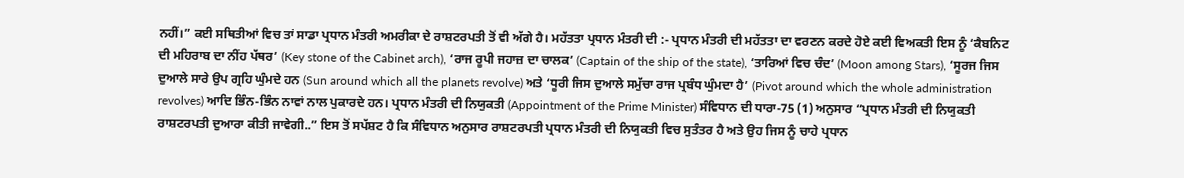ਨਹੀਂ।” ਕਈ ਸਥਿਤੀਆਂ ਵਿਚ ਤਾਂ ਸਾਡਾ ਪ੍ਰਧਾਨ ਮੰਤਰੀ ਅਮਰੀਕਾ ਦੇ ਰਾਸ਼ਟਰਪਤੀ ਤੋਂ ਵੀ ਅੱਗੇ ਹੈ। ਮਹੱਤਤਾ ਪ੍ਰਧਾਨ ਮੰਤਰੀ ਦੀ :- ਪ੍ਰਧਾਨ ਮੰਤਰੀ ਦੀ ਮਹੱਤਤਾ ਦਾ ਵਰਣਨ ਕਰਦੇ ਹੋਏ ਕਈ ਵਿਅਕਤੀ ਇਸ ਨੂੰ ‘ਕੈਬਨਿਟ ਦੀ ਮਹਿਰਾਬ ਦਾ ਨੀਂਹ ਪੱਥਰ’ (Key stone of the Cabinet arch), ‘ਰਾਜ ਰੂਪੀ ਜਹਾਜ਼ ਦਾ ਚਾਲਕ’ (Captain of the ship of the state), ‘ਤਾਰਿਆਂ ਵਿਚ ਚੰਦ’ (Moon among Stars), ‘ਸੂਰਜ ਜਿਸ ਦੁਆਲੇ ਸਾਰੇ ਉਪ ਗ੍ਰਹਿ ਘੁੰਮਦੇ ਹਨ (Sun around which all the planets revolve) ਅਤੇ ‘ਧੂਰੀ ਜਿਸ ਦੁਆਲੇ ਸਮੁੱਚਾ ਰਾਜ ਪ੍ਰਬੰਧ ਘੁੰਮਦਾ ਹੈ’ (Pivot around which the whole administration revolves) ਆਦਿ ਭਿੰਨ-ਭਿੰਨ ਨਾਵਾਂ ਨਾਲ ਪੁਕਾਰਦੇ ਹਨ। ਪ੍ਰਧਾਨ ਮੰਤਰੀ ਦੀ ਨਿਯੁਕਤੀ (Appointment of the Prime Minister) ਸੰਵਿਧਾਨ ਦੀ ਧਾਰਾ-75 (1) ਅਨੁਸਾਰ “ਪ੍ਰਧਾਨ ਮੰਤਰੀ ਦੀ ਨਿਯੁਕਤੀ ਰਾਸ਼ਟਰਪਤੀ ਦੁਆਰਾ ਕੀਤੀ ਜਾਵੇਗੀ..” ਇਸ ਤੋਂ ਸਪੱਸ਼ਟ ਹੈ ਕਿ ਸੰਵਿਧਾਨ ਅਨੁਸਾਰ ਰਾਸ਼ਟਰਪਤੀ ਪ੍ਰਧਾਨ ਮੰਤਰੀ ਦੀ ਨਿਯੁਕਤੀ ਵਿਚ ਸੁਤੰਤਰ ਹੈ ਅਤੇ ਉਹ ਜਿਸ ਨੂੰ ਚਾਹੇ ਪ੍ਰਧਾਨ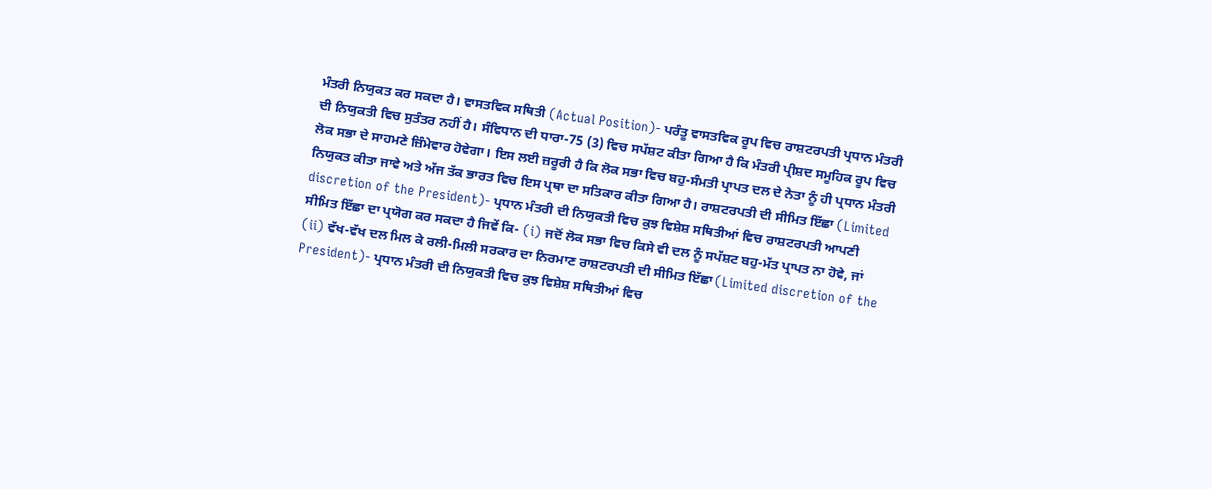ਮੰਤਰੀ ਨਿਯੁਕਤ ਕਰ ਸਕਦਾ ਹੈ। ਵਾਸਤਵਿਕ ਸਥਿਤੀ (Actual Position)- ਪਰੰਤੂ ਵਾਸਤਵਿਕ ਰੂਪ ਵਿਚ ਰਾਸ਼ਟਰਪਤੀ ਪ੍ਰਧਾਨ ਮੰਤਰੀ ਦੀ ਨਿਯੁਕਤੀ ਵਿਚ ਸੁਤੰਤਰ ਨਹੀਂ ਹੈ। ਸੰਵਿਧਾਨ ਦੀ ਧਾਰਾ-75 (3) ਵਿਚ ਸਪੱਸ਼ਟ ਕੀਤਾ ਗਿਆ ਹੈ ਕਿ ਮੰਤਰੀ ਪ੍ਰੀਸ਼ਦ ਸਮੂਹਿਕ ਰੂਪ ਵਿਚ ਲੋਕ ਸਭਾ ਦੇ ਸਾਹਮਣੇ ਜ਼ਿੰਮੇਵਾਰ ਹੋਵੇਗਾ। ਇਸ ਲਈ ਜ਼ਰੂਰੀ ਹੈ ਕਿ ਲੋਕ ਸਭਾ ਵਿਚ ਬਹੁ-ਸੰਮਤੀ ਪ੍ਰਾਪਤ ਦਲ ਦੇ ਨੇਤਾ ਨੂੰ ਹੀ ਪ੍ਰਧਾਨ ਮੰਤਰੀ ਨਿਯੁਕਤ ਕੀਤਾ ਜਾਵੇ ਅਤੇ ਅੱਜ ਤੱਕ ਭਾਰਤ ਵਿਚ ਇਸ ਪ੍ਰਥਾ ਦਾ ਸਤਿਕਾਰ ਕੀਤਾ ਗਿਆ ਹੈ। ਰਾਸ਼ਟਰਪਤੀ ਦੀ ਸੀਮਿਤ ਇੱਛਾ (Limited discretion of the President)- ਪ੍ਰਧਾਨ ਮੰਤਰੀ ਦੀ ਨਿਯੁਕਤੀ ਵਿਚ ਕੁਝ ਵਿਸ਼ੇਸ਼ ਸਥਿਤੀਆਂ ਵਿਚ ਰਾਸ਼ਟਰਪਤੀ ਆਪਣੀ ਸੀਮਿਤ ਇੱਛਾ ਦਾ ਪ੍ਰਯੋਗ ਕਰ ਸਕਦਾ ਹੈ ਜਿਵੇਂ ਕਿ- (i) ਜਦੋਂ ਲੋਕ ਸਭਾ ਵਿਚ ਕਿਸੇ ਵੀ ਦਲ ਨੂੰ ਸਪੱਸ਼ਟ ਬਹੁ-ਮੱਤ ਪ੍ਰਾਪਤ ਨਾ ਹੋਵੇ, ਜਾਂ (ii) ਵੱਖ-ਵੱਖ ਦਲ ਮਿਲ ਕੇ ਰਲੀ-ਮਿਲੀ ਸਰਕਾਰ ਦਾ ਨਿਰਮਾਣ ਰਾਸ਼ਟਰਪਤੀ ਦੀ ਸੀਮਿਤ ਇੱਛਾ (Limited discretion of the President)- ਪ੍ਰਧਾਨ ਮੰਤਰੀ ਦੀ ਨਿਯੁਕਤੀ ਵਿਚ ਕੁਝ ਵਿਸ਼ੇਸ਼ ਸਥਿਤੀਆਂ ਵਿਚ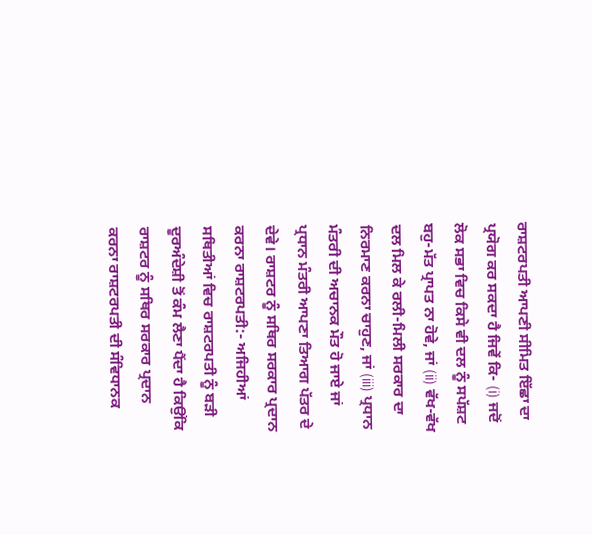ਰਾਸ਼ਟਰਪਤੀ ਆਪਣੀ ਸੀਮਿਤ ਇੱਛਾ ਦਾ ਪ੍ਰਯੋਗ ਕਰ ਸਕਦਾ ਹੈ ਜਿਵੇਂ ਕਿ- (i) ਜਦੋਂ ਲੋਕ ਸਭਾ ਵਿਚ ਕਿਸੇ ਵੀ ਦਲ ਨੂੰ ਸਪੱਸ਼ਟ ਬਹੁ-ਮੱਤ ਪ੍ਰਾਪਤ ਨਾ ਹੋਵੇ, ਜਾਂ (ii) ਵੱਖ-ਵੱਖ ਦਲ ਮਿਲ ਕੇ ਰਲੀ-ਮਿਲੀ ਸਰਕਾਰ ਦਾ ਨਿਰਮਾਣ ਕਰਨਾ ਚਾਹੁਣ, ਜਾਂ (iii) ਪ੍ਰਧਾਨ ਮੰਤਰੀ ਦੀ ਅਚਾਨਕ ਮੌਤ ਹੋ ਜਾਏ ਜਾਂ ਪ੍ਰਧਾਨ ਮੰਤਰੀ ਆਪਣਾ ਤਿਆਗ ਪੱਤਰ ਦੇ ਦੇਵੇ। ਰਾਸ਼ਟਰ ਨੂੰ ਸਥਿਰ ਸਰਕਾਰ ਪ੍ਰਦਾਨ ਕਰਨਾ ਰਾਸ਼ਟਰਪਤੀ:- ਅਜਿਹੀਆਂ ਸਥਿਤੀਆਂ ਵਿਚ ਰਾਸ਼ਟਰਪਤੀ ਨੂੰ ਬੜੀ ਦੂਰਅੰਦੇਸ਼ੀ ਤੋਂ ਕੰਮ ਲੈਣਾ ਪੈਂਦਾ ਹੈ ਕਿਉਂਕਿ ਰਾਸ਼ਟਰ ਨੂੰ ਸਥਿਰ ਸਰਕਾਰ ਪ੍ਰਦਾਨ ਕਰਨਾ ਰਾਸ਼ਟਰਪਤੀ ਦੀ ਸੰਵਿਧਾਨਕ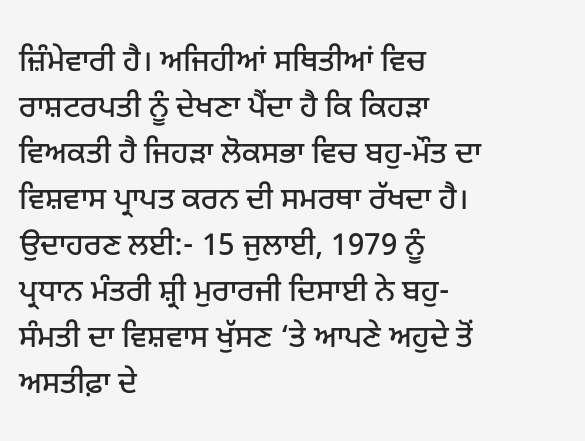ਜ਼ਿੰਮੇਵਾਰੀ ਹੈ। ਅਜਿਹੀਆਂ ਸਥਿਤੀਆਂ ਵਿਚ ਰਾਸ਼ਟਰਪਤੀ ਨੂੰ ਦੇਖਣਾ ਪੈਂਦਾ ਹੈ ਕਿ ਕਿਹੜਾ ਵਿਅਕਤੀ ਹੈ ਜਿਹੜਾ ਲੋਕਸਭਾ ਵਿਚ ਬਹੁ-ਮੌਤ ਦਾ ਵਿਸ਼ਵਾਸ ਪ੍ਰਾਪਤ ਕਰਨ ਦੀ ਸਮਰਥਾ ਰੱਖਦਾ ਹੈ। ਉਦਾਹਰਣ ਲਈ:- 15 ਜੁਲਾਈ, 1979 ਨੂੰ ਪ੍ਰਧਾਨ ਮੰਤਰੀ ਸ਼੍ਰੀ ਮੁਰਾਰਜੀ ਦਿਸਾਈ ਨੇ ਬਹੁ-ਸੰਮਤੀ ਦਾ ਵਿਸ਼ਵਾਸ ਖੁੱਸਣ ‘ਤੇ ਆਪਣੇ ਅਹੁਦੇ ਤੋਂ ਅਸਤੀਫ਼ਾ ਦੇ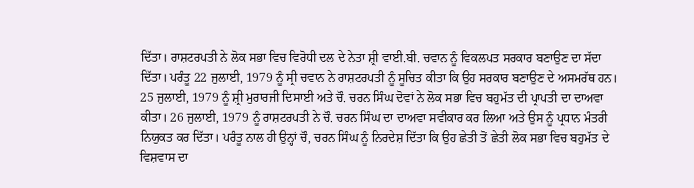ਦਿੱਤਾ। ਰਾਸ਼ਟਰਪਤੀ ਨੇ ਲੋਕ ਸਭਾ ਵਿਚ ਵਿਰੋਧੀ ਦਲ ਦੇ ਨੇਤਾ ਸ਼੍ਰੀ ਵਾਈ.ਬੀ. ਚਵਾਨ ਨੂੰ ਵਿਕਲਪਤ ਸਰਕਾਰ ਬਣਾਉਣ ਦਾ ਸੱਦਾ ਦਿੱਤਾ। ਪਰੰਤੂ 22 ਜੁਲਾਈ, 1979 ਨੂੰ ਸ੍ਰੀ ਚਵਾਨ ਨੇ ਰਾਸ਼ਟਰਪਤੀ ਨੂੰ ਸੂਚਿਤ ਕੀਤਾ ਕਿ ਉਹ ਸਰਕਾਰ ਬਣਾਉਣ ਦੇ ਅਸਮਰੱਥ ਹਨ। 25 ਜੁਲਾਈ, 1979 ਨੂੰ ਸ਼੍ਰੀ ਮੁਰਾਰਜੀ ਦਿਸਾਈ ਅਤੇ ਚੌ. ਚਰਨ ਸਿੰਘ ਦੋਵਾਂ ਨੇ ਲੋਕ ਸਭਾ ਵਿਚ ਬਹੁਮੱਤ ਦੀ ਪ੍ਰਾਪਤੀ ਦਾ ਦਾਅਵਾ ਕੀਤਾ। 26 ਜੁਲਾਈ, 1979 ਨੂੰ ਰਾਸ਼ਟਰਪਤੀ ਨੇ ਚੌ. ਚਰਨ ਸਿੰਘ ਦਾ ਦਾਅਵਾ ਸਵੀਕਾਰ ਕਰ ਲਿਆ ਅਤੇ ਉਸ ਨੂੰ ਪ੍ਰਧਾਨ ਮੰਤਰੀ ਨਿਯੁਕਤ ਕਰ ਦਿੱਤਾ। ਪਰੰਤੂ ਨਾਲ ਹੀ ਉਨ੍ਹਾਂ ਚੌ, ਚਰਨ ਸਿੰਘ ਨੂੰ ਨਿਰਦੇਸ਼ ਦਿੱਤਾ ਕਿ ਉਹ ਛੇਤੀ ਤੋਂ ਛੇਤੀ ਲੋਕ ਸਭਾ ਵਿਚ ਬਹੁਮੱਤ ਦੇ ਵਿਸ਼ਵਾਸ ਦਾ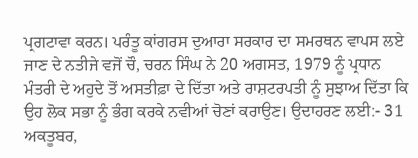ਪ੍ਰਗਟਾਵਾ ਕਰਨ। ਪਰੰਤੂ ਕਾਂਗਰਸ ਦੁਆਰਾ ਸਰਕਾਰ ਦਾ ਸਮਰਥਨ ਵਾਪਸ ਲਏ ਜਾਣ ਦੇ ਨਤੀਜੇ ਵਜੋਂ ਚੌ, ਚਰਨ ਸਿੰਘ ਨੇ 20 ਅਗਸਤ, 1979 ਨੂੰ ਪ੍ਰਧਾਨ ਮੰਤਰੀ ਦੇ ਅਹੁਦੇ ਤੋਂ ਅਸਤੀਫ਼ਾ ਦੇ ਦਿੱਤਾ ਅਤੇ ਰਾਸ਼ਟਰਪਤੀ ਨੂੰ ਸੁਝਾਅ ਦਿੱਤਾ ਕਿ ਉਹ ਲੋਕ ਸਭਾ ਨੂੰ ਭੰਗ ਕਰਕੇ ਨਵੀਆਂ ਚੋਣਾਂ ਕਰਾਉਣ। ਉਦਾਹਰਣ ਲਈ:- 31 ਅਕਤੂਬਰ,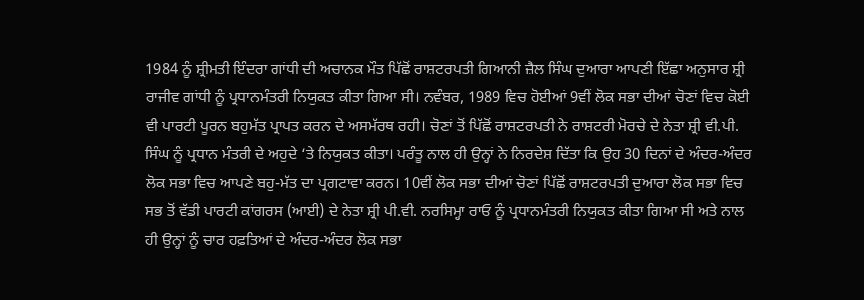1984 ਨੂੰ ਸ਼੍ਰੀਮਤੀ ਇੰਦਰਾ ਗਾਂਧੀ ਦੀ ਅਚਾਨਕ ਮੌਤ ਪਿੱਛੋਂ ਰਾਸ਼ਟਰਪਤੀ ਗਿਆਨੀ ਜ਼ੈਲ ਸਿੰਘ ਦੁਆਰਾ ਆਪਣੀ ਇੱਛਾ ਅਨੁਸਾਰ ਸ਼੍ਰੀ ਰਾਜੀਵ ਗਾਂਧੀ ਨੂੰ ਪ੍ਰਧਾਨਮੰਤਰੀ ਨਿਯੁਕਤ ਕੀਤਾ ਗਿਆ ਸੀ। ਨਵੰਬਰ, 1989 ਵਿਚ ਹੋਈਆਂ 9ਵੀਂ ਲੋਕ ਸਭਾ ਦੀਆਂ ਚੋਣਾਂ ਵਿਚ ਕੋਈ ਵੀ ਪਾਰਟੀ ਪੂਰਨ ਬਹੁਮੱਤ ਪ੍ਰਾਪਤ ਕਰਨ ਦੇ ਅਸਮੱਰਥ ਰਹੀ। ਚੋਣਾਂ ਤੋਂ ਪਿੱਛੋਂ ਰਾਸ਼ਟਰਪਤੀ ਨੇ ਰਾਸ਼ਟਰੀ ਮੋਰਚੇ ਦੇ ਨੇਤਾ ਸ਼੍ਰੀ ਵੀ.ਪੀ. ਸਿੰਘ ਨੂੰ ਪ੍ਰਧਾਨ ਮੰਤਰੀ ਦੇ ਅਹੁਦੇ ‘ਤੇ ਨਿਯੁਕਤ ਕੀਤਾ। ਪਰੰਤੂ ਨਾਲ ਹੀ ਉਨ੍ਹਾਂ ਨੇ ਨਿਰਦੇਸ਼ ਦਿੱਤਾ ਕਿ ਉਹ 30 ਦਿਨਾਂ ਦੇ ਅੰਦਰ-ਅੰਦਰ ਲੋਕ ਸਭਾ ਵਿਚ ਆਪਣੇ ਬਹੁ-ਮੱਤ ਦਾ ਪ੍ਰਗਟਾਵਾ ਕਰਨ। 10ਵੀਂ ਲੋਕ ਸਭਾ ਦੀਆਂ ਚੋਣਾਂ ਪਿੱਛੋਂ ਰਾਸ਼ਟਰਪਤੀ ਦੁਆਰਾ ਲੋਕ ਸਭਾ ਵਿਚ ਸਭ ਤੋਂ ਵੱਡੀ ਪਾਰਟੀ ਕਾਂਗਰਸ (ਆਈ) ਦੇ ਨੇਤਾ ਸ਼੍ਰੀ ਪੀ.ਵੀ. ਨਰਸਿਮ੍ਹਾ ਰਾਓ ਨੂੰ ਪ੍ਰਧਾਨਮੰਤਰੀ ਨਿਯੁਕਤ ਕੀਤਾ ਗਿਆ ਸੀ ਅਤੇ ਨਾਲ ਹੀ ਉਨ੍ਹਾਂ ਨੂੰ ਚਾਰ ਹਫ਼ਤਿਆਂ ਦੇ ਅੰਦਰ-ਅੰਦਰ ਲੋਕ ਸਭਾ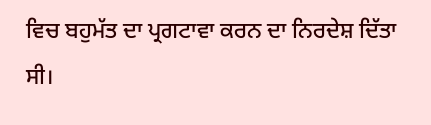ਵਿਚ ਬਹੁਮੱਤ ਦਾ ਪ੍ਰਗਟਾਵਾ ਕਰਨ ਦਾ ਨਿਰਦੇਸ਼ ਦਿੱਤਾ ਸੀ।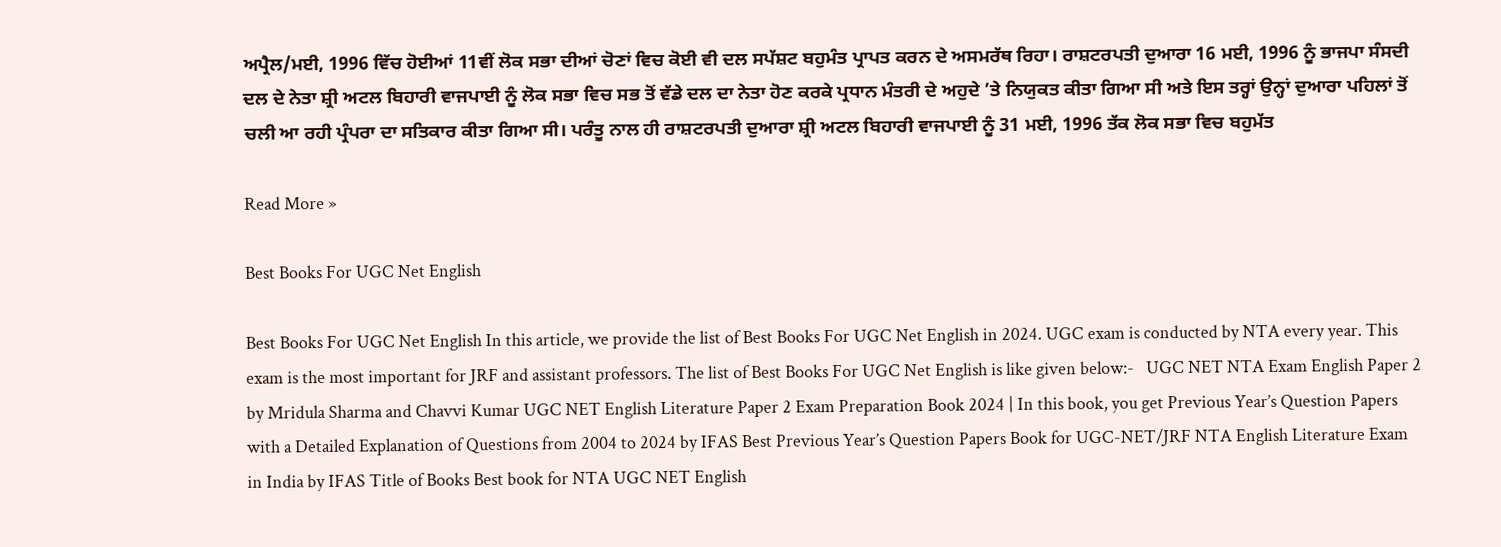ਅਪ੍ਰੈਲ/ਮਈ, 1996 ਵਿੱਚ ਹੋਈਆਂ 11ਵੀਂ ਲੋਕ ਸਭਾ ਦੀਆਂ ਚੋਣਾਂ ਵਿਚ ਕੋਈ ਵੀ ਦਲ ਸਪੱਸ਼ਟ ਬਹੁਮੰਤ ਪ੍ਰਾਪਤ ਕਰਨ ਦੇ ਅਸਮਰੱਥ ਰਿਹਾ। ਰਾਸ਼ਟਰਪਤੀ ਦੁਆਰਾ 16 ਮਈ, 1996 ਨੂੰ ਭਾਜਪਾ ਸੰਸਦੀ ਦਲ ਦੇ ਨੇਤਾ ਸ਼੍ਰੀ ਅਟਲ ਬਿਹਾਰੀ ਵਾਜਪਾਈ ਨੂੰ ਲੋਕ ਸਭਾ ਵਿਚ ਸਭ ਤੋਂ ਵੱਡੇ ਦਲ ਦਾ ਨੇਤਾ ਹੋਣ ਕਰਕੇ ਪ੍ਰਧਾਨ ਮੰਤਰੀ ਦੇ ਅਹੁਦੇ ’ਤੇ ਨਿਯੁਕਤ ਕੀਤਾ ਗਿਆ ਸੀ ਅਤੇ ਇਸ ਤਰ੍ਹਾਂ ਉਨ੍ਹਾਂ ਦੁਆਰਾ ਪਹਿਲਾਂ ਤੋਂ ਚਲੀ ਆ ਰਹੀ ਪ੍ਰੰਪਰਾ ਦਾ ਸਤਿਕਾਰ ਕੀਤਾ ਗਿਆ ਸੀ। ਪਰੰਤੂ ਨਾਲ ਹੀ ਰਾਸ਼ਟਰਪਤੀ ਦੁਆਰਾ ਸ਼੍ਰੀ ਅਟਲ ਬਿਹਾਰੀ ਵਾਜਪਾਈ ਨੂੰ 31 ਮਈ, 1996 ਤੱਕ ਲੋਕ ਸਭਾ ਵਿਚ ਬਹੁਮੱਤ

Read More »

Best Books For UGC Net English

Best Books For UGC Net English In this article, we provide the list of Best Books For UGC Net English in 2024. UGC exam is conducted by NTA every year. This exam is the most important for JRF and assistant professors. The list of Best Books For UGC Net English is like given below:-   UGC NET NTA Exam English Paper 2 by Mridula Sharma and Chavvi Kumar UGC NET English Literature Paper 2 Exam Preparation Book 2024 | In this book, you get Previous Year’s Question Papers with a Detailed Explanation of Questions from 2004 to 2024 by IFAS Best Previous Year’s Question Papers Book for UGC-NET/JRF NTA English Literature Exam in India by IFAS Title of Books Best book for NTA UGC NET English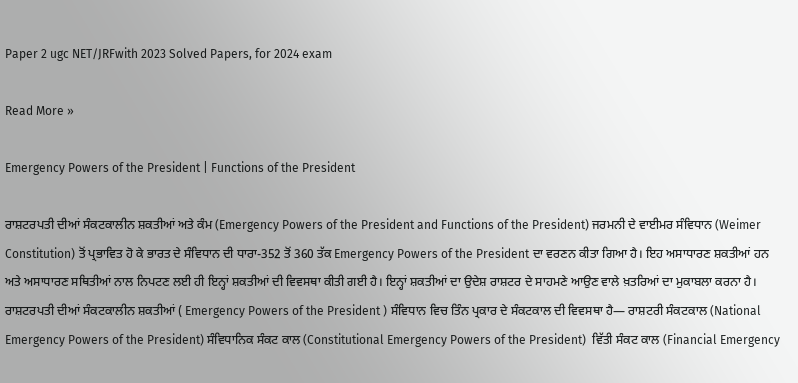Paper 2 ugc NET/JRFwith 2023 Solved Papers, for 2024 exam

Read More »

Emergency Powers of the President | Functions of the President

ਰਾਸ਼ਟਰਪਤੀ ਦੀਆਂ ਸੰਕਟਕਾਲੀਨ ਸ਼ਕਤੀਆਂ ਅਤੇ ਕੰਮ (Emergency Powers of the President and Functions of the President) ਜਰਮਨੀ ਦੇ ਵਾਈਮਰ ਸੰਵਿਧਾਨ (Weimer Constitution) ਤੋਂ ਪ੍ਰਭਾਵਿਤ ਹੋ ਕੇ ਭਾਰਤ ਦੇ ਸੰਵਿਧਾਨ ਦੀ ਧਾਰਾ-352 ਤੋਂ 360 ਤੱਕ Emergency Powers of the President ਦਾ ਵਰਣਨ ਕੀਤਾ ਗਿਆ ਹੈ। ਇਹ ਅਸਾਧਾਰਣ ਸ਼ਕਤੀਆਂ ਹਨ ਅਤੇ ਅਸਾਧਾਰਣ ਸਥਿਤੀਆਂ ਨਾਲ ਨਿਪਟਣ ਲਈ ਹੀ ਇਨ੍ਹਾਂ ਸ਼ਕਤੀਆਂ ਦੀ ਵਿਵਸਥਾ ਕੀਤੀ ਗਈ ਹੈ। ਇਨ੍ਹਾਂ ਸ਼ਕਤੀਆਂ ਦਾ ਉਦੇਸ਼ ਰਾਸ਼ਟਰ ਦੇ ਸਾਹਮਣੇ ਆਉਣ ਵਾਲੇ ਖ਼ਤਰਿਆਂ ਦਾ ਮੁਕਾਬਲਾ ਕਰਨਾ ਹੈ। ਰਾਸ਼ਟਰਪਤੀ ਦੀਆਂ ਸੰਕਟਕਾਲੀਨ ਸ਼ਕਤੀਆਂ ( Emergency Powers of the President ) ਸੰਵਿਧਾਨ ਵਿਚ ਤਿੰਨ ਪ੍ਰਕਾਰ ਦੇ ਸੰਕਟਕਾਲ ਦੀ ਵਿਵਸਥਾ ਹੈ— ਰਾਸ਼ਟਰੀ ਸੰਕਟਕਾਲ (National Emergency Powers of the President) ਸੰਵਿਧਾਨਿਕ ਸੰਕਟ ਕਾਲ (Constitutional Emergency Powers of the President)  ਵਿੱਤੀ ਸੰਕਟ ਕਾਲ (Financial Emergency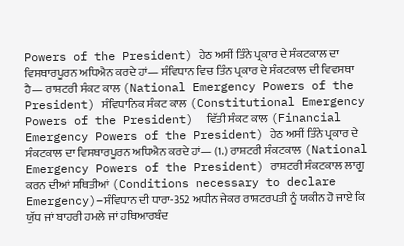Powers of the President) ਹੇਠ ਅਸੀਂ ਤਿੰਨੇ ਪ੍ਰਕਾਰ ਦੇ ਸੰਕਟਕਾਲ ਦਾ ਵਿਸਥਾਰਪੂਰਨ ਅਧਿਐਨ ਕਰਦੇ ਹਾਂ— ਸੰਵਿਧਾਨ ਵਿਚ ਤਿੰਨ ਪ੍ਰਕਾਰ ਦੇ ਸੰਕਟਕਾਲ ਦੀ ਵਿਵਸਥਾ ਹੈ— ਰਾਸ਼ਟਰੀ ਸੰਕਟ ਕਾਲ (National Emergency Powers of the President) ਸੰਵਿਧਾਨਿਕ ਸੰਕਟ ਕਾਲ (Constitutional Emergency Powers of the President)  ਵਿੱਤੀ ਸੰਕਟ ਕਾਲ (Financial Emergency Powers of the President) ਹੇਠ ਅਸੀਂ ਤਿੰਨੇ ਪ੍ਰਕਾਰ ਦੇ ਸੰਕਟਕਾਲ ਦਾ ਵਿਸਥਾਰਪੂਰਨ ਅਧਿਐਨ ਕਰਦੇ ਹਾਂ— (1.) ਰਾਸ਼ਟਰੀ ਸੰਕਟਕਾਲ (National Emergency Powers of the President) ਰਾਸ਼ਟਰੀ ਸੰਕਟਕਾਲ ਲਾਗੂ ਕਰਨ ਦੀਆਂ ਸਥਿਤੀਆਂ (Conditions necessary to declare Emergency)–ਸੰਵਿਧਾਨ ਦੀ ਧਾਰਾ-352 ਅਧੀਨ ਜੇਕਰ ਰਾਸ਼ਟਰਪਤੀ ਨੂੰ ਯਕੀਨ ਹੋ ਜਾਏ ਕਿ ਯੁੱਧ ਜਾਂ ਬਾਹਰੀ ਹਮਲੇ ਜਾਂ ਹਥਿਆਰਬੰਦ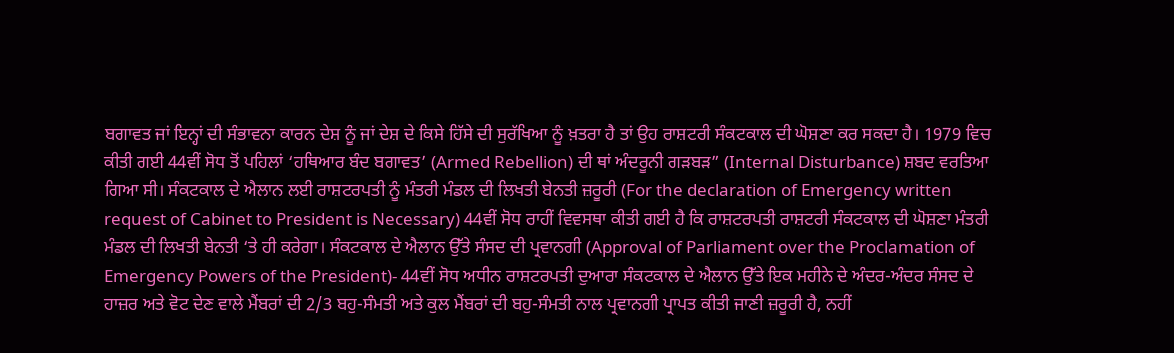ਬਗਾਵਤ ਜਾਂ ਇਨ੍ਹਾਂ ਦੀ ਸੰਭਾਵਨਾ ਕਾਰਨ ਦੇਸ਼ ਨੂੰ ਜਾਂ ਦੇਸ਼ ਦੇ ਕਿਸੇ ਹਿੱਸੇ ਦੀ ਸੁਰੱਖਿਆ ਨੂੰ ਖ਼ਤਰਾ ਹੈ ਤਾਂ ਉਹ ਰਾਸ਼ਟਰੀ ਸੰਕਟਕਾਲ ਦੀ ਘੋਸ਼ਣਾ ਕਰ ਸਕਦਾ ਹੈ। 1979 ਵਿਚ ਕੀਤੀ ਗਈ 44ਵੀਂ ਸੋਧ ਤੋਂ ਪਹਿਲਾਂ ‘ਹਥਿਆਰ ਬੰਦ ਬਗਾਵਤ’ (Armed Rebellion) ਦੀ ਥਾਂ ਅੰਦਰੂਨੀ ਗੜਬੜ” (Internal Disturbance) ਸ਼ਬਦ ਵਰਤਿਆ ਗਿਆ ਸੀ। ਸੰਕਟਕਾਲ ਦੇ ਐਲਾਨ ਲਈ ਰਾਸ਼ਟਰਪਤੀ ਨੂੰ ਮੰਤਰੀ ਮੰਡਲ ਦੀ ਲਿਖਤੀ ਬੇਨਤੀ ਜ਼ਰੂਰੀ (For the declaration of Emergency written request of Cabinet to President is Necessary) 44ਵੀਂ ਸੋਧ ਰਾਹੀਂ ਵਿਵਸਥਾ ਕੀਤੀ ਗਈ ਹੈ ਕਿ ਰਾਸ਼ਟਰਪਤੀ ਰਾਸ਼ਟਰੀ ਸੰਕਟਕਾਲ ਦੀ ਘੋਸ਼ਣਾ ਮੰਤਰੀ ਮੰਡਲ ਦੀ ਲਿਖਤੀ ਬੇਨਤੀ ‘ਤੇ ਹੀ ਕਰੇਗਾ। ਸੰਕਟਕਾਲ ਦੇ ਐਲਾਨ ਉੱਤੇ ਸੰਸਦ ਦੀ ਪ੍ਰਵਾਨਗੀ (Approval of Parliament over the Proclamation of Emergency Powers of the President)- 44ਵੀਂ ਸੋਧ ਅਧੀਨ ਰਾਸ਼ਟਰਪਤੀ ਦੁਆਰਾ ਸੰਕਟਕਾਲ ਦੇ ਐਲਾਨ ਉੱਤੇ ਇਕ ਮਹੀਨੇ ਦੇ ਅੰਦਰ-ਅੰਦਰ ਸੰਸਦ ਦੇ ਹਾਜ਼ਰ ਅਤੇ ਵੋਟ ਦੇਣ ਵਾਲੇ ਮੈਂਬਰਾਂ ਦੀ 2/3 ਬਹੁ-ਸੰਮਤੀ ਅਤੇ ਕੁਲ ਮੈਂਬਰਾਂ ਦੀ ਬਹੁ-ਸੰਮਤੀ ਨਾਲ ਪ੍ਰਵਾਨਗੀ ਪ੍ਰਾਪਤ ਕੀਤੀ ਜਾਣੀ ਜ਼ਰੂਰੀ ਹੈ, ਨਹੀਂ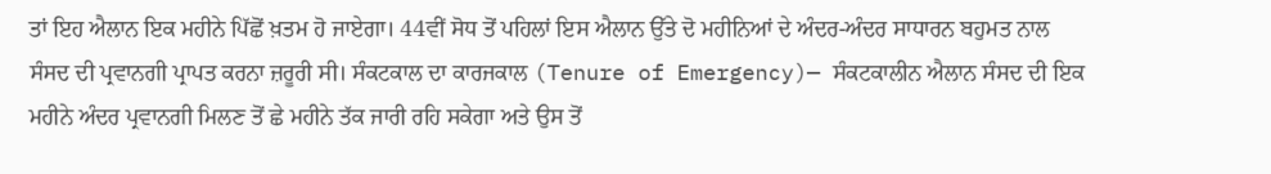ਤਾਂ ਇਹ ਐਲਾਨ ਇਕ ਮਹੀਨੇ ਪਿੱਛੋਂ ਖ਼ਤਮ ਹੋ ਜਾਏਗਾ। 44ਵੀਂ ਸੋਧ ਤੋਂ ਪਹਿਲਾਂ ਇਸ ਐਲਾਨ ਉੱਤੇ ਦੋ ਮਹੀਨਿਆਂ ਦੇ ਅੰਦਰ-ਅੰਦਰ ਸਾਧਾਰਨ ਬਹੁਮਤ ਨਾਲ ਸੰਸਦ ਦੀ ਪ੍ਰਵਾਨਗੀ ਪ੍ਰਾਪਤ ਕਰਨਾ ਜ਼ਰੂਰੀ ਸੀ। ਸੰਕਟਕਾਲ ਦਾ ਕਾਰਜਕਾਲ (Tenure of Emergency)— ਸੰਕਟਕਾਲੀਨ ਐਲਾਨ ਸੰਸਦ ਦੀ ਇਕ ਮਹੀਨੇ ਅੰਦਰ ਪ੍ਰਵਾਨਗੀ ਮਿਲਣ ਤੋਂ ਛੇ ਮਹੀਨੇ ਤੱਕ ਜਾਰੀ ਰਹਿ ਸਕੇਗਾ ਅਤੇ ਉਸ ਤੋਂ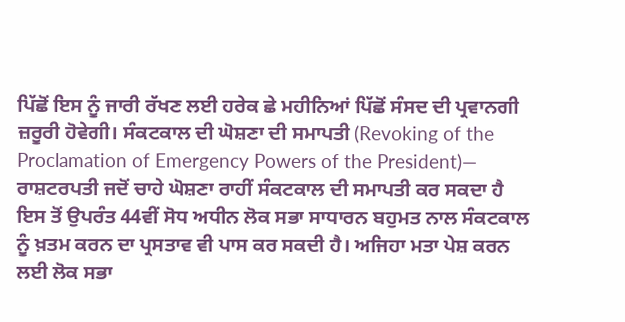ਪਿੱਛੋਂ ਇਸ ਨੂੰ ਜਾਰੀ ਰੱਖਣ ਲਈ ਹਰੇਕ ਛੇ ਮਹੀਨਿਆਂ ਪਿੱਛੋਂ ਸੰਸਦ ਦੀ ਪ੍ਰਵਾਨਗੀ ਜ਼ਰੂਰੀ ਹੋਵੇਗੀ। ਸੰਕਟਕਾਲ ਦੀ ਘੋਸ਼ਣਾ ਦੀ ਸਮਾਪਤੀ (Revoking of the Proclamation of Emergency Powers of the President)— ਰਾਸ਼ਟਰਪਤੀ ਜਦੋਂ ਚਾਹੇ ਘੋਸ਼ਣਾ ਰਾਹੀਂ ਸੰਕਟਕਾਲ ਦੀ ਸਮਾਪਤੀ ਕਰ ਸਕਦਾ ਹੈ ਇਸ ਤੋਂ ਉਪਰੰਤ 44ਵੀਂ ਸੋਧ ਅਧੀਨ ਲੋਕ ਸਭਾ ਸਾਧਾਰਨ ਬਹੁਮਤ ਨਾਲ ਸੰਕਟਕਾਲ ਨੂੰ ਖ਼ਤਮ ਕਰਨ ਦਾ ਪ੍ਰਸਤਾਵ ਵੀ ਪਾਸ ਕਰ ਸਕਦੀ ਹੈ। ਅਜਿਹਾ ਮਤਾ ਪੇਸ਼ ਕਰਨ ਲਈ ਲੋਕ ਸਭਾ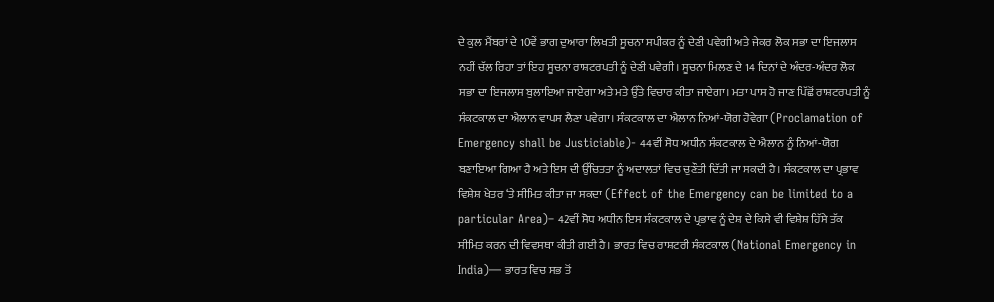ਦੇ ਕੁਲ ਮੈਂਬਰਾਂ ਦੇ 10ਵੇਂ ਭਾਗ ਦੁਆਰਾ ਲਿਖਤੀ ਸੂਚਨਾ ਸਪੀਕਰ ਨੂੰ ਦੇਣੀ ਪਵੇਗੀ ਅਤੇ ਜੇਕਰ ਲੋਕ ਸਭਾ ਦਾ ਇਜਲਾਸ ਨਹੀਂ ਚੱਲ ਰਿਹਾ ਤਾਂ ਇਹ ਸੂਚਨਾ ਰਾਸ਼ਟਰਪਤੀ ਨੂੰ ਦੇਣੀ ਪਵੇਗੀ। ਸੂਚਨਾ ਮਿਲਣ ਦੇ 14 ਦਿਨਾਂ ਦੇ ਅੰਦਰ-ਅੰਦਰ ਲੋਕ ਸਭਾ ਦਾ ਇਜਲਾਸ ਬੁਲਾਇਆ ਜਾਏਗਾ ਅਤੇ ਮਤੇ ਉੱਤੇ ਵਿਚਾਰ ਕੀਤਾ ਜਾਏਗਾ। ਮਤਾ ਪਾਸ ਹੋ ਜਾਣ ਪਿੱਛੋਂ ਰਾਸ਼ਟਰਪਤੀ ਨੂੰ ਸੰਕਟਕਾਲ ਦਾ ਐਲਾਨ ਵਾਪਸ ਲੈਣਾ ਪਵੇਗਾ। ਸੰਕਟਕਾਲ ਦਾ ਐਲਾਨ ਨਿਆਂ-ਯੋਗ ਹੋਵੇਗਾ (Proclamation of Emergency shall be Justiciable)- 44ਵੀਂ ਸੋਧ ਅਧੀਨ ਸੰਕਟਕਾਲ ਦੇ ਐਲਾਨ ਨੂੰ ਨਿਆਂ-ਯੋਗ ਬਣਾਇਆ ਗਿਆ ਹੈ ਅਤੇ ਇਸ ਦੀ ਉੱਚਿਤਤਾ ਨੂੰ ਅਦਾਲਤਾਂ ਵਿਚ ਚੁਣੌਤੀ ਦਿੱਤੀ ਜਾ ਸਕਦੀ ਹੈ। ਸੰਕਟਕਾਲ ਦਾ ਪ੍ਰਭਾਵ ਵਿਸ਼ੇਸ਼ ਖੇਤਰ ‘ਤੇ ਸੀਮਿਤ ਕੀਤਾ ਜਾ ਸਕਦਾ (Effect of the Emergency can be limited to a particular Area)– 42ਵੀਂ ਸੋਧ ਅਧੀਨ ਇਸ ਸੰਕਟਕਾਲ ਦੇ ਪ੍ਰਭਾਵ ਨੂੰ ਦੇਸ਼ ਦੇ ਕਿਸੇ ਵੀ ਵਿਸ਼ੇਸ਼ ਹਿੱਸੇ ਤੱਕ ਸੀਮਿਤ ਕਰਨ ਦੀ ਵਿਵਸਥਾ ਕੀਤੀ ਗਈ ਹੈ। ਭਾਰਤ ਵਿਚ ਰਾਸ਼ਟਰੀ ਸੰਕਟਕਾਲ (National Emergency in India)— ਭਾਰਤ ਵਿਚ ਸਭ ਤੋਂ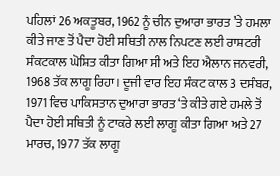ਪਹਿਲਾਂ 26 ਅਕਤੂਬਰ, 1962 ਨੂੰ ਚੀਨ ਦੁਆਰਾ ਭਾਰਤ ’ਤੇ ਹਮਲਾ ਕੀਤੇ ਜਾਣ ਤੋਂ ਪੈਦਾ ਹੋਈ ਸਥਿਤੀ ਨਾਲ ਨਿਪਟਣ ਲਈ ਰਾਸ਼ਟਰੀ ਸੰਕਟਕਾਲ ਘੋਸ਼ਿਤ ਕੀਤਾ ਗਿਆ ਸੀ ਅਤੇ ਇਹ ਐਲਾਨ ਜਨਵਰੀ, 1968 ਤੱਕ ਲਾਗੂ ਰਿਹਾ। ਦੂਜੀ ਵਾਰ ਇਹ ਸੰਕਟ ਕਾਲ 3 ਦਸੰਬਰ, 1971 ਵਿਚ ਪਾਕਿਸਤਾਨ ਦੁਆਰਾ ਭਾਰਤ ‘ਤੇ ਕੀਤੇ ਗਏ ਹਮਲੇ ਤੋਂ ਪੈਦਾ ਹੋਈ ਸਥਿਤੀ ਨੂੰ ਟਾਕਰੇ ਲਈ ਲਾਗੂ ਕੀਤਾ ਗਿਆ ਅਤੇ 27 ਮਾਰਚ, 1977 ਤੱਕ ਲਾਗੂ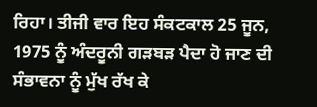ਰਿਹਾ। ਤੀਜੀ ਵਾਰ ਇਹ ਸੰਕਟਕਾਲ 25 ਜੂਨ, 1975 ਨੂੰ ਅੰਦਰੂਨੀ ਗੜਬੜ ਪੈਦਾ ਹੋ ਜਾਣ ਦੀ ਸੰਭਾਵਨਾ ਨੂੰ ਮੁੱਖ ਰੱਖ ਕੇ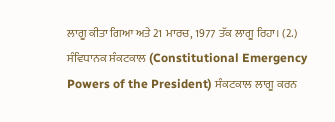ਲਾਗੂ ਕੀਤਾ ਗਿਆ ਅਤੇ 21 ਮਾਰਚ, 1977 ਤੱਕ ਲਾਗੂ ਰਿਹਾ। (2.) ਸੰਵਿਧਾਨਕ ਸੰਕਟਕਾਲ (Constitutional Emergency Powers of the President) ਸੰਕਟਕਾਲ ਲਾਗੂ ਕਰਨ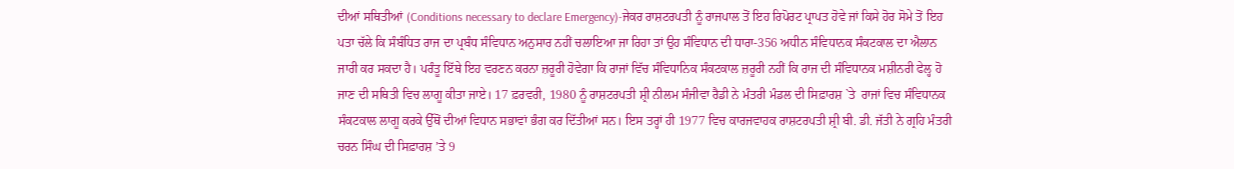ਦੀਆਂ ਸਥਿਤੀਆਂ (Conditions necessary to declare Emergency)-ਜੇਕਰ ਰਾਸ਼ਟਰਪਤੀ ਨੂੰ ਰਾਜਪਾਲ ਤੋਂ ਇਹ ਰਿਪੋਰਟ ਪ੍ਰਾਪਤ ਹੋਵੇ ਜਾਂ ਕਿਸੇ ਹੋਰ ਸੋਮੇ ਤੋਂ ਇਹ ਪਤਾ ਚੱਲੇ ਕਿ ਸੰਬੰਧਿਤ ਰਾਜ ਦਾ ਪ੍ਰਬੰਧ ਸੰਵਿਧਾਨ ਅਨੁਸਾਰ ਨਹੀਂ ਚਲਾਇਆ ਜਾ ਰਿਹਾ ਤਾਂ ਉਹ ਸੰਵਿਧਾਨ ਦੀ ਧਾਰਾ-356 ਅਧੀਨ ਸੰਵਿਧਾਨਕ ਸੰਕਟਕਾਲ ਦਾ ਐਲਾਨ ਜਾਰੀ ਕਰ ਸਕਦਾ ਹੈ। ਪਰੰਤੂ ਇੱਥੇ ਇਹ ਵਰਣਨ ਕਰਨਾ ਜ਼ਰੂਰੀ ਹੋਵੇਗਾ ਕਿ ਰਾਜਾਂ ਵਿੱਚ ਸੰਵਿਧਾਨਿਕ ਸੰਕਟਕਾਲ ਜ਼ਰੂਰੀ ਨਹੀਂ ਕਿ ਰਾਜ ਦੀ ਸੰਵਿਧਾਨਕ ਮਸ਼ੀਨਰੀ ਫੇਲ੍ਹ ਹੋ ਜਾਣ ਦੀ ਸਥਿਤੀ ਵਿਚ ਲਾਗੂ ਕੀਤਾ ਜਾਏ। 17 ਫ਼ਰਵਰੀ, 1980 ਨੂੰ ਰਾਸ਼ਟਰਪਤੀ ਸ਼੍ਰੀ ਨੀਲਮ ਸੰਜੀਵਾ ਰੈਡੀ ਨੇ ਮੰਤਰੀ ਮੰਡਲ ਦੀ ਸਿਫ਼ਾਰਸ਼ `ਤੇ  ਰਾਜਾਂ ਵਿਚ ਸੰਵਿਧਾਨਕ ਸੰਕਟਕਾਲ ਲਾਗੂ ਕਰਕੇ ਉੱਥੋਂ ਦੀਆਂ ਵਿਧਾਨ ਸਭਾਵਾਂ ਭੰਗ ਕਰ ਦਿੱਤੀਆਂ ਸਨ। ਇਸ ਤਰ੍ਹਾਂ ਹੀ 1977 ਵਿਚ ਕਾਰਜਵਾਹਕ ਰਾਸ਼ਟਰਪਤੀ ਸ਼੍ਰੀ ਬੀ. ਡੀ. ਜੱਤੀ ਨੇ ਗ੍ਰਹਿ ਮੰਤਰੀ ਚਰਨ ਸਿੰਘ ਦੀ ਸਿਫ਼ਾਰਸ਼ ’ਤੇ 9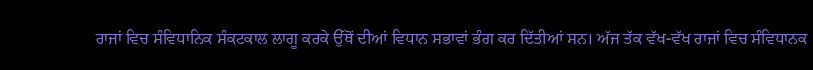ਰਾਜਾਂ ਵਿਚ ਸੰਵਿਧਾਨਿਕ ਸੰਕਟਕਾਲ ਲਾਗੂ ਕਰਕੇ ਉੱਥੋਂ ਦੀਆਂ ਵਿਧਾਨ ਸਭਾਵਾਂ ਭੰਗ ਕਰ ਦਿੱਤੀਆਂ ਸਨ। ਅੱਜ ਤੱਕ ਵੱਖ-ਵੱਖ ਰਾਜਾਂ ਵਿਚ ਸੰਵਿਧਾਨਕ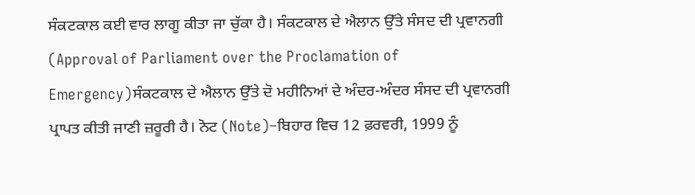ਸੰਕਟਕਾਲ ਕਈ ਵਾਰ ਲਾਗੂ ਕੀਤਾ ਜਾ ਚੁੱਕਾ ਹੈ। ਸੰਕਟਕਾਲ ਦੇ ਐਲਾਨ ਉੱਤੇ ਸੰਸਦ ਦੀ ਪ੍ਰਵਾਨਗੀ (Approval of Parliament over the Proclamation of Emergency)ਸੰਕਟਕਾਲ ਦੇ ਐਲਾਨ ਉੱਤੇ ਦੋ ਮਹੀਨਿਆਂ ਦੇ ਅੰਦਰ-ਅੰਦਰ ਸੰਸਦ ਦੀ ਪ੍ਰਵਾਨਗੀ ਪ੍ਰਾਪਤ ਕੀਤੀ ਜਾਣੀ ਜ਼ਰੂਰੀ ਹੈ। ਨੋਟ (Note)–ਬਿਹਾਰ ਵਿਚ 12 ਫ਼ਰਵਰੀ, 1999 ਨੂੰ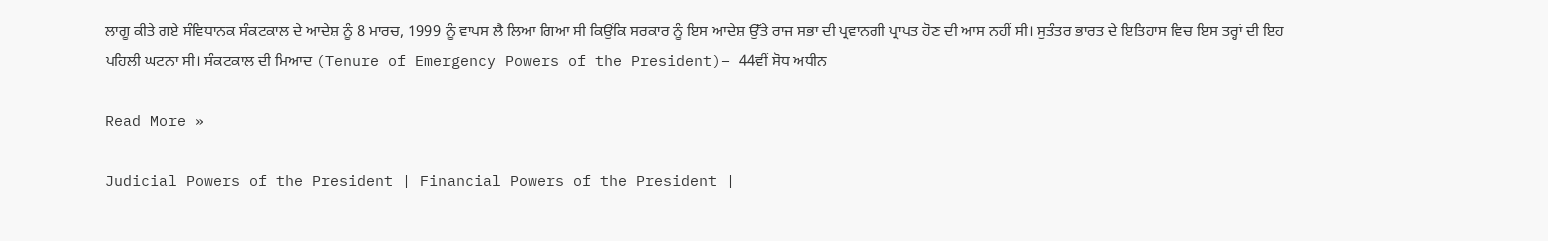ਲਾਗੂ ਕੀਤੇ ਗਏ ਸੰਵਿਧਾਨਕ ਸੰਕਟਕਾਲ ਦੇ ਆਦੇਸ਼ ਨੂੰ 8 ਮਾਰਚ, 1999 ਨੂੰ ਵਾਪਸ ਲੈ ਲਿਆ ਗਿਆ ਸੀ ਕਿਉਂਕਿ ਸਰਕਾਰ ਨੂੰ ਇਸ ਆਦੇਸ਼ ਉੱਤੇ ਰਾਜ ਸਭਾ ਦੀ ਪ੍ਰਵਾਨਗੀ ਪ੍ਰਾਪਤ ਹੋਣ ਦੀ ਆਸ ਨਹੀਂ ਸੀ। ਸੁਤੰਤਰ ਭਾਰਤ ਦੇ ਇਤਿਹਾਸ ਵਿਚ ਇਸ ਤਰ੍ਹਾਂ ਦੀ ਇਹ ਪਹਿਲੀ ਘਟਨਾ ਸੀ। ਸੰਕਟਕਾਲ ਦੀ ਮਿਆਦ (Tenure of Emergency Powers of the President)– 44ਵੀਂ ਸੋਧ ਅਧੀਨ

Read More »

Judicial Powers of the President | Financial Powers of the President |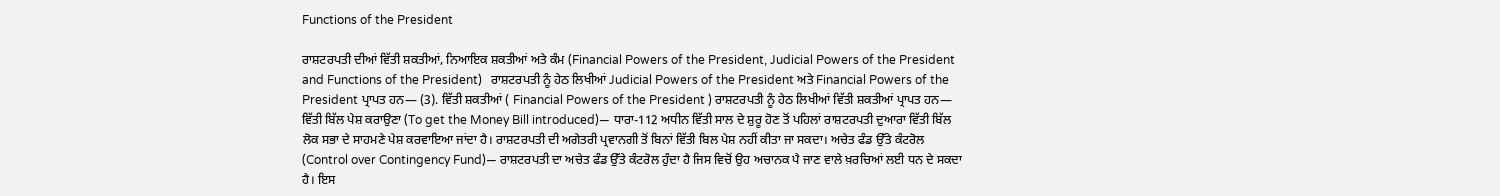Functions of the President

ਰਾਸ਼ਟਰਪਤੀ ਦੀਆਂ ਵਿੱਤੀ ਸ਼ਕਤੀਆਂ, ਨਿਆਇਕ ਸ਼ਕਤੀਆਂ ਅਤੇ ਕੰਮ (Financial Powers of the President, Judicial Powers of the President and Functions of the President)   ਰਾਸ਼ਟਰਪਤੀ ਨੂੰ ਹੇਠ ਲਿਖੀਆਂ Judicial Powers of the President ਅਤੇ Financial Powers of the President ਪ੍ਰਾਪਤ ਹਨ— (3). ਵਿੱਤੀ ਸ਼ਕਤੀਆਂ ( Financial Powers of the President ) ਰਾਸ਼ਟਰਪਤੀ ਨੂੰ ਹੇਠ ਲਿਖੀਆਂ ਵਿੱਤੀ ਸ਼ਕਤੀਆਂ ਪ੍ਰਾਪਤ ਹਨ— ਵਿੱਤੀ ਬਿੱਲ ਪੇਸ਼ ਕਰਾਉਣਾ (To get the Money Bill introduced)— ਧਾਰਾ-112 ਅਧੀਨ ਵਿੱਤੀ ਸਾਲ ਦੇ ਸ਼ੁਰੂ ਹੋਣ ਤੋਂ ਪਹਿਲਾਂ ਰਾਸ਼ਟਰਪਤੀ ਦੁਆਰਾ ਵਿੱਤੀ ਬਿੱਲ ਲੋਕ ਸਭਾ ਦੇ ਸਾਹਮਣੇ ਪੇਸ਼ ਕਰਵਾਇਆ ਜਾਂਦਾ ਹੈ। ਰਾਸ਼ਟਰਪਤੀ ਦੀ ਅਗੇਤਰੀ ਪ੍ਰਵਾਨਗੀ ਤੋਂ ਬਿਨਾਂ ਵਿੱਤੀ ਬਿਲ ਪੇਸ਼ ਨਹੀਂ ਕੀਤਾ ਜਾ ਸਕਦਾ। ਅਚੇਤ ਫੰਡ ਉੱਤੇ ਕੰਟਰੋਲ (Control over Contingency Fund)— ਰਾਸ਼ਟਰਪਤੀ ਦਾ ਅਚੇਤ ਫੰਡ ਉੱਤੇ ਕੰਟਰੋਲ ਹੁੰਦਾ ਹੈ ਜਿਸ ਵਿਚੋਂ ਉਹ ਅਚਾਨਕ ਪੈ ਜਾਣ ਵਾਲੇ ਖ਼ਰਚਿਆਂ ਲਈ ਧਨ ਦੇ ਸਕਦਾ ਹੈ। ਇਸ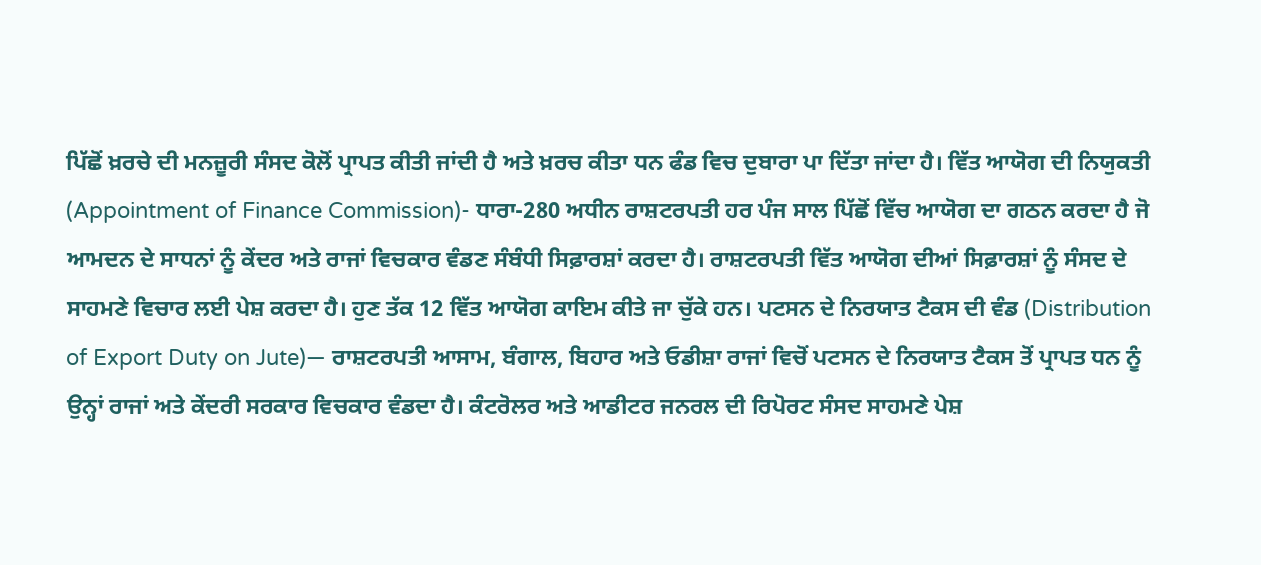ਪਿੱਛੋਂ ਖ਼ਰਚੇ ਦੀ ਮਨਜ਼ੂਰੀ ਸੰਸਦ ਕੋਲੋਂ ਪ੍ਰਾਪਤ ਕੀਤੀ ਜਾਂਦੀ ਹੈ ਅਤੇ ਖ਼ਰਚ ਕੀਤਾ ਧਨ ਫੰਡ ਵਿਚ ਦੁਬਾਰਾ ਪਾ ਦਿੱਤਾ ਜਾਂਦਾ ਹੈ। ਵਿੱਤ ਆਯੋਗ ਦੀ ਨਿਯੁਕਤੀ (Appointment of Finance Commission)- ਧਾਰਾ-280 ਅਧੀਨ ਰਾਸ਼ਟਰਪਤੀ ਹਰ ਪੰਜ ਸਾਲ ਪਿੱਛੋਂ ਵਿੱਚ ਆਯੋਗ ਦਾ ਗਠਨ ਕਰਦਾ ਹੈ ਜੋ ਆਮਦਨ ਦੇ ਸਾਧਨਾਂ ਨੂੰ ਕੇਂਦਰ ਅਤੇ ਰਾਜਾਂ ਵਿਚਕਾਰ ਵੰਡਣ ਸੰਬੰਧੀ ਸਿਫ਼ਾਰਸ਼ਾਂ ਕਰਦਾ ਹੈ। ਰਾਸ਼ਟਰਪਤੀ ਵਿੱਤ ਆਯੋਗ ਦੀਆਂ ਸਿਫ਼ਾਰਸ਼ਾਂ ਨੂੰ ਸੰਸਦ ਦੇ ਸਾਹਮਣੇ ਵਿਚਾਰ ਲਈ ਪੇਸ਼ ਕਰਦਾ ਹੈ। ਹੁਣ ਤੱਕ 12 ਵਿੱਤ ਆਯੋਗ ਕਾਇਮ ਕੀਤੇ ਜਾ ਚੁੱਕੇ ਹਨ। ਪਟਸਨ ਦੇ ਨਿਰਯਾਤ ਟੈਕਸ ਦੀ ਵੰਡ (Distribution of Export Duty on Jute)— ਰਾਸ਼ਟਰਪਤੀ ਆਸਾਮ, ਬੰਗਾਲ, ਬਿਹਾਰ ਅਤੇ ਓਡੀਸ਼ਾ ਰਾਜਾਂ ਵਿਚੋਂ ਪਟਸਨ ਦੇ ਨਿਰਯਾਤ ਟੈਕਸ ਤੋਂ ਪ੍ਰਾਪਤ ਧਨ ਨੂੰ ਉਨ੍ਹਾਂ ਰਾਜਾਂ ਅਤੇ ਕੇਂਦਰੀ ਸਰਕਾਰ ਵਿਚਕਾਰ ਵੰਡਦਾ ਹੈ। ਕੰਟਰੋਲਰ ਅਤੇ ਆਡੀਟਰ ਜਨਰਲ ਦੀ ਰਿਪੋਰਟ ਸੰਸਦ ਸਾਹਮਣੇ ਪੇਸ਼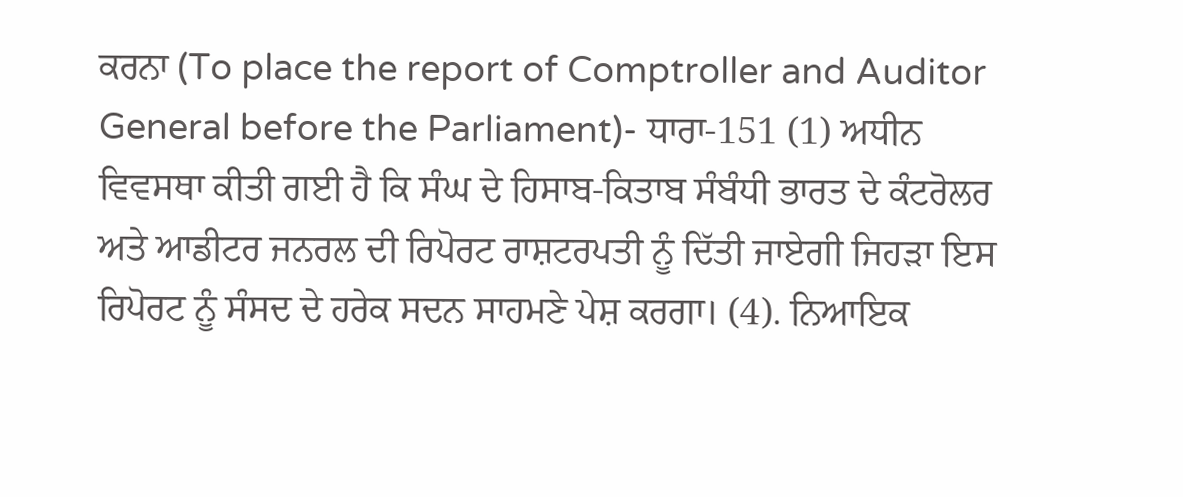ਕਰਨਾ (To place the report of Comptroller and Auditor General before the Parliament)- ਧਾਰਾ-151 (1) ਅਧੀਨ ਵਿਵਸਥਾ ਕੀਤੀ ਗਈ ਹੈ ਕਿ ਸੰਘ ਦੇ ਹਿਸਾਬ-ਕਿਤਾਬ ਸੰਬੰਧੀ ਭਾਰਤ ਦੇ ਕੰਟਰੋਲਰ ਅਤੇ ਆਡੀਟਰ ਜਨਰਲ ਦੀ ਰਿਪੋਰਟ ਰਾਸ਼ਟਰਪਤੀ ਨੂੰ ਦਿੱਤੀ ਜਾਏਗੀ ਜਿਹੜਾ ਇਸ ਰਿਪੋਰਟ ਨੂੰ ਸੰਸਦ ਦੇ ਹਰੇਕ ਸਦਨ ਸਾਹਮਣੇ ਪੇਸ਼ ਕਰਗਾ। (4). ਨਿਆਇਕ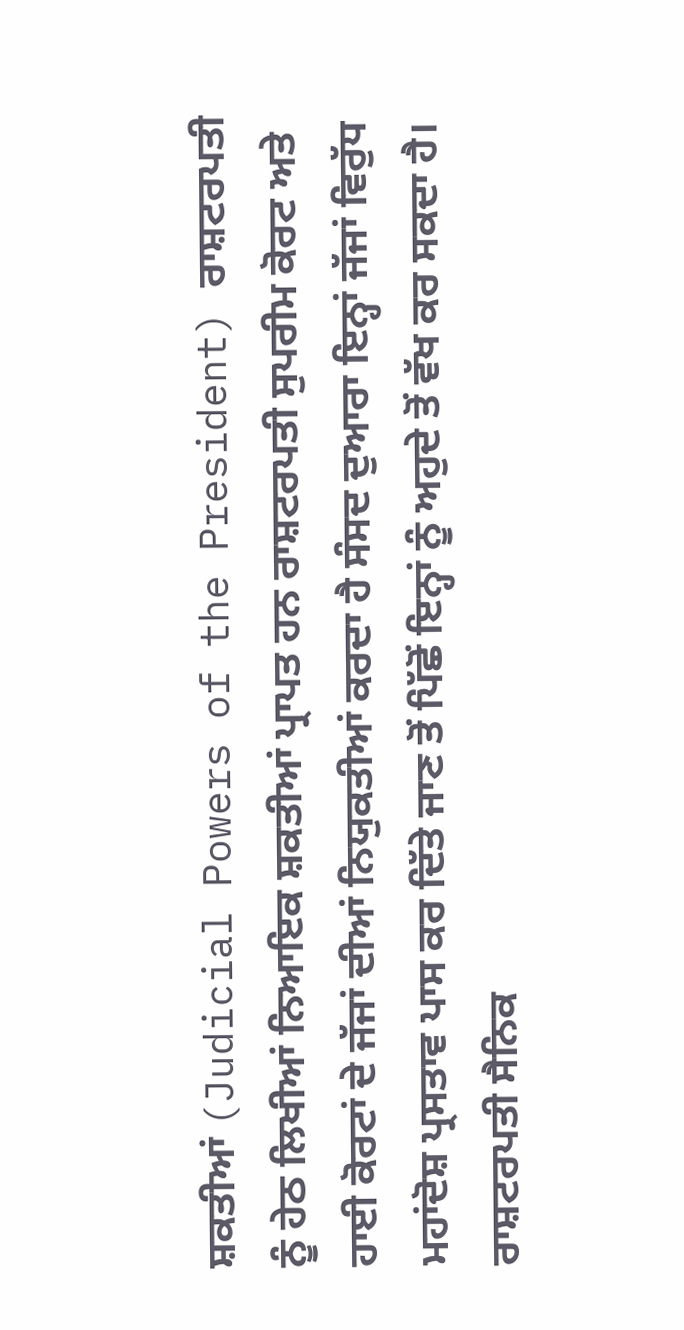ਸ਼ਕਤੀਆਂ (Judicial Powers of the President) ਰਾਸ਼ਟਰਪਤੀ ਨੂੰ ਹੇਠ ਲਿਖੀਆਂ ਨਿਆਇਕ ਸ਼ਕਤੀਆਂ ਪ੍ਰਾਪਤ ਹਨ ਰਾਸ਼ਟਰਪਤੀ ਸੁਪਰੀਮ ਕੋਰਟ ਅਤੇ ਹਾਈ ਕੋਰਟਾਂ ਦੇ ਜੱਜਾਂ ਦੀਆਂ ਨਿਯੁਕਤੀਆਂ ਕਰਦਾ ਹੈ ਸੰਸਦ ਦੁਆਰਾ ਇਨ੍ਹਾਂ ਜੱਜਾਂ ਵਿਰੁੱਧ ਮਹਾਂਦੋਸ਼ ਪ੍ਰਸਤਾਵ ਪਾਸ ਕਰ ਦਿੱਤੇ ਜਾਣ ਤੋਂ ਪਿੱਛੋਂ ਇਨ੍ਹਾਂ ਨੂੰ ਅਹੁਦੇ ਤੋਂ ਵੱਖ ਕਰ ਸਕਦਾ ਹੈ। ਰਾਸ਼ਟਰਪਤੀ ਸੈਨਿਕ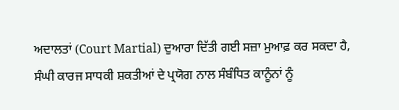ਅਦਾਲਤਾਂ (Court Martial) ਦੁਆਰਾ ਦਿੱਤੀ ਗਈ ਸਜ਼ਾ ਮੁਆਫ਼ ਕਰ ਸਕਦਾ ਹੈ, ਸੰਘੀ ਕਾਰਜ ਸਾਧਕੀ ਸ਼ਕਤੀਆਂ ਦੇ ਪ੍ਰਯੋਗ ਨਾਲ ਸੰਬੰਧਿਤ ਕਾਨੂੰਨਾਂ ਨੂੰ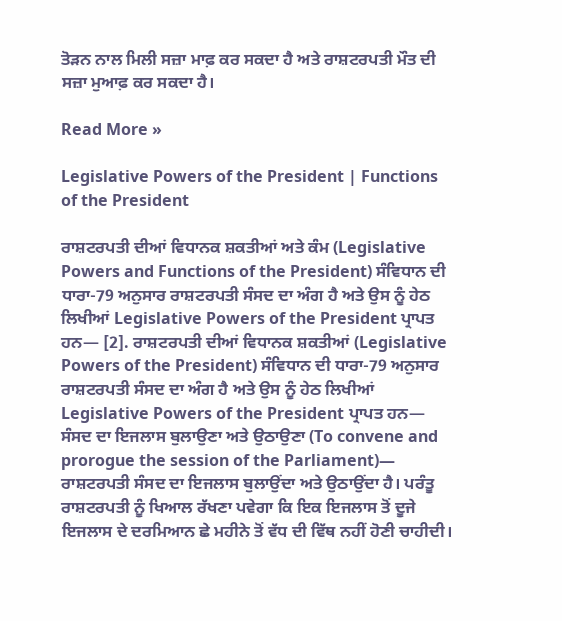ਤੋੜਨ ਨਾਲ ਮਿਲੀ ਸਜ਼ਾ ਮਾਫ਼ ਕਰ ਸਕਦਾ ਹੈ ਅਤੇ ਰਾਸ਼ਟਰਪਤੀ ਮੌਤ ਦੀ ਸਜ਼ਾ ਮੁਆਫ਼ ਕਰ ਸਕਦਾ ਹੈ।

Read More »

Legislative Powers of the President | Functions of the President

ਰਾਸ਼ਟਰਪਤੀ ਦੀਆਂ ਵਿਧਾਨਕ ਸ਼ਕਤੀਆਂ ਅਤੇ ਕੰਮ (Legislative Powers and Functions of the President) ਸੰਵਿਧਾਨ ਦੀ ਧਾਰਾ-79 ਅਨੁਸਾਰ ਰਾਸ਼ਟਰਪਤੀ ਸੰਸਦ ਦਾ ਅੰਗ ਹੈ ਅਤੇ ਉਸ ਨੂੰ ਹੇਠ ਲਿਖੀਆਂ Legislative Powers of the President ਪ੍ਰਾਪਤ ਹਨ— [2]. ਰਾਸ਼ਟਰਪਤੀ ਦੀਆਂ ਵਿਧਾਨਕ ਸ਼ਕਤੀਆਂ (Legislative Powers of the President) ਸੰਵਿਧਾਨ ਦੀ ਧਾਰਾ-79 ਅਨੁਸਾਰ ਰਾਸ਼ਟਰਪਤੀ ਸੰਸਦ ਦਾ ਅੰਗ ਹੈ ਅਤੇ ਉਸ ਨੂੰ ਹੇਠ ਲਿਖੀਆਂ Legislative Powers of the President ਪ੍ਰਾਪਤ ਹਨ— ਸੰਸਦ ਦਾ ਇਜਲਾਸ ਬੁਲਾਉਣਾ ਅਤੇ ਉਠਾਉਣਾ (To convene and prorogue the session of the Parliament)— ਰਾਸ਼ਟਰਪਤੀ ਸੰਸਦ ਦਾ ਇਜਲਾਸ ਬੁਲਾਉਂਦਾ ਅਤੇ ਉਠਾਉਂਦਾ ਹੈ। ਪਰੰਤੂ ਰਾਸ਼ਟਰਪਤੀ ਨੂੰ ਖਿਆਲ ਰੱਖਣਾ ਪਵੇਗਾ ਕਿ ਇਕ ਇਜਲਾਸ ਤੋਂ ਦੂਜੇ ਇਜਲਾਸ ਦੇ ਦਰਮਿਆਨ ਛੇ ਮਹੀਨੇ ਤੋਂ ਵੱਧ ਦੀ ਵਿੱਥ ਨਹੀਂ ਹੋਣੀ ਚਾਹੀਦੀ।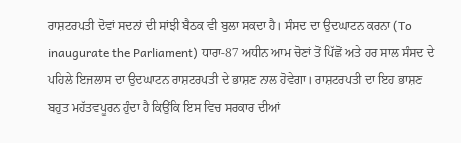ਰਾਸ਼ਟਰਪਤੀ ਦੋਵਾਂ ਸਦਨਾਂ ਦੀ ਸਾਂਝੀ ਬੈਠਕ ਵੀ ਬੁਲਾ ਸਕਦਾ ਹੈ। ਸੰਸਦ ਦਾ ਉਦਘਾਟਨ ਕਰਨਾ (To inaugurate the Parliament) ਧਾਰਾ-87 ਅਧੀਨ ਆਮ ਚੋਣਾਂ ਤੋਂ ਪਿੱਛੋਂ ਅਤੇ ਹਰ ਸਾਲ ਸੰਸਦ ਦੇ ਪਹਿਲੇ ਇਜਲਾਸ ਦਾ ਉਦਘਾਟਨ ਰਾਸ਼ਟਰਪਤੀ ਦੇ ਭਾਸ਼ਣ ਨਾਲ ਹੋਵੇਗਾ। ਰਾਸ਼ਟਰਪਤੀ ਦਾ ਇਹ ਭਾਸ਼ਣ ਬਹੁਤ ਮਹੱਤਵਪੂਰਨ ਹੁੰਦਾ ਹੈ ਕਿਉਂਕਿ ਇਸ ਵਿਚ ਸਰਕਾਰ ਦੀਆਂ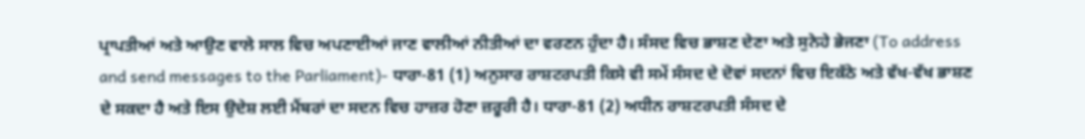ਪ੍ਰਾਪਤੀਆਂ ਅਤੇ ਆਉਣ ਵਾਲੇ ਸਾਲ ਵਿਚ ਅਪਣਾਈਆਂ ਜਾਣ ਵਾਲੀਆਂ ਨੀਤੀਆਂ ਦਾ ਵਰਣਨ ਹੁੰਦਾ ਹੈ। ਸੰਸਦ ਵਿਚ ਭਾਸ਼ਣ ਦੇਣਾ ਅਤੇ ਸੁਨੇਹੇ ਭੇਜਣਾ (To address and send messages to the Parliament)- ਧਾਰਾ-81 (1) ਅਨੁਸਾਰ ਰਾਸ਼ਟਰਪਤੀ ਕਿਸੇ ਵੀ ਸਮੇਂ ਸੰਸਦ ਦੇ ਦੋਵਾਂ ਸਦਨਾਂ ਵਿਚ ਇਕੱਠੇ ਅਤੇ ਵੱਖ-ਵੱਖ ਭਾਸ਼ਣ ਦੇ ਸਕਦਾ ਹੈ ਅਤੇ ਇਸ ਉਦੇਸ਼ ਲਈ ਮੈਂਬਰਾਂ ਦਾ ਸਦਨ ਵਿਚ ਹਾਜ਼ਰ ਹੋਣਾ ਜ਼ਰੂਰੀ ਹੈ। ਧਾਰਾ-81 (2) ਅਧੀਨ ਰਾਸ਼ਟਰਪਤੀ ਸੰਸਦ ਦੇ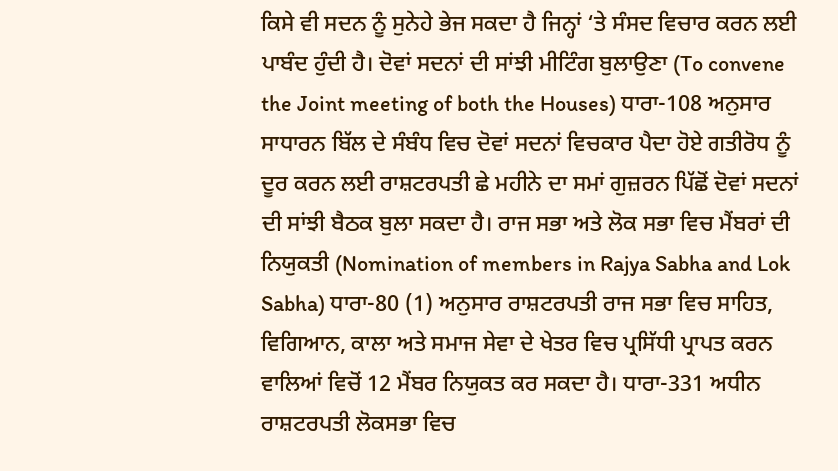ਕਿਸੇ ਵੀ ਸਦਨ ਨੂੰ ਸੁਨੇਹੇ ਭੇਜ ਸਕਦਾ ਹੈ ਜਿਨ੍ਹਾਂ ‘ਤੇ ਸੰਸਦ ਵਿਚਾਰ ਕਰਨ ਲਈ ਪਾਬੰਦ ਹੁੰਦੀ ਹੈ। ਦੋਵਾਂ ਸਦਨਾਂ ਦੀ ਸਾਂਝੀ ਮੀਟਿੰਗ ਬੁਲਾਉਣਾ (To convene the Joint meeting of both the Houses) ਧਾਰਾ-108 ਅਨੁਸਾਰ ਸਾਧਾਰਨ ਬਿੱਲ ਦੇ ਸੰਬੰਧ ਵਿਚ ਦੋਵਾਂ ਸਦਨਾਂ ਵਿਚਕਾਰ ਪੈਦਾ ਹੋਏ ਗਤੀਰੋਧ ਨੂੰ ਦੂਰ ਕਰਨ ਲਈ ਰਾਸ਼ਟਰਪਤੀ ਛੇ ਮਹੀਨੇ ਦਾ ਸਮਾਂ ਗੁਜ਼ਰਨ ਪਿੱਛੋਂ ਦੋਵਾਂ ਸਦਨਾਂ ਦੀ ਸਾਂਝੀ ਬੈਠਕ ਬੁਲਾ ਸਕਦਾ ਹੈ। ਰਾਜ ਸਭਾ ਅਤੇ ਲੋਕ ਸਭਾ ਵਿਚ ਮੈਂਬਰਾਂ ਦੀ ਨਿਯੁਕਤੀ (Nomination of members in Rajya Sabha and Lok Sabha) ਧਾਰਾ-80 (1) ਅਨੁਸਾਰ ਰਾਸ਼ਟਰਪਤੀ ਰਾਜ ਸਭਾ ਵਿਚ ਸਾਹਿਤ, ਵਿਗਿਆਨ, ਕਾਲਾ ਅਤੇ ਸਮਾਜ ਸੇਵਾ ਦੇ ਖੇਤਰ ਵਿਚ ਪ੍ਰਸਿੱਧੀ ਪ੍ਰਾਪਤ ਕਰਨ ਵਾਲਿਆਂ ਵਿਚੋਂ 12 ਮੈਂਬਰ ਨਿਯੁਕਤ ਕਰ ਸਕਦਾ ਹੈ। ਧਾਰਾ-331 ਅਧੀਨ ਰਾਸ਼ਟਰਪਤੀ ਲੋਕਸਭਾ ਵਿਚ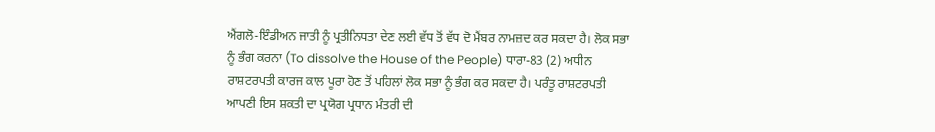ਐਂਗਲੋ-ਇੰਡੀਅਨ ਜਾਤੀ ਨੂੰ ਪ੍ਰਤੀਨਿਧਤਾ ਦੇਣ ਲਈ ਵੱਧ ਤੋਂ ਵੱਧ ਦੋ ਮੈਂਬਰ ਨਾਮਜ਼ਦ ਕਰ ਸਕਦਾ ਹੈ। ਲੋਕ ਸਭਾ ਨੂੰ ਭੰਗ ਕਰਨਾ (To dissolve the House of the People) ਧਾਰਾ-83 (2) ਅਧੀਨ ਰਾਸ਼ਟਰਪਤੀ ਕਾਰਜ ਕਾਲ ਪੂਰਾ ਹੋਣ ਤੋਂ ਪਹਿਲਾਂ ਲੋਕ ਸਭਾ ਨੂੰ ਭੰਗ ਕਰ ਸਕਦਾ ਹੈ। ਪਰੰਤੂ ਰਾਸ਼ਟਰਪਤੀ ਆਪਣੀ ਇਸ ਸ਼ਕਤੀ ਦਾ ਪ੍ਰਯੋਗ ਪ੍ਰਧਾਨ ਮੰਤਰੀ ਦੀ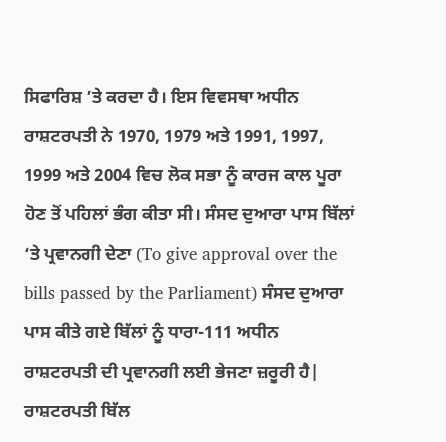ਸਿਫਾਰਿਸ਼ ’ਤੇ ਕਰਦਾ ਹੈ। ਇਸ ਵਿਵਸਥਾ ਅਧੀਨ ਰਾਸ਼ਟਰਪਤੀ ਨੇ 1970, 1979 ਅਤੇ 1991, 1997, 1999 ਅਤੇ 2004 ਵਿਚ ਲੋਕ ਸਭਾ ਨੂੰ ਕਾਰਜ ਕਾਲ ਪੂਰਾ ਹੋਣ ਤੋਂ ਪਹਿਲਾਂ ਭੰਗ ਕੀਤਾ ਸੀ। ਸੰਸਦ ਦੁਆਰਾ ਪਾਸ ਬਿੱਲਾਂ ‘ਤੇ ਪ੍ਰਵਾਨਗੀ ਦੇਣਾ (To give approval over the bills passed by the Parliament) ਸੰਸਦ ਦੁਆਰਾ ਪਾਸ ਕੀਤੇ ਗਏ ਬਿੱਲਾਂ ਨੂੰ ਧਾਰਾ-111 ਅਧੀਨ ਰਾਸ਼ਟਰਪਤੀ ਦੀ ਪ੍ਰਵਾਨਗੀ ਲਈ ਭੇਜਣਾ ਜ਼ਰੂਰੀ ਹੈ| ਰਾਸ਼ਟਰਪਤੀ ਬਿੱਲ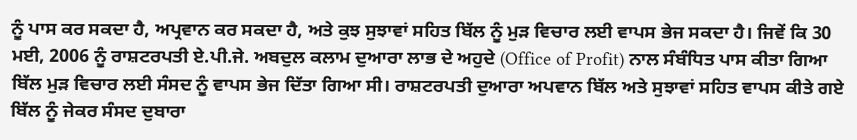ਨੂੰ ਪਾਸ ਕਰ ਸਕਦਾ ਹੈ, ਅਪ੍ਰਵਾਨ ਕਰ ਸਕਦਾ ਹੈ, ਅਤੇ ਕੁਝ ਸੁਝਾਵਾਂ ਸਹਿਤ ਬਿੱਲ ਨੂੰ ਮੁੜ ਵਿਚਾਰ ਲਈ ਵਾਪਸ ਭੇਜ ਸਕਦਾ ਹੈ। ਜਿਵੇਂ ਕਿ 30 ਮਈ, 2006 ਨੂੰ ਰਾਸ਼ਟਰਪਤੀ ਏ.ਪੀ.ਜੇ. ਅਬਦੁਲ ਕਲਾਮ ਦੁਆਰਾ ਲਾਭ ਦੇ ਅਹੁਦੇ (Office of Profit) ਨਾਲ ਸੰਬੰਧਿਤ ਪਾਸ ਕੀਤਾ ਗਿਆ ਬਿੱਲ ਮੁੜ ਵਿਚਾਰ ਲਈ ਸੰਸਦ ਨੂੰ ਵਾਪਸ ਭੇਜ ਦਿੱਤਾ ਗਿਆ ਸੀ। ਰਾਸ਼ਟਰਪਤੀ ਦੁਆਰਾ ਅਪਵਾਨ ਬਿੱਲ ਅਤੇ ਸੁਝਾਵਾਂ ਸਹਿਤ ਵਾਪਸ ਕੀਤੇ ਗਏ ਬਿੱਲ ਨੂੰ ਜੇਕਰ ਸੰਸਦ ਦੁਬਾਰਾ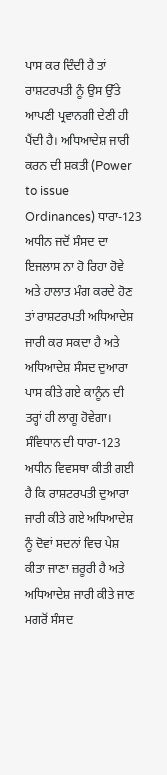ਪਾਸ ਕਰ ਦਿੰਦੀ ਹੈ ਤਾਂ ਰਾਸ਼ਟਰਪਤੀ ਨੂੰ ਉਸ ਉੱਤੇ ਆਪਣੀ ਪ੍ਰਵਾਨਗੀ ਦੇਣੀ ਹੀ ਪੈਂਦੀ ਹੈ। ਅਧਿਆਦੇਸ਼ ਜਾਰੀ ਕਰਨ ਦੀ ਸ਼ਕਤੀ (Power to issue Ordinances) ਧਾਰਾ-123 ਅਧੀਨ ਜਦੋਂ ਸੰਸਦ ਦਾ ਇਜਲਾਸ ਨਾ ਹੋ ਰਿਹਾ ਹੋਵੇ ਅਤੇ ਹਾਲਾਤ ਮੰਗ ਕਰਦੇ ਹੋਣ ਤਾਂ ਰਾਸ਼ਟਰਪਤੀ ਅਧਿਆਦੇਸ਼ ਜਾਰੀ ਕਰ ਸਕਦਾ ਹੈ ਅਤੇ ਅਧਿਆਦੇਸ਼ ਸੰਸਦ ਦੁਆਰਾ ਪਾਸ ਕੀਤੇ ਗਏ ਕਾਨੂੰਨ ਦੀ ਤਰ੍ਹਾਂ ਹੀ ਲਾਗੂ ਹੋਵੇਗਾ। ਸੰਵਿਧਾਨ ਦੀ ਧਾਰਾ-123 ਅਧੀਨ ਵਿਵਸਥਾ ਕੀਤੀ ਗਈ ਹੈ ਕਿ ਰਾਸ਼ਟਰਪਤੀ ਦੁਆਰਾ ਜਾਰੀ ਕੀਤੇ ਗਏ ਅਧਿਆਦੇਸ਼ ਨੂੰ ਦੋਵਾਂ ਸਦਨਾਂ ਵਿਚ ਪੇਸ਼ ਕੀਤਾ ਜਾਣਾ ਜ਼ਰੂਰੀ ਹੈ ਅਤੇ ਅਧਿਆਦੇਸ਼ ਜਾਰੀ ਕੀਤੇ ਜਾਣ ਮਗਰੋਂ ਸੰਸਦ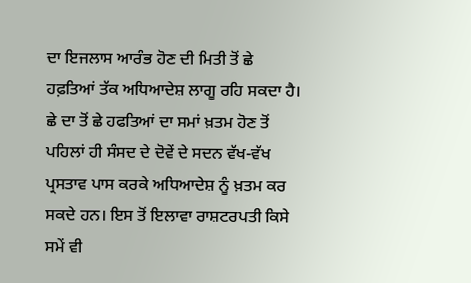ਦਾ ਇਜਲਾਸ ਆਰੰਭ ਹੋਣ ਦੀ ਮਿਤੀ ਤੋਂ ਛੇ ਹਫ਼ਤਿਆਂ ਤੱਕ ਅਧਿਆਦੇਸ਼ ਲਾਗੂ ਰਹਿ ਸਕਦਾ ਹੈ। ਛੇ ਦਾ ਤੋਂ ਛੇ ਹਫਤਿਆਂ ਦਾ ਸਮਾਂ ਖ਼ਤਮ ਹੋਣ ਤੋਂ ਪਹਿਲਾਂ ਹੀ ਸੰਸਦ ਦੇ ਦੋਵੇਂ ਦੇ ਸਦਨ ਵੱਖ-ਵੱਖ ਪ੍ਰਸਤਾਵ ਪਾਸ ਕਰਕੇ ਅਧਿਆਦੇਸ਼ ਨੂੰ ਖ਼ਤਮ ਕਰ ਸਕਦੇ ਹਨ। ਇਸ ਤੋਂ ਇਲਾਵਾ ਰਾਸ਼ਟਰਪਤੀ ਕਿਸੇ ਸਮੇਂ ਵੀ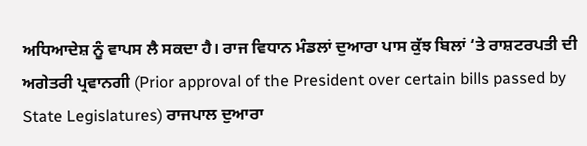ਅਧਿਆਦੇਸ਼ ਨੂੰ ਵਾਪਸ ਲੈ ਸਕਦਾ ਹੈ। ਰਾਜ ਵਿਧਾਨ ਮੰਡਲਾਂ ਦੁਆਰਾ ਪਾਸ ਕੁੱਝ ਬਿਲਾਂ ‘ਤੇ ਰਾਸ਼ਟਰਪਤੀ ਦੀ ਅਗੇਤਰੀ ਪ੍ਰਵਾਨਗੀ (Prior approval of the President over certain bills passed by State Legislatures) ਰਾਜਪਾਲ ਦੁਆਰਾ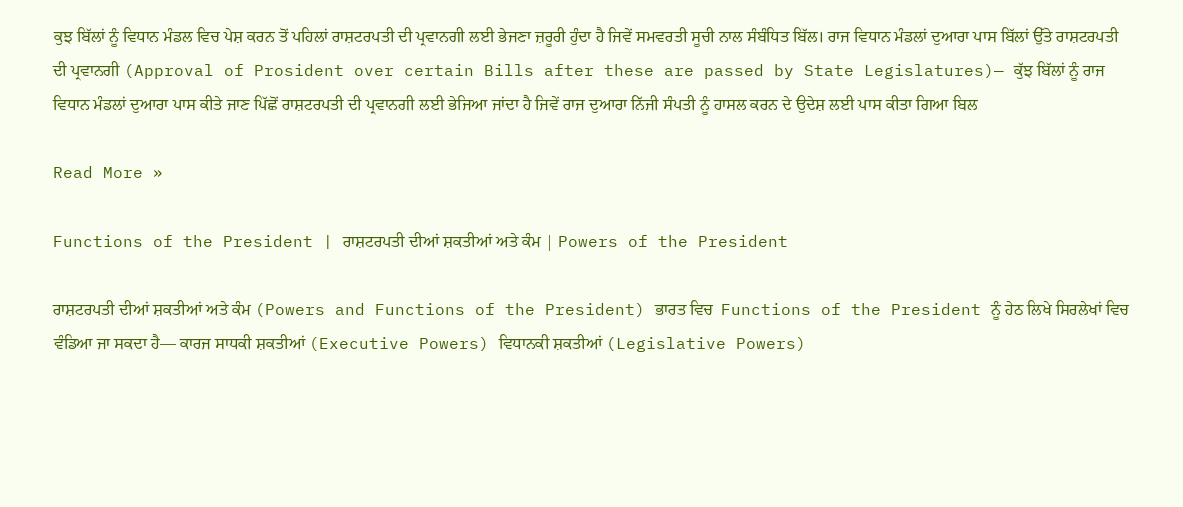ਕੁਝ ਬਿੱਲਾਂ ਨੂੰ ਵਿਧਾਨ ਮੰਡਲ ਵਿਚ ਪੇਸ਼ ਕਰਨ ਤੋਂ ਪਹਿਲਾਂ ਰਾਸ਼ਟਰਪਤੀ ਦੀ ਪ੍ਰਵਾਨਗੀ ਲਈ ਭੇਜਣਾ ਜ਼ਰੂਰੀ ਹੁੰਦਾ ਹੈ ਜਿਵੇਂ ਸਮਵਰਤੀ ਸੂਚੀ ਨਾਲ ਸੰਬੰਧਿਤ ਬਿੱਲ। ਰਾਜ ਵਿਧਾਨ ਮੰਡਲਾਂ ਦੁਆਰਾ ਪਾਸ ਬਿੱਲਾਂ ਉੱਤੇ ਰਾਸ਼ਟਰਪਤੀ ਦੀ ਪ੍ਰਵਾਨਗੀ (Approval of Prosident over certain Bills after these are passed by State Legislatures)— ਕੁੱਝ ਬਿੱਲਾਂ ਨੂੰ ਰਾਜ ਵਿਧਾਨ ਮੰਡਲਾਂ ਦੁਆਰਾ ਪਾਸ ਕੀਤੇ ਜਾਣ ਪਿੱਛੋਂ ਰਾਸ਼ਟਰਪਤੀ ਦੀ ਪ੍ਰਵਾਨਗੀ ਲਈ ਭੇਜਿਆ ਜਾਂਦਾ ਹੈ ਜਿਵੇਂ ਰਾਜ ਦੁਆਰਾ ਨਿੱਜੀ ਸੰਪਤੀ ਨੂੰ ਹਾਸਲ ਕਰਨ ਦੇ ਉਦੇਸ਼ ਲਈ ਪਾਸ ਕੀਤਾ ਗਿਆ ਬਿਲ

Read More »

Functions of the President | ਰਾਸ਼ਟਰਪਤੀ ਦੀਆਂ ਸ਼ਕਤੀਆਂ ਅਤੇ ਕੰਮ | Powers of the President

ਰਾਸ਼ਟਰਪਤੀ ਦੀਆਂ ਸ਼ਕਤੀਆਂ ਅਤੇ ਕੰਮ (Powers and Functions of the President) ਭਾਰਤ ਵਿਚ  Functions of the President ਨੂੰ ਹੇਠ ਲਿਖੇ ਸਿਰਲੇਖਾਂ ਵਿਚ ਵੰਡਿਆ ਜਾ ਸਕਦਾ ਹੈ— ਕਾਰਜ ਸਾਧਕੀ ਸ਼ਕਤੀਆਂ (Executive Powers) ਵਿਧਾਨਕੀ ਸ਼ਕਤੀਆਂ (Legislative Powers)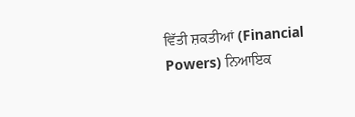ਵਿੱਤੀ ਸ਼ਕਤੀਆਂ (Financial Powers) ਨਿਆਇਕ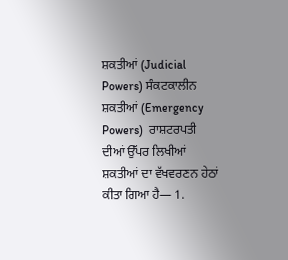ਸ਼ਕਤੀਆਂ (Judicial Powers) ਸੰਕਟਕਾਲੀਨ ਸ਼ਕਤੀਆਂ (Emergency Powers)  ਰਾਸ਼ਟਰਪਤੀ ਦੀਆਂ ਉੱਪਰ ਲਿਖੀਆਂ ਸ਼ਕਤੀਆਂ ਦਾ ਵੱਖਵਰਣਨ ਹੇਠਾਂ ਕੀਤਾ ਗਿਆ ਹੈ— 1.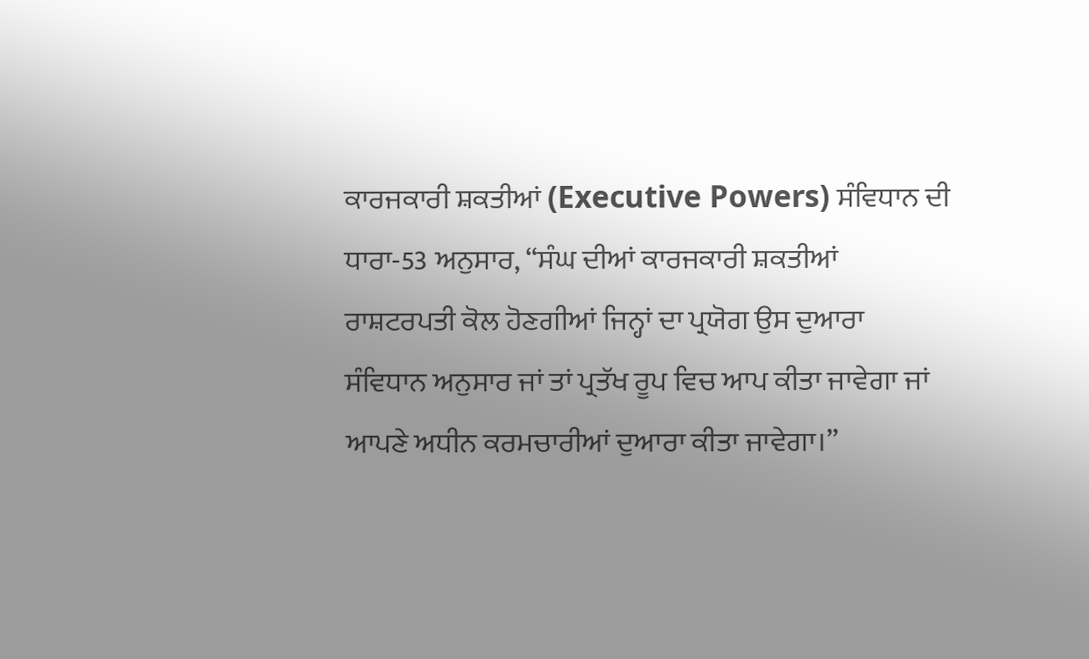ਕਾਰਜਕਾਰੀ ਸ਼ਕਤੀਆਂ (Executive Powers) ਸੰਵਿਧਾਨ ਦੀ ਧਾਰਾ-53 ਅਨੁਸਾਰ, “ਸੰਘ ਦੀਆਂ ਕਾਰਜਕਾਰੀ ਸ਼ਕਤੀਆਂ ਰਾਸ਼ਟਰਪਤੀ ਕੋਲ ਹੋਣਗੀਆਂ ਜਿਨ੍ਹਾਂ ਦਾ ਪ੍ਰਯੋਗ ਉਸ ਦੁਆਰਾ ਸੰਵਿਧਾਨ ਅਨੁਸਾਰ ਜਾਂ ਤਾਂ ਪ੍ਰਤੱਖ ਰੂਪ ਵਿਚ ਆਪ ਕੀਤਾ ਜਾਵੇਗਾ ਜਾਂ ਆਪਣੇ ਅਧੀਨ ਕਰਮਚਾਰੀਆਂ ਦੁਆਰਾ ਕੀਤਾ ਜਾਵੇਗਾ।”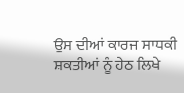ਉਸ ਦੀਆਂ ਕਾਰਜ ਸਾਧਕੀ ਸ਼ਕਤੀਆਂ ਨੂੰ ਹੇਠ ਲਿਖੇ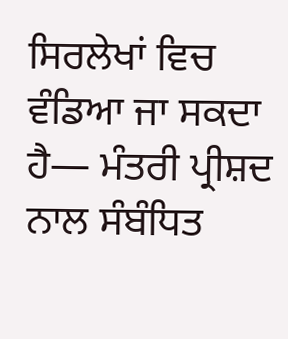ਸਿਰਲੇਖਾਂ ਵਿਚ ਵੰਡਿਆ ਜਾ ਸਕਦਾ ਹੈ— ਮੰਤਰੀ ਪ੍ਰੀਸ਼ਦ ਨਾਲ ਸੰਬੰਧਿਤ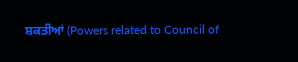ਸ਼ਕਤੀਆਂ (Powers related to Council of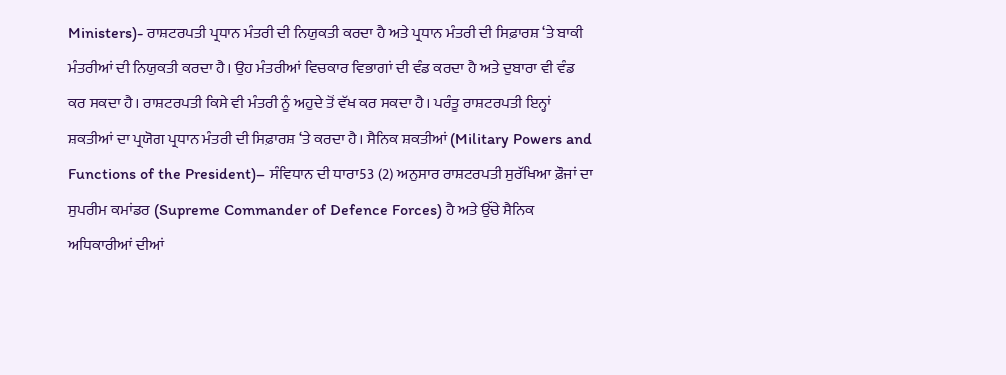Ministers)- ਰਾਸ਼ਟਰਪਤੀ ਪ੍ਰਧਾਨ ਮੰਤਰੀ ਦੀ ਨਿਯੁਕਤੀ ਕਰਦਾ ਹੈ ਅਤੇ ਪ੍ਰਧਾਨ ਮੰਤਰੀ ਦੀ ਸਿਫ਼ਾਰਸ਼ ‘ਤੇ ਬਾਕੀ ਮੰਤਰੀਆਂ ਦੀ ਨਿਯੁਕਤੀ ਕਰਦਾ ਹੈ। ਉਹ ਮੰਤਰੀਆਂ ਵਿਚਕਾਰ ਵਿਭਾਗਾਂ ਦੀ ਵੰਡ ਕਰਦਾ ਹੈ ਅਤੇ ਦੁਬਾਰਾ ਵੀ ਵੰਡ ਕਰ ਸਕਦਾ ਹੈ। ਰਾਸ਼ਟਰਪਤੀ ਕਿਸੇ ਵੀ ਮੰਤਰੀ ਨੂੰ ਅਹੁਦੇ ਤੋਂ ਵੱਖ ਕਰ ਸਕਦਾ ਹੈ। ਪਰੰਤੂ ਰਾਸ਼ਟਰਪਤੀ ਇਨ੍ਹਾਂ ਸ਼ਕਤੀਆਂ ਦਾ ਪ੍ਰਯੋਗ ਪ੍ਰਧਾਨ ਮੰਤਰੀ ਦੀ ਸਿਫ਼ਾਰਸ਼ ‘ਤੇ ਕਰਦਾ ਹੈ। ਸੈਨਿਕ ਸ਼ਕਤੀਆਂ (Military Powers and Functions of the President)– ਸੰਵਿਧਾਨ ਦੀ ਧਾਰਾ53 (2) ਅਨੁਸਾਰ ਰਾਸ਼ਟਰਪਤੀ ਸੁਰੱਖਿਆ ਫ਼ੌਜਾਂ ਦਾ ਸੁਪਰੀਮ ਕਮਾਂਡਰ (Supreme Commander of Defence Forces) ਹੈ ਅਤੇ ਉੱਚੇ ਸੈਨਿਕ ਅਧਿਕਾਰੀਆਂ ਦੀਆਂ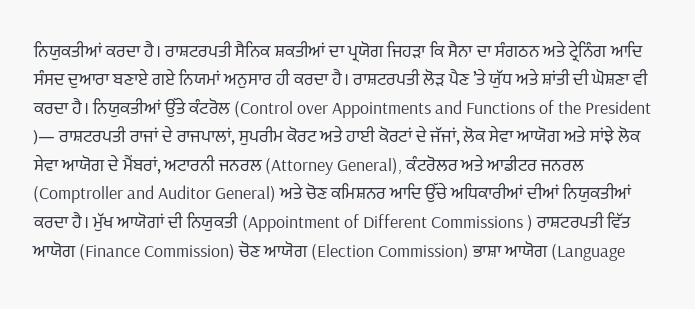ਨਿਯੁਕਤੀਆਂ ਕਰਦਾ ਹੈ। ਰਾਸ਼ਟਰਪਤੀ ਸੈਨਿਕ ਸ਼ਕਤੀਆਂ ਦਾ ਪ੍ਰਯੋਗ ਜਿਹੜਾ ਕਿ ਸੈਨਾ ਦਾ ਸੰਗਠਨ ਅਤੇ ਟ੍ਰੇਨਿੰਗ ਆਦਿ ਸੰਸਦ ਦੁਆਰਾ ਬਣਾਏ ਗਏ ਨਿਯਮਾਂ ਅਨੁਸਾਰ ਹੀ ਕਰਦਾ ਹੈ। ਰਾਸ਼ਟਰਪਤੀ ਲੋੜ ਪੈਣ ’ਤੇ ਯੁੱਧ ਅਤੇ ਸ਼ਾਂਤੀ ਦੀ ਘੋਸ਼ਣਾ ਵੀ ਕਰਦਾ ਹੈ। ਨਿਯੁਕਤੀਆਂ ਉੱਤੇ ਕੰਟਰੋਲ (Control over Appointments and Functions of the President )— ਰਾਸ਼ਟਰਪਤੀ ਰਾਜਾਂ ਦੇ ਰਾਜਪਾਲਾਂ, ਸੁਪਰੀਮ ਕੋਰਟ ਅਤੇ ਹਾਈ ਕੋਰਟਾਂ ਦੇ ਜੱਜਾਂ, ਲੋਕ ਸੇਵਾ ਆਯੋਗ ਅਤੇ ਸਾਂਝੇ ਲੋਕ ਸੇਵਾ ਆਯੋਗ ਦੇ ਮੈਂਬਰਾਂ, ਅਟਾਰਨੀ ਜਨਰਲ (Attorney General), ਕੰਟਰੋਲਰ ਅਤੇ ਆਡੀਟਰ ਜਨਰਲ (Comptroller and Auditor General) ਅਤੇ ਚੋਣ ਕਮਿਸ਼ਨਰ ਆਦਿ ਉੱਚੇ ਅਧਿਕਾਰੀਆਂ ਦੀਆਂ ਨਿਯੁਕਤੀਆਂ ਕਰਦਾ ਹੈ। ਮੁੱਖ ਆਯੋਗਾਂ ਦੀ ਨਿਯੁਕਤੀ (Appointment of Different Commissions ) ਰਾਸ਼ਟਰਪਤੀ ਵਿੱਤ ਆਯੋਗ (Finance Commission) ਚੋਣ ਆਯੋਗ (Election Commission) ਭਾਸ਼ਾ ਆਯੋਗ (Language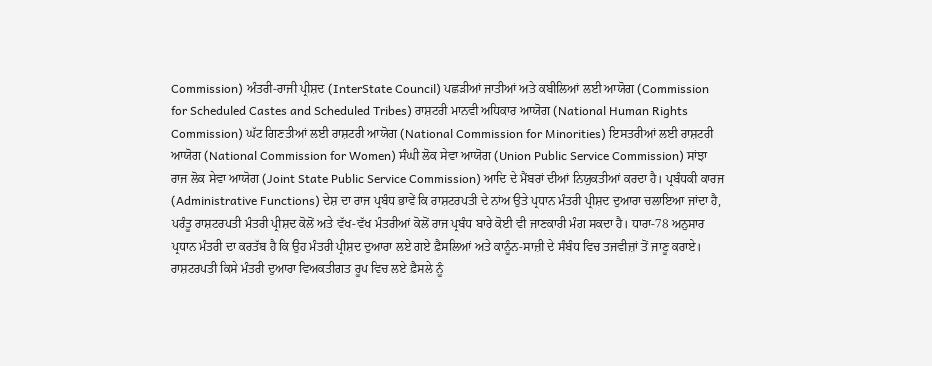Commission) ਅੰਤਰੀ-ਰਾਜੀ ਪ੍ਰੀਸ਼ਦ (InterState Council) ਪਛੜੀਆਂ ਜਾਤੀਆਂ ਅਤੇ ਕਬੀਲਿਆਂ ਲਈ ਆਯੋਗ (Commission for Scheduled Castes and Scheduled Tribes) ਰਾਸ਼ਟਰੀ ਮਾਨਵੀ ਅਧਿਕਾਰ ਆਯੋਗ (National Human Rights Commission) ਘੱਟ ਗਿਣਤੀਆਂ ਲਈ ਰਾਸ਼ਟਰੀ ਆਯੋਗ (National Commission for Minorities) ਇਸਤਰੀਆਂ ਲਈ ਰਾਸ਼ਟਰੀ ਆਯੋਗ (National Commission for Women) ਸੰਘੀ ਲੋਕ ਸੇਵਾ ਆਯੋਗ (Union Public Service Commission) ਸਾਂਝਾ ਰਾਜ ਲੋਕ ਸੇਵਾ ਆਯੋਗ (Joint State Public Service Commission) ਆਦਿ ਦੇ ਮੈਂਬਰਾਂ ਦੀਆਂ ਨਿਯੁਕਤੀਆਂ ਕਰਦਾ ਹੈ। ਪ੍ਰਬੰਧਕੀ ਕਾਰਜ (Administrative Functions) ਦੇਸ਼ ਦਾ ਰਾਜ ਪ੍ਰਬੰਧ ਭਾਵੇਂ ਕਿ ਰਾਸ਼ਟਰਪਤੀ ਦੇ ਨਾਂਅ ਉਤੇ ਪ੍ਰਧਾਨ ਮੰਤਰੀ ਪ੍ਰੀਸ਼ਦ ਦੁਆਰਾ ਚਲਾਇਆ ਜਾਂਦਾ ਹੈ, ਪਰੰਤੂ ਰਾਸ਼ਟਰਪਤੀ ਮੰਤਰੀ ਪ੍ਰੀਸ਼ਦ ਕੋਲੋਂ ਅਤੇ ਵੱਖ-ਵੱਖ ਮੰਤਰੀਆਂ ਕੋਲੋਂ ਰਾਜ ਪ੍ਰਬੰਧ ਬਾਰੇ ਕੋਈ ਵੀ ਜਾਣਕਾਰੀ ਮੰਗ ਸਕਦਾ ਹੈ। ਧਾਰਾ-78 ਅਨੁਸਾਰ ਪ੍ਰਧਾਨ ਮੰਤਰੀ ਦਾ ਕਰਤੱਬ ਹੈ ਕਿ ਉਹ ਮੰਤਰੀ ਪ੍ਰੀਸ਼ਦ ਦੁਆਰਾ ਲਏ ਗਏ ਫ਼ੈਸਲਿਆਂ ਅਤੇ ਕਾਨੂੰਨ-ਸਾਜ਼ੀ ਦੇ ਸੰਬੰਧ ਵਿਚ ਤਜਵੀਜ਼ਾਂ ਤੋਂ ਜਾਣੂ ਕਰਾਏ। ਰਾਸ਼ਟਰਪਤੀ ਕਿਸੇ ਮੰਤਰੀ ਦੁਆਰਾ ਵਿਅਕਤੀਗਤ ਰੂਪ ਵਿਚ ਲਏ ਫ਼ੈਸਲੇ ਨੂੰ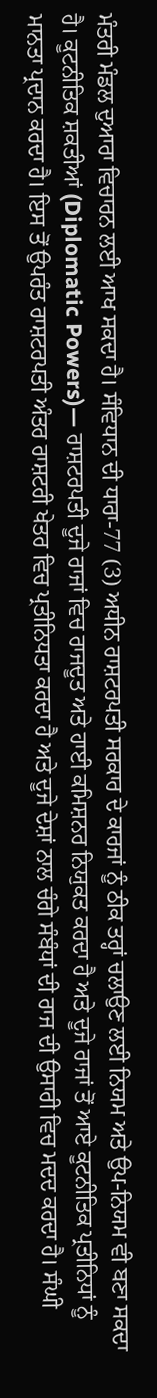ਮੰਤਰੀ ਮੰਡਲ ਦੁਆਰਾ ਵਿਚਾਰਨ ਲਈ ਆਖ ਸਕਦਾ ਹੈ। ਸੰਵਿਧਾਨ ਦੀ ਧਾਰਾ-77 (3) ਅਧੀਨ ਰਾਸ਼ਟਰਪਤੀ ਸਰਕਾਰ ਦੇ ਕਾਰਜਾਂ ਨੂੰ ਠੀਕ ਤਰ੍ਹਾਂ ਚਲਾਉਣ ਲਈ ਨਿਯਮ ਅਤੇ ਉਪ-ਨਿਯਮ ਵੀ ਬਣਾ ਸਕਦਾ ਹੈ। ਕੂਟਨੀਤਿਕ ਸ਼ਕਤੀਆਂ (Diplomatic Powers)— ਰਾਸ਼ਟਰਪਤੀ ਦੂਜੇ ਰਾਜਾਂ ਵਿਚ ਰਾਜਦੂਤ ਅਤੇ ਹਾਈ ਕਮਿਸ਼ਨਰ ਨਿਯੁਕਤ ਕਰਦਾ ਹੈ ਅਤੇ ਦੂਜੇ ਰਾਜਾਂ ਤੋਂ ਆਏ ਕੂਟਨੀਤਿਕ ਪ੍ਰਤੀਨਿਧਾਂ ਨੂੰ ਮਾਨਤਾ ਪ੍ਰਦਾਨ ਕਰਦਾ ਹੈ। ਇਸ ਤੋਂ ਉਪਰੰਤ ਰਾਸ਼ਟਰਪਤੀ ਅੰਤਰ ਰਾਸ਼ਟਰੀ ਖੇਤਰ ਵਿਚ ਪ੍ਰਤੀਨਿਧਤਾ ਕਰਦਾ ਹੈ ਅਤੇ ਦੂਜੇ ਦੇਸ਼ਾਂ ਨਾਲ ਚੰਗੇ ਸੰਬੰਧਾਂ ਦੀ ਰਾਜ ਦੀ ਉਸਾਰੀ ਵਿਚ ਮਦਦ ਕਰਦਾ ਹੈ। ਸੰਘੀ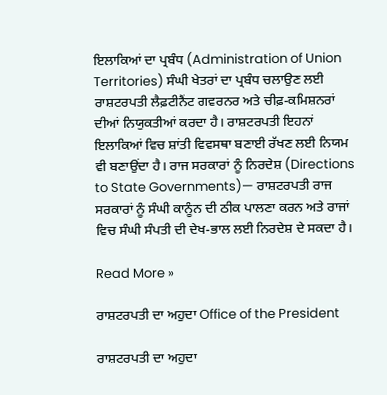ਇਲਾਕਿਆਂ ਦਾ ਪ੍ਰਬੰਧ (Administration of Union Territories) ਸੰਘੀ ਖੇਤਰਾਂ ਦਾ ਪ੍ਰਬੰਧ ਚਲਾਉਣ ਲਈ ਰਾਸ਼ਟਰਪਤੀ ਲੈਫ਼ਟੀਨੈਂਟ ਗਵਰਨਰ ਅਤੇ ਚੀਫ਼-ਕਮਿਸ਼ਨਰਾਂ ਦੀਆਂ ਨਿਯੁਕਤੀਆਂ ਕਰਦਾ ਹੈ। ਰਾਸ਼ਟਰਪਤੀ ਇਹਨਾਂ ਇਲਾਕਿਆਂ ਵਿਚ ਸ਼ਾਂਤੀ ਵਿਵਸਥਾ ਬਣਾਈ ਰੱਖਣ ਲਈ ਨਿਯਮ ਵੀ ਬਣਾਉਂਦਾ ਹੈ। ਰਾਜ ਸਰਕਾਰਾਂ ਨੂੰ ਨਿਰਦੇਸ਼ (Directions to State Governments)— ਰਾਸ਼ਟਰਪਤੀ ਰਾਜ ਸਰਕਾਰਾਂ ਨੂੰ ਸੰਘੀ ਕਾਨੂੰਨ ਦੀ ਠੀਕ ਪਾਲਣਾ ਕਰਨ ਅਤੇ ਰਾਜਾਂ ਵਿਚ ਸੰਘੀ ਸੰਪਤੀ ਦੀ ਦੇਖ-ਭਾਲ ਲਈ ਨਿਰਦੇਸ਼ ਦੇ ਸਕਦਾ ਹੈ।

Read More »

ਰਾਸ਼ਟਰਪਤੀ ਦਾ ਅਹੁਦਾ Office of the President

ਰਾਸ਼ਟਰਪਤੀ ਦਾ ਅਹੁਦਾ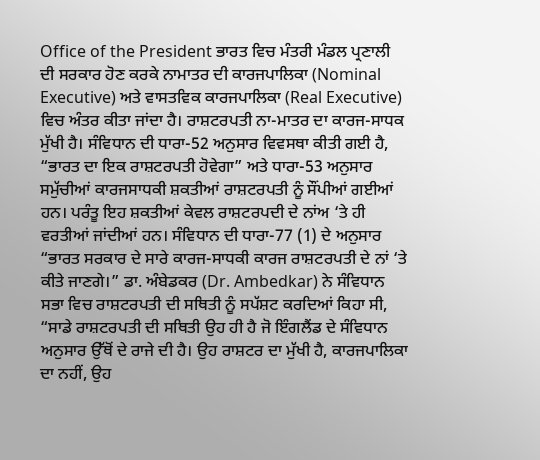Office of the President ਭਾਰਤ ਵਿਚ ਮੰਤਰੀ ਮੰਡਲ ਪ੍ਰਣਾਲੀ ਦੀ ਸਰਕਾਰ ਹੋਣ ਕਰਕੇ ਨਾਮਾਤਰ ਦੀ ਕਾਰਜਪਾਲਿਕਾ (Nominal Executive) ਅਤੇ ਵਾਸਤਵਿਕ ਕਾਰਜਪਾਲਿਕਾ (Real Executive) ਵਿਚ ਅੰਤਰ ਕੀਤਾ ਜਾਂਦਾ ਹੈ। ਰਾਸ਼ਟਰਪਤੀ ਨਾ-ਮਾਤਰ ਦਾ ਕਾਰਜ-ਸਾਧਕ ਮੁੱਖੀ ਹੈ। ਸੰਵਿਧਾਨ ਦੀ ਧਾਰਾ-52 ਅਨੁਸਾਰ ਵਿਵਸਥਾ ਕੀਤੀ ਗਈ ਹੈ, “ਭਾਰਤ ਦਾ ਇਕ ਰਾਸ਼ਟਰਪਤੀ ਹੋਵੇਗਾ” ਅਤੇ ਧਾਰਾ-53 ਅਨੁਸਾਰ ਸਮੁੱਚੀਆਂ ਕਾਰਜਸਾਧਕੀ ਸ਼ਕਤੀਆਂ ਰਾਸ਼ਟਰਪਤੀ ਨੂੰ ਸੌਂਪੀਆਂ ਗਈਆਂ ਹਨ। ਪਰੰਤੂ ਇਹ ਸ਼ਕਤੀਆਂ ਕੇਵਲ ਰਾਸ਼ਟਰਪਦੀ ਦੇ ਨਾਂਅ ‘ਤੇ ਹੀ ਵਰਤੀਆਂ ਜਾਂਦੀਆਂ ਹਨ। ਸੰਵਿਧਾਨ ਦੀ ਧਾਰਾ-77 (1) ਦੇ ਅਨੁਸਾਰ “ਭਾਰਤ ਸਰਕਾਰ ਦੇ ਸਾਰੇ ਕਾਰਜ-ਸਾਧਕੀ ਕਾਰਜ ਰਾਸ਼ਟਰਪਤੀ ਦੇ ਨਾਂ ‘ਤੇ ਕੀਤੇ ਜਾਣਗੇ।” ਡਾ. ਅੰਬੇਡਕਰ (Dr. Ambedkar) ਨੇ ਸੰਵਿਧਾਨ ਸਭਾ ਵਿਚ ਰਾਸ਼ਟਰਪਤੀ ਦੀ ਸਥਿਤੀ ਨੂੰ ਸਪੱਸ਼ਟ ਕਰਦਿਆਂ ਕਿਹਾ ਸੀ, “ਸਾਡੇ ਰਾਸ਼ਟਰਪਤੀ ਦੀ ਸਥਿਤੀ ਉਹ ਹੀ ਹੈ ਜੋ ਇੰਗਲੈਂਡ ਦੇ ਸੰਵਿਧਾਨ ਅਨੁਸਾਰ ਉੱਥੋਂ ਦੇ ਰਾਜੇ ਦੀ ਹੈ। ਉਹ ਰਾਸ਼ਟਰ ਦਾ ਮੁੱਖੀ ਹੈ, ਕਾਰਜਪਾਲਿਕਾ ਦਾ ਨਹੀਂ, ਉਹ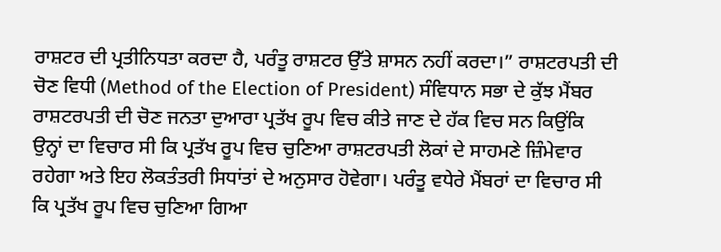ਰਾਸ਼ਟਰ ਦੀ ਪ੍ਰਤੀਨਿਧਤਾ ਕਰਦਾ ਹੈ, ਪਰੰਤੂ ਰਾਸ਼ਟਰ ਉੱਤੇ ਸ਼ਾਸਨ ਨਹੀਂ ਕਰਦਾ।” ਰਾਸ਼ਟਰਪਤੀ ਦੀ ਚੋਣ ਵਿਧੀ (Method of the Election of President) ਸੰਵਿਧਾਨ ਸਭਾ ਦੇ ਕੁੱਝ ਮੈਂਬਰ ਰਾਸ਼ਟਰਪਤੀ ਦੀ ਚੋਣ ਜਨਤਾ ਦੁਆਰਾ ਪ੍ਰਤੱਖ ਰੂਪ ਵਿਚ ਕੀਤੇ ਜਾਣ ਦੇ ਹੱਕ ਵਿਚ ਸਨ ਕਿਉਂਕਿ ਉਨ੍ਹਾਂ ਦਾ ਵਿਚਾਰ ਸੀ ਕਿ ਪ੍ਰਤੱਖ ਰੂਪ ਵਿਚ ਚੁਣਿਆ ਰਾਸ਼ਟਰਪਤੀ ਲੋਕਾਂ ਦੇ ਸਾਹਮਣੇ ਜ਼ਿੰਮੇਵਾਰ ਰਹੇਗਾ ਅਤੇ ਇਹ ਲੋਕਤੰਤਰੀ ਸਿਧਾਂਤਾਂ ਦੇ ਅਨੁਸਾਰ ਹੋਵੇਗਾ। ਪਰੰਤੂ ਵਧੇਰੇ ਮੈਂਬਰਾਂ ਦਾ ਵਿਚਾਰ ਸੀ ਕਿ ਪ੍ਰਤੱਖ ਰੂਪ ਵਿਚ ਚੁਣਿਆ ਗਿਆ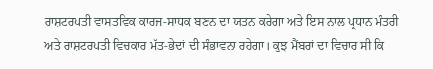ਰਾਸ਼ਟਰਪਤੀ ਵਾਸਤਵਿਕ ਕਾਰਜ-ਸਾਧਕ ਬਣਨ ਦਾ ਯਤਨ ਕਰੇਗਾ ਅਤੇ ਇਸ ਨਾਲ ਪ੍ਰਧਾਨ ਮੰਤਰੀ ਅਤੇ ਰਾਸ਼ਟਰਪਤੀ ਵਿਚਕਾਰ ਮੱਤ-ਭੇਦਾਂ ਦੀ ਸੰਭਾਵਨਾ ਰਹੇਗਾ। ਕੁਝ ਮੈਂਬਰਾਂ ਦਾ ਵਿਚਾਰ ਸੀ ਕਿ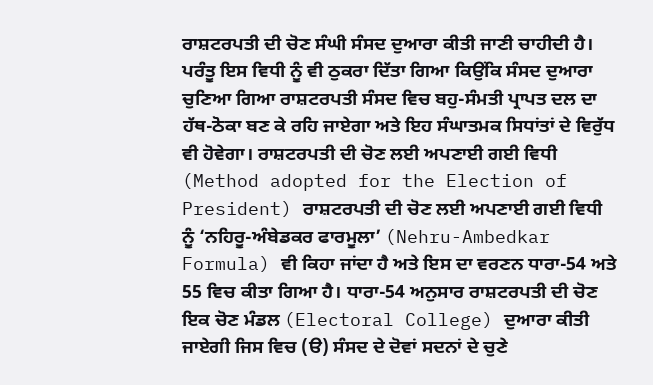ਰਾਸ਼ਟਰਪਤੀ ਦੀ ਚੋਣ ਸੰਘੀ ਸੰਸਦ ਦੁਆਰਾ ਕੀਤੀ ਜਾਣੀ ਚਾਹੀਦੀ ਹੈ। ਪਰੰਤੂ ਇਸ ਵਿਧੀ ਨੂੰ ਵੀ ਠੁਕਰਾ ਦਿੱਤਾ ਗਿਆ ਕਿਉਂਕਿ ਸੰਸਦ ਦੁਆਰਾ ਚੁਣਿਆ ਗਿਆ ਰਾਸ਼ਟਰਪਤੀ ਸੰਸਦ ਵਿਚ ਬਹੁ-ਸੰਮਤੀ ਪ੍ਰਾਪਤ ਦਲ ਦਾ ਹੱਥ-ਠੋਕਾ ਬਣ ਕੇ ਰਹਿ ਜਾਏਗਾ ਅਤੇ ਇਹ ਸੰਘਾਤਮਕ ਸਿਧਾਂਤਾਂ ਦੇ ਵਿਰੁੱਧ ਵੀ ਹੋਵੇਗਾ। ਰਾਸ਼ਟਰਪਤੀ ਦੀ ਚੋਣ ਲਈ ਅਪਣਾਈ ਗਈ ਵਿਧੀ (Method adopted for the Election of President) ਰਾਸ਼ਟਰਪਤੀ ਦੀ ਚੋਣ ਲਈ ਅਪਣਾਈ ਗਈ ਵਿਧੀ ਨੂੰ ‘ਨਹਿਰੂ-ਅੰਬੇਡਕਰ ਫਾਰਮੂਲਾ’ (Nehru-Ambedkar Formula) ਵੀ ਕਿਹਾ ਜਾਂਦਾ ਹੈ ਅਤੇ ਇਸ ਦਾ ਵਰਣਨ ਧਾਰਾ-54 ਅਤੇ 55 ਵਿਚ ਕੀਤਾ ਗਿਆ ਹੈ। ਧਾਰਾ-54 ਅਨੁਸਾਰ ਰਾਸ਼ਟਰਪਤੀ ਦੀ ਚੋਣ ਇਕ ਚੋਣ ਮੰਡਲ (Electoral College) ਦੁਆਰਾ ਕੀਤੀ ਜਾਏਗੀ ਜਿਸ ਵਿਚ (ੳ) ਸੰਸਦ ਦੇ ਦੋਵਾਂ ਸਦਨਾਂ ਦੇ ਚੁਣੇ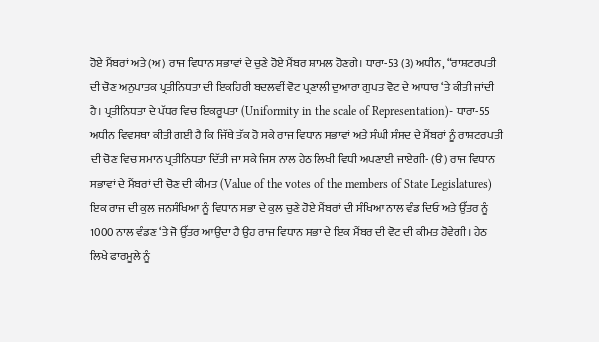ਹੋਏ ਮੈਂਬਰਾਂ ਅਤੇ (ਅ) ਰਾਜ ਵਿਧਾਨ ਸਭਾਵਾਂ ਦੇ ਚੁਣੇ ਹੋਏ ਮੈਂਬਰ ਸ਼ਾਮਲ ਹੋਣਗੇ। ਧਾਰਾ-53 (3) ਅਧੀਨ, “ਰਾਸ਼ਟਰਪਤੀ ਦੀ ਚੋਣ ਅਨੁਪਾਤਕ ਪ੍ਰਤੀਨਿਧਤਾ ਦੀ ਇਕਹਿਰੀ ਬਦਲਵੀਂ ਵੋਟ ਪ੍ਰਣਾਲੀ ਦੁਆਰਾ ਗੁਪਤ ਵੋਟ ਦੇ ਆਧਾਰ ‘ਤੇ ਕੀਤੀ ਜਾਂਦੀ ਹੈ। ਪ੍ਰਤੀਨਿਧਤਾ ਦੇ ਪੱਧਰ ਵਿਚ ਇਕਰੂਪਤਾ (Uniformity in the scale of Representation)- ਧਾਰਾ-55 ਅਧੀਨ ਵਿਵਸਥਾ ਕੀਤੀ ਗਈ ਹੈ ਕਿ ਜਿੱਥੇ ਤੱਕ ਹੋ ਸਕੇ ਰਾਜ ਵਿਧਾਨ ਸਭਾਵਾਂ ਅਤੇ ਸੰਘੀ ਸੰਸਦ ਦੇ ਮੈਂਬਰਾਂ ਨੂੰ ਰਾਸ਼ਟਰਪਤੀ ਦੀ ਚੋਣ ਵਿਚ ਸਮਾਨ ਪ੍ਰਤੀਨਿਧਤਾ ਦਿੱਤੀ ਜਾ ਸਕੇ ਜਿਸ ਨਾਲ ਹੇਠ ਲਿਖੀ ਵਿਧੀ ਅਪਣਾਈ ਜਾਏਗੀ- (ੳ) ਰਾਜ ਵਿਧਾਨ ਸਭਾਵਾਂ ਦੇ ਮੈਂਬਰਾਂ ਦੀ ਚੋਣ ਦੀ ਕੀਮਤ (Value of the votes of the members of State Legislatures) ਇਕ ਰਾਜ ਦੀ ਕੁਲ ਜਨਸੰਖਿਆ ਨੂੰ ਵਿਧਾਨ ਸਭਾ ਦੇ ਕੁਲ ਚੁਣੇ ਹੋਏ ਮੈਂਬਰਾਂ ਦੀ ਸੰਖਿਆ ਨਾਲ ਵੰਡ ਦਿਓ ਅਤੇ ਉੱਤਰ ਨੂੰ 1000 ਨਾਲ ਵੰਡਣ ‘ਤੇ ਜੋ ਉੱਤਰ ਆਉਂਦਾ ਹੈ ਉਹ ਰਾਜ ਵਿਧਾਨ ਸਭਾ ਦੇ ਇਕ ਮੈਂਬਰ ਦੀ ਵੋਟ ਦੀ ਕੀਮਤ ਹੋਵੇਗੀ। ਹੇਠ ਲਿਖੇ ਫਾਰਮੂਲੇ ਨੂੰ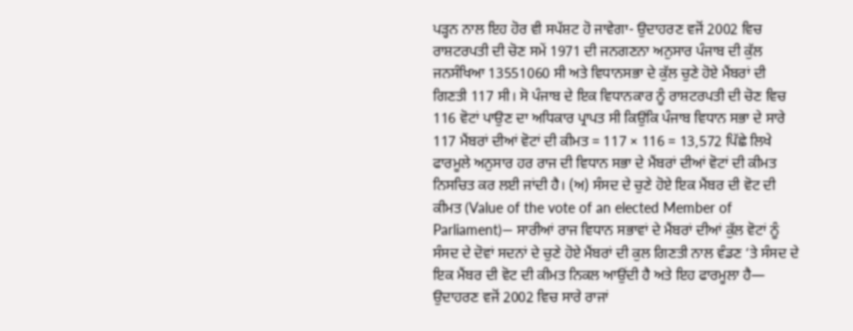ਪੜ੍ਹਨ ਨਾਲ ਇਹ ਹੋਰ ਵੀ ਸਪੱਸ਼ਟ ਹੋ ਜਾਵੇਗਾ- ਉਦਾਹਰਣ ਵਜੋਂ 2002 ਵਿਚ ਰਾਸ਼ਟਰਪਤੀ ਦੀ ਚੋਣ ਸਮੇਂ 1971 ਦੀ ਜਨਗਣਨਾ ਅਨੁਸਾਰ ਪੰਜਾਬ ਦੀ ਕੁੱਲ ਜਨਸੰਖਿਆ 13551060 ਸੀ ਅਤੇ ਵਿਧਾਨਸਭਾ ਦੇ ਕੁੱਲ ਚੁਣੇ ਹੋਏ ਮੈਂਬਰਾਂ ਦੀ ਗਿਣਤੀ 117 ਸੀ। ਸੋ ਪੰਜਾਬ ਦੇ ਇਕ ਵਿਧਾਨਕਾਰ ਨੂੰ ਰਾਸ਼ਟਰਪਤੀ ਦੀ ਚੋਣ ਵਿਚ 116 ਵੋਟਾਂ ਪਾਉਣ ਦਾ ਅਧਿਕਾਰ ਪ੍ਰਾਪਤ ਸੀ ਕਿਉਂਕਿ ਪੰਜਾਬ ਵਿਧਾਨ ਸਭਾ ਦੇ ਸਾਰੇ 117 ਮੈਂਬਰਾਂ ਦੀਆਂ ਵੋਟਾਂ ਦੀ ਕੀਮਤ = 117 × 116 = 13,572 ਪਿੱਛੇ ਲਿਖੇ ਫਾਰਮੂਲੇ ਅਨੁਸਾਰ ਹਰ ਰਾਜ ਦੀ ਵਿਧਾਨ ਸਭਾ ਦੇ ਮੈਂਬਰਾਂ ਦੀਆਂ ਵੋਟਾਂ ਦੀ ਕੀਮਤ ਨਿਸਚਿਤ ਕਰ ਲਈ ਜਾਂਦੀ ਹੈ। (ਅ) ਸੰਸਦ ਦੇ ਚੁਣੇ ਹੋਏ ਇਕ ਮੈਂਬਰ ਦੀ ਵੋਟ ਦੀ ਕੀਮਤ (Value of the vote of an elected Member of Parliament)— ਸਾਰੀਆਂ ਰਾਜ ਵਿਧਾਨ ਸਭਾਵਾਂ ਦੇ ਮੈਂਬਰਾਂ ਦੀਆਂ ਕੁੱਲ ਵੋਟਾਂ ਨੂੰ ਸੰਸਦ ਦੇ ਦੋਵਾਂ ਸਦਨਾਂ ਦੇ ਚੁਣੇ ਹੋਏ ਮੈਂਬਰਾਂ ਦੀ ਕੁਲ ਗਿਣਤੀ ਨਾਲ ਵੰਡਣ ‘ਤੇ ਸੰਸਦ ਦੇ ਇਕ ਮੈਂਬਰ ਦੀ ਵੋਟ ਦੀ ਕੀਮਤ ਨਿਕਲ ਆਉਂਦੀ ਹੈ ਅਤੇ ਇਹ ਫਾਰਮੂਲਾ ਹੈ— ਉਦਾਹਰਣ ਵਜੋਂ 2002 ਵਿਚ ਸਾਰੇ ਰਾਜਾਂ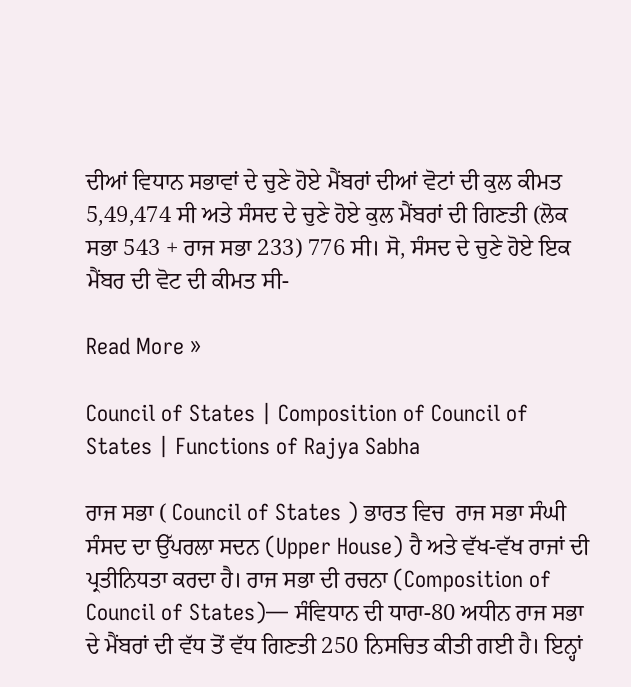ਦੀਆਂ ਵਿਧਾਨ ਸਭਾਵਾਂ ਦੇ ਚੁਣੇ ਹੋਏ ਮੈਂਬਰਾਂ ਦੀਆਂ ਵੋਟਾਂ ਦੀ ਕੁਲ ਕੀਮਤ 5,49,474 ਸੀ ਅਤੇ ਸੰਸਦ ਦੇ ਚੁਣੇ ਹੋਏ ਕੁਲ ਮੈਂਬਰਾਂ ਦੀ ਗਿਣਤੀ (ਲੋਕ ਸਭਾ 543 + ਰਾਜ ਸਭਾ 233) 776 ਸੀ। ਸੋ, ਸੰਸਦ ਦੇ ਚੁਣੇ ਹੋਏ ਇਕ ਮੈਂਬਰ ਦੀ ਵੋਟ ਦੀ ਕੀਮਤ ਸੀ-

Read More »

Council of States | Composition of Council of States | Functions of Rajya Sabha

ਰਾਜ ਸਭਾ ( Council of States ) ਭਾਰਤ ਵਿਚ  ਰਾਜ ਸਭਾ ਸੰਘੀ ਸੰਸਦ ਦਾ ਉੱਪਰਲਾ ਸਦਨ (Upper House) ਹੈ ਅਤੇ ਵੱਖ-ਵੱਖ ਰਾਜਾਂ ਦੀ ਪ੍ਰਤੀਨਿਧਤਾ ਕਰਦਾ ਹੈ। ਰਾਜ ਸਭਾ ਦੀ ਰਚਨਾ (Composition of Council of States)— ਸੰਵਿਧਾਨ ਦੀ ਧਾਰਾ-80 ਅਧੀਨ ਰਾਜ ਸਭਾ ਦੇ ਮੈਂਬਰਾਂ ਦੀ ਵੱਧ ਤੋਂ ਵੱਧ ਗਿਣਤੀ 250 ਨਿਸਚਿਤ ਕੀਤੀ ਗਈ ਹੈ। ਇਨ੍ਹਾਂ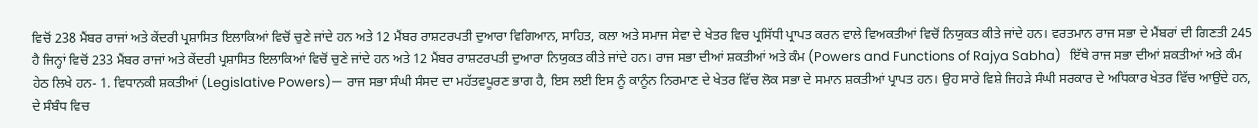ਵਿਚੋਂ 238 ਮੈਂਬਰ ਰਾਜਾਂ ਅਤੇ ਕੇਂਦਰੀ ਪ੍ਰਸ਼ਾਸਿਤ ਇਲਾਕਿਆਂ ਵਿਚੋਂ ਚੁਣੇ ਜਾਂਦੇ ਹਨ ਅਤੇ 12 ਮੈਂਬਰ ਰਾਸ਼ਟਰਪਤੀ ਦੁਆਰਾ ਵਿਗਿਆਨ, ਸਾਹਿਤ, ਕਲਾ ਅਤੇ ਸਮਾਜ ਸੇਵਾ ਦੇ ਖੇਤਰ ਵਿਚ ਪ੍ਰਸਿੱਧੀ ਪ੍ਰਾਪਤ ਕਰਨ ਵਾਲੇ ਵਿਅਕਤੀਆਂ ਵਿਚੋਂ ਨਿਯੁਕਤ ਕੀਤੇ ਜਾਂਦੇ ਹਨ। ਵਰਤਮਾਨ ਰਾਜ ਸਭਾ ਦੇ ਮੈਂਬਰਾਂ ਦੀ ਗਿਣਤੀ 245 ਹੈ ਜਿਨ੍ਹਾਂ ਵਿਚੋਂ 233 ਮੈਂਬਰ ਰਾਜਾਂ ਅਤੇ ਕੇਂਦਰੀ ਪ੍ਰਸ਼ਾਸਿਤ ਇਲਾਕਿਆਂ ਵਿਚੋਂ ਚੁਣੇ ਜਾਂਦੇ ਹਨ ਅਤੇ 12 ਮੈਂਬਰ ਰਾਸ਼ਟਰਪਤੀ ਦੁਆਰਾ ਨਿਯੁਕਤ ਕੀਤੇ ਜਾਂਦੇ ਹਨ। ਰਾਜ ਸਭਾ ਦੀਆਂ ਸ਼ਕਤੀਆਂ ਅਤੇ ਕੰਮ (Powers and Functions of Rajya Sabha)   ਇੱਥੇ ਰਾਜ ਸਭਾ ਦੀਆਂ ਸ਼ਕਤੀਆਂ ਅਤੇ ਕੰਮ ਹੇਠ ਲਿਖੇ ਹਨ- 1. ਵਿਧਾਨਕੀ ਸ਼ਕਤੀਆਂ (Legislative Powers)— ਰਾਜ ਸਭਾ ਸੰਘੀ ਸੰਸਦ ਦਾ ਮਹੱਤਵਪੂਰਣ ਭਾਗ ਹੈ, ਇਸ ਲਈ ਇਸ ਨੂੰ ਕਾਨੂੰਨ ਨਿਰਮਾਣ ਦੇ ਖੇਤਰ ਵਿੱਚ ਲੋਕ ਸਭਾ ਦੇ ਸਮਾਨ ਸ਼ਕਤੀਆਂ ਪ੍ਰਾਪਤ ਹਨ। ਉਹ ਸਾਰੇ ਵਿਸ਼ੇ ਜਿਹੜੇ ਸੰਘੀ ਸਰਕਾਰ ਦੇ ਅਧਿਕਾਰ ਖੇਤਰ ਵਿੱਚ ਆਉਂਦੇ ਹਨ, ਦੇ ਸੰਬੰਧ ਵਿਚ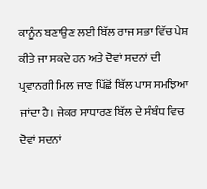ਕਾਨੂੰਨ ਬਣਾਉਣ ਲਈ ਬਿੱਲ ਰਾਜ ਸਭਾ ਵਿੱਚ ਪੇਸ਼ ਕੀਤੇ ਜਾ ਸਕਦੇ ਹਨ ਅਤੇ ਦੋਵਾਂ ਸਦਨਾਂ ਦੀ ਪ੍ਰਵਾਨਗੀ ਮਿਲ ਜਾਣ ਪਿੱਛੋਂ ਬਿੱਲ ਪਾਸ ਸਮਝਿਆ ਜਾਂਦਾ ਹੈ। ਜੇਕਰ ਸਾਧਾਰਣ ਬਿੱਲ ਦੇ ਸੰਬੰਧ ਵਿਚ ਦੋਵਾਂ ਸਦਨਾਂ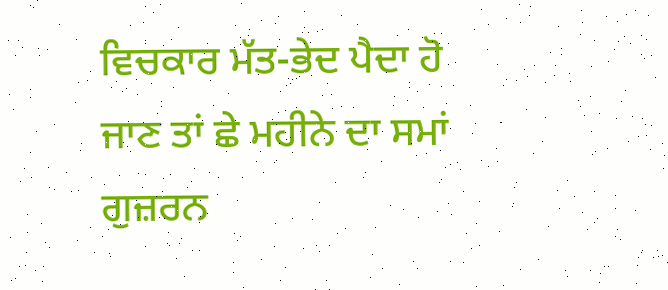ਵਿਚਕਾਰ ਮੱਤ-ਭੇਦ ਪੈਦਾ ਹੋ ਜਾਣ ਤਾਂ ਛੇ ਮਹੀਨੇ ਦਾ ਸਮਾਂ ਗੁਜ਼ਰਨ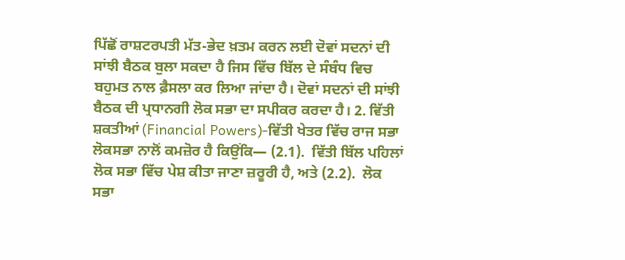ਪਿੱਛੋਂ ਰਾਸ਼ਟਰਪਤੀ ਮੱਤ-ਭੇਦ ਖ਼ਤਮ ਕਰਨ ਲਈ ਦੋਵਾਂ ਸਦਨਾਂ ਦੀ ਸਾਂਝੀ ਬੈਠਕ ਬੁਲਾ ਸਕਦਾ ਹੈ ਜਿਸ ਵਿੱਚ ਬਿੱਲ ਦੇ ਸੰਬੰਧ ਵਿਚ ਬਹੁਮਤ ਨਾਲ ਫ਼ੈਸਲਾ ਕਰ ਲਿਆ ਜਾਂਦਾ ਹੈ। ਦੋਵਾਂ ਸਦਨਾਂ ਦੀ ਸਾਂਝੀ ਬੈਠਕ ਦੀ ਪ੍ਰਧਾਨਗੀ ਲੋਕ ਸਭਾ ਦਾ ਸਪੀਕਰ ਕਰਦਾ ਹੈ। 2. ਵਿੱਤੀ ਸ਼ਕਤੀਆਂ (Financial Powers)-ਵਿੱਤੀ ਖੇਤਰ ਵਿੱਚ ਰਾਜ ਸਭਾ ਲੋਕਸਭਾ ਨਾਲੋਂ ਕਮਜ਼ੋਰ ਹੈ ਕਿਉਂਕਿ— (2.1).  ਵਿੱਤੀ ਬਿੱਲ ਪਹਿਲਾਂ ਲੋਕ ਸਭਾ ਵਿੱਚ ਪੇਸ਼ ਕੀਤਾ ਜਾਣਾ ਜ਼ਰੂਰੀ ਹੈ, ਅਤੇ (2.2).  ਲੋਕ ਸਭਾ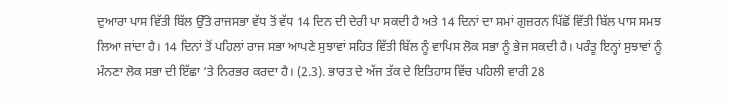ਦੁਆਰਾ ਪਾਸ ਵਿੱਤੀ ਬਿੱਲ ਉੱਤੇ ਰਾਜਸਭਾ ਵੱਧ ਤੋਂ ਵੱਧ 14 ਦਿਨ ਦੀ ਦੇਰੀ ਪਾ ਸਕਦੀ ਹੈ ਅਤੇ 14 ਦਿਨਾਂ ਦਾ ਸਮਾਂ ਗੁਜ਼ਰਨ ਪਿੱਛੋਂ ਵਿੱਤੀ ਬਿੱਲ ਪਾਸ ਸਮਝ ਲਿਆ ਜਾਂਦਾ ਹੈ। 14 ਦਿਨਾਂ ਤੋਂ ਪਹਿਲਾਂ ਰਾਜ ਸਭਾ ਆਪਣੇ ਸੁਝਾਵਾਂ ਸਹਿਤ ਵਿੱਤੀ ਬਿੱਲ ਨੂੰ ਵਾਪਿਸ ਲੋਕ ਸਭਾ ਨੂੰ ਭੇਜ ਸਕਦੀ ਹੈ। ਪਰੰਤੂ ਇਨ੍ਹਾਂ ਸੁਝਾਵਾਂ ਨੂੰ ਮੰਨਣਾ ਲੋਕ ਸਭਾ ਦੀ ਇੱਛਾ ‘ਤੇ ਨਿਰਭਰ ਕਰਦਾ ਹੈ। (2.3). ਭਾਰਤ ਦੇ ਅੱਜ ਤੱਕ ਦੇ ਇਤਿਹਾਸ ਵਿੱਚ ਪਹਿਲੀ ਵਾਰੀ 28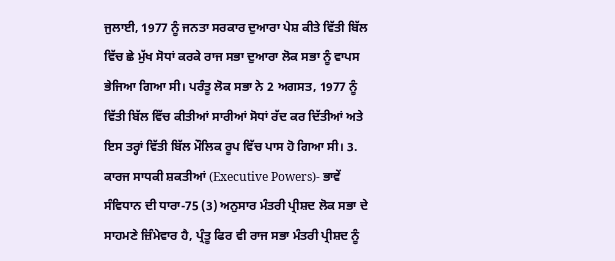ਜੁਲਾਈ, 1977 ਨੂੰ ਜਨਤਾ ਸਰਕਾਰ ਦੁਆਰਾ ਪੇਸ਼ ਕੀਤੇ ਵਿੱਤੀ ਬਿੱਲ ਵਿੱਚ ਛੇ ਮੁੱਖ ਸੋਧਾਂ ਕਰਕੇ ਰਾਜ ਸਭਾ ਦੁਆਰਾ ਲੋਕ ਸਭਾ ਨੂੰ ਵਾਪਸ ਭੇਜਿਆ ਗਿਆ ਸੀ। ਪਰੰਤੂ ਲੋਕ ਸਭਾ ਨੇ 2 ਅਗਸਤ, 1977 ਨੂੰ ਵਿੱਤੀ ਬਿੱਲ ਵਿੱਚ ਕੀਤੀਆਂ ਸਾਰੀਆਂ ਸੋਧਾਂ ਰੱਦ ਕਰ ਦਿੱਤੀਆਂ ਅਤੇ ਇਸ ਤਰ੍ਹਾਂ ਵਿੱਤੀ ਬਿੱਲ ਮੌਲਿਕ ਰੂਪ ਵਿੱਚ ਪਾਸ ਹੋ ਗਿਆ ਸੀ। 3. ਕਾਰਜ ਸਾਧਕੀ ਸ਼ਕਤੀਆਂ (Executive Powers)- ਭਾਵੇਂ ਸੰਵਿਧਾਨ ਦੀ ਧਾਰਾ-75 (3) ਅਨੁਸਾਰ ਮੰਤਰੀ ਪ੍ਰੀਸ਼ਦ ਲੋਕ ਸਭਾ ਦੇ ਸਾਹਮਣੇ ਜ਼ਿੰਮੇਵਾਰ ਹੈ, ਪ੍ਰੰਤੂ ਫਿਰ ਵੀ ਰਾਜ ਸਭਾ ਮੰਤਰੀ ਪ੍ਰੀਸ਼ਦ ਨੂੰ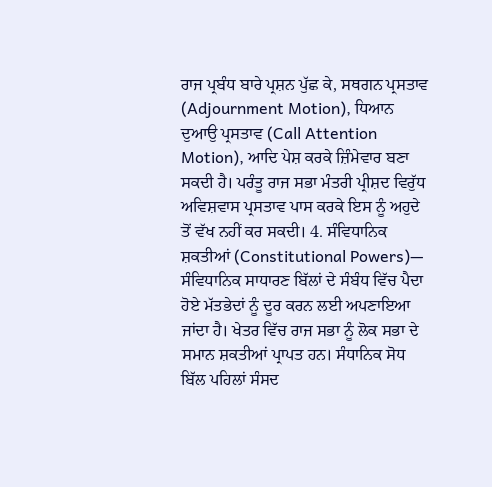ਰਾਜ ਪ੍ਰਬੰਧ ਬਾਰੇ ਪ੍ਰਸ਼ਨ ਪੁੱਛ ਕੇ, ਸਥਗਨ ਪ੍ਰਸਤਾਵ (Adjournment Motion), ਧਿਆਨ ਦੁਆਉ ਪ੍ਰਸਤਾਵ (Call Attention Motion), ਆਦਿ ਪੇਸ਼ ਕਰਕੇ ਜ਼ਿੰਮੇਵਾਰ ਬਣਾ ਸਕਦੀ ਹੈ। ਪਰੰਤੂ ਰਾਜ ਸਭਾ ਮੰਤਰੀ ਪ੍ਰੀਸ਼ਦ ਵਿਰੁੱਧ ਅਵਿਸ਼ਵਾਸ ਪ੍ਰਸਤਾਵ ਪਾਸ ਕਰਕੇ ਇਸ ਨੂੰ ਅਹੁਦੇ ਤੋਂ ਵੱਖ ਨਹੀਂ ਕਰ ਸਕਦੀ। 4. ਸੰਵਿਧਾਨਿਕ ਸ਼ਕਤੀਆਂ (Constitutional Powers)— ਸੰਵਿਧਾਨਿਕ ਸਾਧਾਰਣ ਬਿੱਲਾਂ ਦੇ ਸੰਬੰਧ ਵਿੱਚ ਪੈਦਾ ਹੋਏ ਮੱਤਭੇਦਾਂ ਨੂੰ ਦੂਰ ਕਰਨ ਲਈ ਅਪਣਾਇਆ ਜਾਂਦਾ ਹੈ। ਖੇਤਰ ਵਿੱਚ ਰਾਜ ਸਭਾ ਨੂੰ ਲੋਕ ਸਭਾ ਦੇ ਸਮਾਨ ਸ਼ਕਤੀਆਂ ਪ੍ਰਾਪਤ ਹਨ। ਸੰਧਾਨਿਕ ਸੋਧ ਬਿੱਲ ਪਹਿਲਾਂ ਸੰਸਦ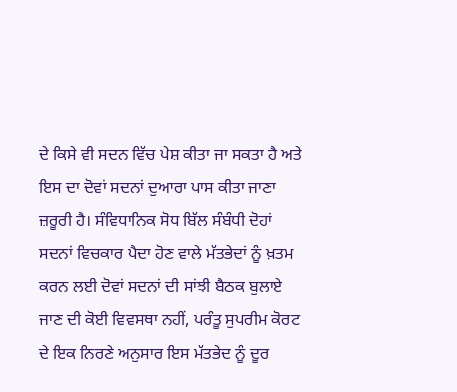ਦੇ ਕਿਸੇ ਵੀ ਸਦਨ ਵਿੱਚ ਪੇਸ਼ ਕੀਤਾ ਜਾ ਸਕਤਾ ਹੈ ਅਤੇ ਇਸ ਦਾ ਦੋਵਾਂ ਸਦਨਾਂ ਦੁਆਰਾ ਪਾਸ ਕੀਤਾ ਜਾਣਾ ਜ਼ਰੂਰੀ ਹੈ। ਸੰਵਿਧਾਨਿਕ ਸੋਧ ਬਿੱਲ ਸੰਬੰਧੀ ਦੋਹਾਂ ਸਦਨਾਂ ਵਿਚਕਾਰ ਪੈਦਾ ਹੋਣ ਵਾਲੇ ਮੱਤਭੇਦਾਂ ਨੂੰ ਖ਼ਤਮ ਕਰਨ ਲਈ ਦੋਵਾਂ ਸਦਨਾਂ ਦੀ ਸਾਂਝੀ ਬੈਠਕ ਬੁਲਾਏ ਜਾਣ ਦੀ ਕੋਈ ਵਿਵਸਥਾ ਨਹੀਂ, ਪਰੰਤੂ ਸੁਪਰੀਮ ਕੋਰਟ ਦੇ ਇਕ ਨਿਰਣੇ ਅਨੁਸਾਰ ਇਸ ਮੱਤਭੇਦ ਨੂੰ ਦੂਰ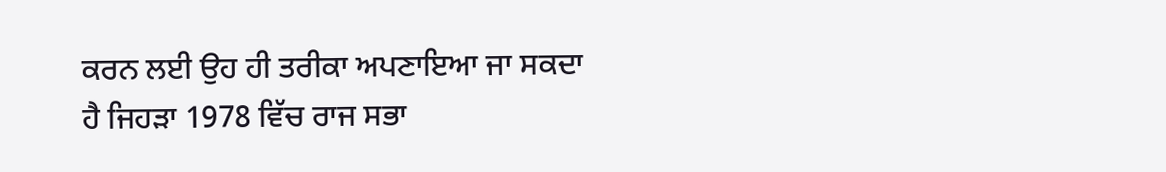ਕਰਨ ਲਈ ਉਹ ਹੀ ਤਰੀਕਾ ਅਪਣਾਇਆ ਜਾ ਸਕਦਾ ਹੈ ਜਿਹੜਾ 1978 ਵਿੱਚ ਰਾਜ ਸਭਾ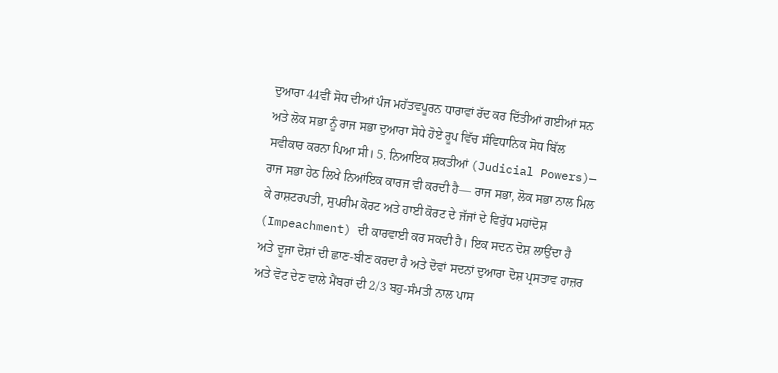ਦੁਆਰਾ 44ਵੀਂ ਸੋਧ ਦੀਆਂ ਪੰਜ ਮਹੱਤਵਪੂਰਨ ਧਾਰਾਵਾਂ ਰੱਦ ਕਰ ਦਿੱਤੀਆਂ ਗਈਆਂ ਸਨ ਅਤੇ ਲੋਕ ਸਭਾ ਨੂੰ ਰਾਜ ਸਭਾ ਦੁਆਰਾ ਸੋਧੇ ਹੋਏ ਰੂਪ ਵਿੱਚ ਸੰਵਿਧਾਨਿਕ ਸੋਧ ਬਿੱਲ ਸਵੀਕਾਰ ਕਰਨਾ ਪਿਆ ਸੀ। 5. ਨਿਆਇਕ ਸ਼ਕਤੀਆਂ (Judicial Powers)—   ਰਾਜ ਸਭਾ ਹੇਠ ਲਿਖੇ ਨਿਆਂਇਕ ਕਾਰਜ ਵੀ ਕਰਦੀ ਹੈ— ਰਾਜ ਸਭਾ, ਲੋਕ ਸਭਾ ਨਾਲ ਮਿਲ ਕੇ ਰਾਸ਼ਟਰਪਤੀ, ਸੁਪਰੀਮ ਕੋਰਟ ਅਤੇ ਹਾਈ ਕੋਰਟ ਦੇ ਜੱਜਾਂ ਦੇ ਵਿਰੁੱਧ ਮਹਾਂਦੋਸ਼ (Impeachment) ਦੀ ਕਾਰਵਾਈ ਕਰ ਸਕਦੀ ਹੈ। ਇਕ ਸਦਨ ਦੋਸ਼ ਲਾਉਂਦਾ ਹੈ ਅਤੇ ਦੂਜਾ ਦੋਸ਼ਾਂ ਦੀ ਛਾਣ-ਬੀਣ ਕਰਦਾ ਹੈ ਅਤੇ ਦੋਵਾਂ ਸਦਨਾਂ ਦੁਆਰਾ ਦੋਸ਼ ਪ੍ਰਸਤਾਵ ਹਾਜ਼ਰ ਅਤੇ ਵੋਟ ਦੇਣ ਵਾਲੇ ਮੈਂਬਰਾਂ ਦੀ 2/3 ਬਹੁ-ਸੰਮਤੀ ਨਾਲ ਪਾਸ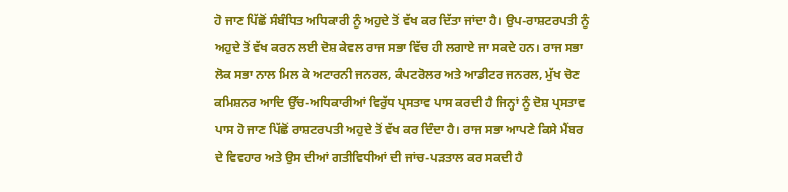ਹੋ ਜਾਣ ਪਿੱਛੋਂ ਸੰਬੰਧਿਤ ਅਧਿਕਾਰੀ ਨੂੰ ਅਹੁਦੇ ਤੋਂ ਵੱਖ ਕਰ ਦਿੱਤਾ ਜਾਂਦਾ ਹੈ। ਉਪ-ਰਾਸ਼ਟਰਪਤੀ ਨੂੰ ਅਹੁਦੇ ਤੋਂ ਵੱਖ ਕਰਨ ਲਈ ਦੋਸ਼ ਕੇਵਲ ਰਾਜ ਸਭਾ ਵਿੱਚ ਹੀ ਲਗਾਏ ਜਾ ਸਕਦੇ ਹਨ। ਰਾਜ ਸਭਾ ਲੋਕ ਸਭਾ ਨਾਲ ਮਿਲ ਕੇ ਅਟਾਰਨੀ ਜਨਰਲ, ਕੰਪਟਰੋਲਰ ਅਤੇ ਆਡੀਟਰ ਜਨਰਲ, ਮੁੱਖ ਚੋਣ ਕਮਿਸ਼ਨਰ ਆਦਿ ਉੱਚ-ਅਧਿਕਾਰੀਆਂ ਵਿਰੁੱਧ ਪ੍ਰਸਤਾਵ ਪਾਸ ਕਰਦੀ ਹੈ ਜਿਨ੍ਹਾਂ ਨੂੰ ਦੋਸ਼ ਪ੍ਰਸਤਾਵ ਪਾਸ ਹੋ ਜਾਣ ਪਿੱਛੋਂ ਰਾਸ਼ਟਰਪਤੀ ਅਹੁਦੇ ਤੋਂ ਵੱਖ ਕਰ ਦਿੰਦਾ ਹੈ। ਰਾਜ ਸਭਾ ਆਪਣੇ ਕਿਸੇ ਮੈਂਬਰ ਦੇ ਵਿਵਹਾਰ ਅਤੇ ਉਸ ਦੀਆਂ ਗਤੀਵਿਧੀਆਂ ਦੀ ਜਾਂਚ-ਪੜਤਾਲ ਕਰ ਸਕਦੀ ਹੈ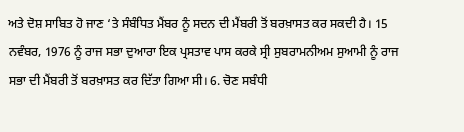ਅਤੇ ਦੋਸ਼ ਸਾਬਿਤ ਹੋ ਜਾਣ ‘ਤੇ ਸੰਬੰਧਿਤ ਮੈਂਬਰ ਨੂੰ ਸਦਨ ਦੀ ਮੈਂਬਰੀ ਤੋਂ ਬਰਖ਼ਾਸਤ ਕਰ ਸਕਦੀ ਹੈ। 15 ਨਵੰਬਰ, 1976 ਨੂੰ ਰਾਜ ਸਭਾ ਦੁਆਰਾ ਇਕ ਪ੍ਰਸਤਾਵ ਪਾਸ ਕਰਕੇ ਸ੍ਰੀ ਸੁਬਰਾਮਨੀਅਮ ਸੁਆਮੀ ਨੂੰ ਰਾਜ ਸਭਾ ਦੀ ਮੈਂਬਰੀ ਤੋਂ ਬਰਖ਼ਾਸਤ ਕਰ ਦਿੱਤਾ ਗਿਆ ਸੀ। 6. ਚੋਣ ਸਬੰਧੀ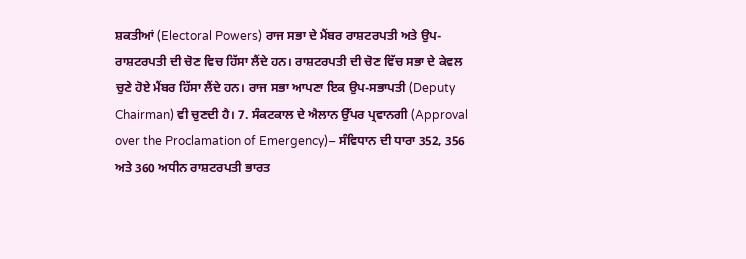ਸ਼ਕਤੀਆਂ (Electoral Powers) ਰਾਜ ਸਭਾ ਦੇ ਮੈਂਬਰ ਰਾਸ਼ਟਰਪਤੀ ਅਤੇ ਉਪ-ਰਾਸ਼ਟਰਪਤੀ ਦੀ ਚੋਣ ਵਿਚ ਹਿੱਸਾ ਲੈਂਦੇ ਹਨ। ਰਾਸ਼ਟਰਪਤੀ ਦੀ ਚੋਣ ਵਿੱਚ ਸਭਾ ਦੇ ਕੇਵਲ ਚੁਣੇ ਹੋਏ ਮੈਂਬਰ ਹਿੱਸਾ ਲੈਂਦੇ ਹਨ। ਰਾਜ ਸਭਾ ਆਪਣਾ ਇਕ ਉਪ-ਸਭਾਪਤੀ (Deputy Chairman) ਵੀ ਚੁਣਦੀ ਹੈ। 7. ਸੰਕਟਕਾਲ ਦੇ ਐਲਾਨ ਉੱਪਰ ਪ੍ਰਵਾਨਗੀ (Approval over the Proclamation of Emergency)– ਸੰਵਿਧਾਨ ਦੀ ਧਾਰਾ 352, 356 ਅਤੇ 360 ਅਧੀਨ ਰਾਸ਼ਟਰਪਤੀ ਭਾਰਤ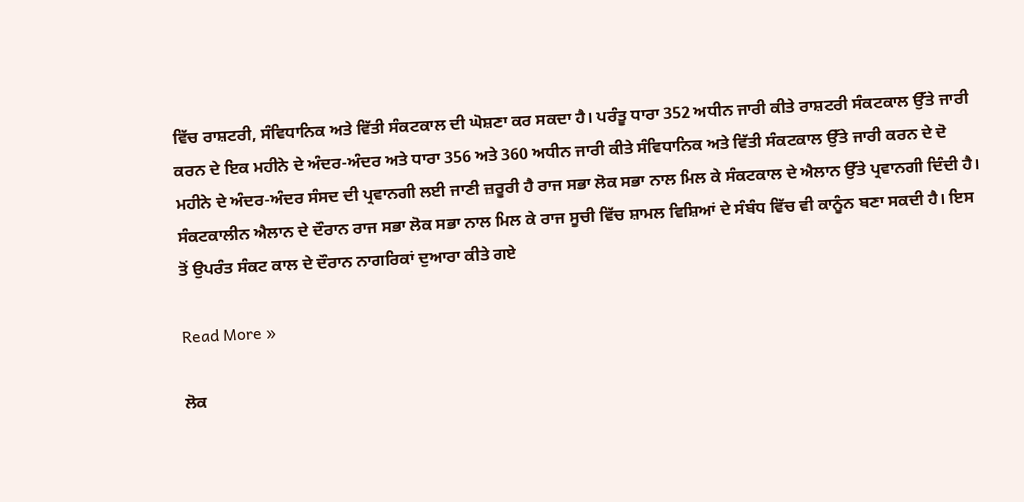ਵਿੱਚ ਰਾਸ਼ਟਰੀ, ਸੰਵਿਧਾਨਿਕ ਅਤੇ ਵਿੱਤੀ ਸੰਕਟਕਾਲ ਦੀ ਘੋਸ਼ਣਾ ਕਰ ਸਕਦਾ ਹੈ। ਪਰੰਤੂ ਧਾਰਾ 352 ਅਧੀਨ ਜਾਰੀ ਕੀਤੇ ਰਾਸ਼ਟਰੀ ਸੰਕਟਕਾਲ ਉੱਤੇ ਜਾਰੀ ਕਰਨ ਦੇ ਇਕ ਮਹੀਨੇ ਦੇ ਅੰਦਰ-ਅੰਦਰ ਅਤੇ ਧਾਰਾ 356 ਅਤੇ 360 ਅਧੀਨ ਜਾਰੀ ਕੀਤੇ ਸੰਵਿਧਾਨਿਕ ਅਤੇ ਵਿੱਤੀ ਸੰਕਟਕਾਲ ਉੱਤੇ ਜਾਰੀ ਕਰਨ ਦੇ ਦੋ ਮਹੀਨੇ ਦੇ ਅੰਦਰ-ਅੰਦਰ ਸੰਸਦ ਦੀ ਪ੍ਰਵਾਨਗੀ ਲਈ ਜਾਣੀ ਜ਼ਰੂਰੀ ਹੈ ਰਾਜ ਸਭਾ ਲੋਕ ਸਭਾ ਨਾਲ ਮਿਲ ਕੇ ਸੰਕਟਕਾਲ ਦੇ ਐਲਾਨ ਉੱਤੇ ਪ੍ਰਵਾਨਗੀ ਦਿੰਦੀ ਹੈ। ਸੰਕਟਕਾਲੀਨ ਐਲਾਨ ਦੇ ਦੌਰਾਨ ਰਾਜ ਸਭਾ ਲੋਕ ਸਭਾ ਨਾਲ ਮਿਲ ਕੇ ਰਾਜ ਸੂਚੀ ਵਿੱਚ ਸ਼ਾਮਲ ਵਿਸ਼ਿਆਂ ਦੇ ਸੰਬੰਧ ਵਿੱਚ ਵੀ ਕਾਨੂੰਨ ਬਣਾ ਸਕਦੀ ਹੈ। ਇਸ ਤੋਂ ਉਪਰੰਤ ਸੰਕਟ ਕਾਲ ਦੇ ਦੌਰਾਨ ਨਾਗਰਿਕਾਂ ਦੁਆਰਾ ਕੀਤੇ ਗਏ

Read More »

ਲੋਕ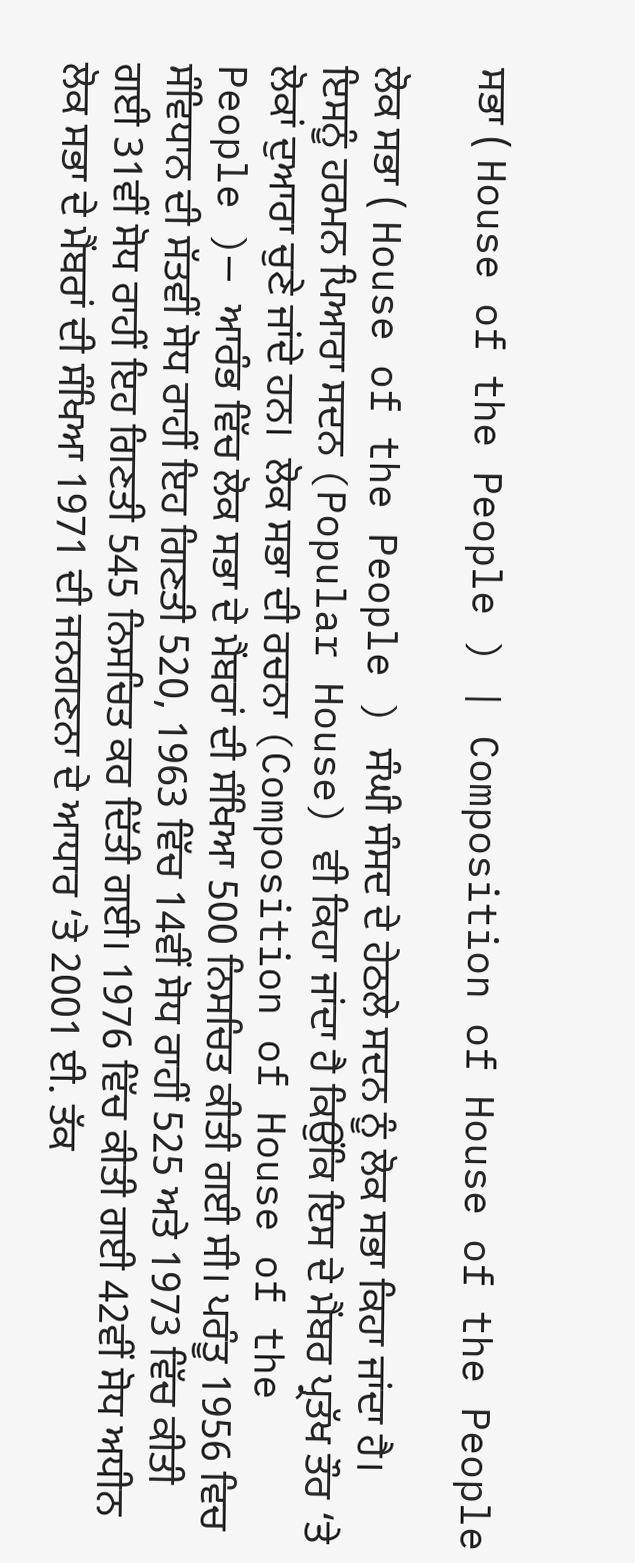ਸਭਾ ( House of the People ) | Composition of House of the People

ਲੋਕ ਸਭਾ ( House of the People ) ਸੰਘੀ ਸੰਸਦ ਦੇ ਹੇਠਲੇ ਸਦਨ ਨੂੰ ਲੋਕ ਸਭਾ ਕਿਹਾ ਜਾਂਦਾ ਹੈ। ਇਸਨੂੰ ਹਰਮਨ ਪਿਆਰਾ ਸਦਨ (Popular House) ਵੀ ਕਿਹਾ ਜਾਂਦਾ ਹੈ ਕਿਉਂਕਿ ਇਸ ਦੇ ਮੈਂਬਰ ਪ੍ਰਤੱਖ ਤੌਰ ‘ਤੇ ਲੋਕਾਂ ਦੁਆਰਾ ਚੁਣੇ ਜਾਂਦੇ ਹਨ।  ਲੋਕ ਸਭਾ ਦੀ ਰਚਨਾ (Composition of House of the People )— ਆਰੰਭ ਵਿੱਚ ਲੋਕ ਸਭਾ ਦੇ ਮੈਂਬਰਾਂ ਦੀ ਸੰਖਿਆ 500 ਨਿਸਚਿਤ ਕੀਤੀ ਗਈ ਸੀ। ਪਰੰਤੂ 1956 ਵਿਚ ਸੰਵਿਧਾਨ ਦੀ ਸੱਤਵੀਂ ਸੋਧ ਰਾਹੀਂ ਇਹ ਗਿਣਤੀ 520, 1963 ਵਿੱਚ 14ਵੀਂ ਸੋਧ ਰਾਹੀਂ 525 ਅਤੇ 1973 ਵਿੱਚ ਕੀਤੀ ਗਈ 31ਵੀਂ ਸੋਧ ਰਾਹੀਂ ਇਹ ਗਿਣਤੀ 545 ਨਿਸਚਿਤ ਕਰ ਦਿੱਤੀ ਗਈ। 1976 ਵਿੱਚ ਕੀਤੀ ਗਈ 42ਵੀਂ ਸੋਧ ਅਧੀਨ ਲੋਕ ਸਭਾ ਦੇ ਮੈਂਬਰਾਂ ਦੀ ਸੰਖਿਆ 1971 ਦੀ ਜਨਗਣਨਾ ਦੇ ਆਧਾਰ ‘ਤੇ 2001 ਈ. ਤੱਕ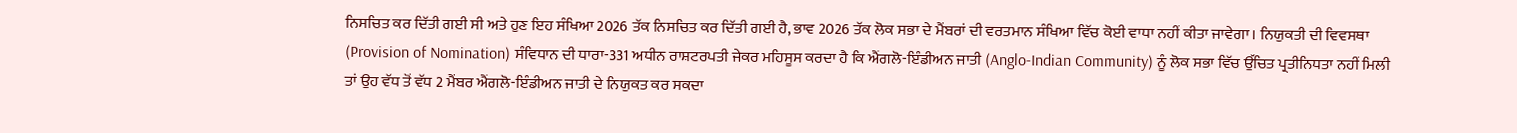ਨਿਸਚਿਤ ਕਰ ਦਿੱਤੀ ਗਈ ਸੀ ਅਤੇ ਹੁਣ ਇਹ ਸੰਖਿਆ 2026 ਤੱਕ ਨਿਸਚਿਤ ਕਰ ਦਿੱਤੀ ਗਈ ਹੈ, ਭਾਵ 2026 ਤੱਕ ਲੋਕ ਸਭਾ ਦੇ ਮੈਂਬਰਾਂ ਦੀ ਵਰਤਮਾਨ ਸੰਖਿਆ ਵਿੱਚ ਕੋਈ ਵਾਧਾ ਨਹੀਂ ਕੀਤਾ ਜਾਵੇਗਾ। ਨਿਯੁਕਤੀ ਦੀ ਵਿਵਸਥਾ (Provision of Nomination) ਸੰਵਿਧਾਨ ਦੀ ਧਾਰਾ-331 ਅਧੀਨ ਰਾਸ਼ਟਰਪਤੀ ਜੇਕਰ ਮਹਿਸੂਸ ਕਰਦਾ ਹੈ ਕਿ ਐਂਗਲੋ-ਇੰਡੀਅਨ ਜਾਤੀ (Anglo-Indian Community) ਨੂੰ ਲੋਕ ਸਭਾ ਵਿੱਚ ਉੱਚਿਤ ਪ੍ਰਤੀਨਿਧਤਾ ਨਹੀਂ ਮਿਲੀ ਤਾਂ ਉਹ ਵੱਧ ਤੋਂ ਵੱਧ 2 ਮੈਂਬਰ ਐਂਗਲੋ-ਇੰਡੀਅਨ ਜਾਤੀ ਦੇ ਨਿਯੁਕਤ ਕਰ ਸਕਦਾ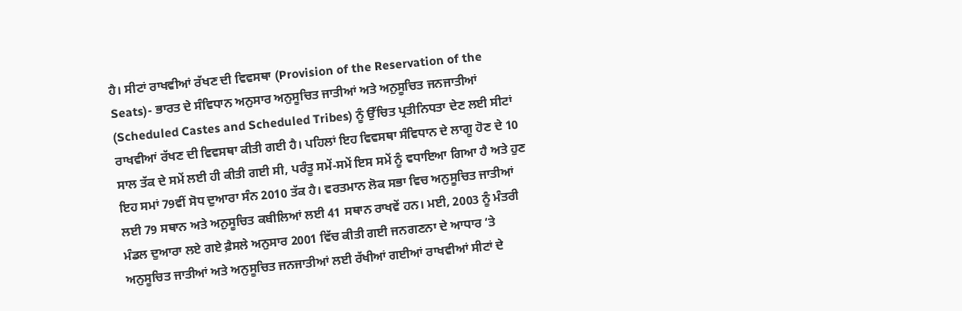ਹੈ। ਸੀਟਾਂ ਰਾਖਵੀਆਂ ਰੱਖਣ ਦੀ ਵਿਵਸਥਾ (Provision of the Reservation of the Seats)- ਭਾਰਤ ਦੇ ਸੰਵਿਧਾਨ ਅਨੁਸਾਰ ਅਨੁਸੂਚਿਤ ਜਾਤੀਆਂ ਅਤੇ ਅਨੁਸੂਚਿਤ ਜਨਜਾਤੀਆਂ (Scheduled Castes and Scheduled Tribes) ਨੂੰ ਉੱਚਿਤ ਪ੍ਰਤੀਨਿਧਤਾ ਦੇਣ ਲਈ ਸੀਟਾਂ ਰਾਖਵੀਆਂ ਰੱਖਣ ਦੀ ਵਿਵਸਥਾ ਕੀਤੀ ਗਈ ਹੈ। ਪਹਿਲਾਂ ਇਹ ਵਿਵਸਥਾ ਸੰਵਿਧਾਨ ਦੇ ਲਾਗੂ ਹੋਣ ਦੇ 10 ਸਾਲ ਤੱਕ ਦੇ ਸਮੇਂ ਲਈ ਹੀ ਕੀਤੀ ਗਈ ਸੀ, ਪਰੰਤੂ ਸਮੇਂ-ਸਮੇਂ ਇਸ ਸਮੇਂ ਨੂੰ ਵਧਾਇਆ ਗਿਆ ਹੈ ਅਤੇ ਹੁਣ ਇਹ ਸਮਾਂ 79ਵੀਂ ਸੋਧ ਦੁਆਰਾ ਸੰਨ 2010 ਤੱਕ ਹੈ। ਵਰਤਮਾਨ ਲੋਕ ਸਭਾ ਵਿਚ ਅਨੁਸੂਚਿਤ ਜਾਤੀਆਂ ਲਈ 79 ਸਥਾਨ ਅਤੇ ਅਨੁਸੂਚਿਤ ਕਬੀਲਿਆਂ ਲਈ 41 ਸਥਾਨ ਰਾਖਵੇਂ ਹਨ। ਮਈ, 2003 ਨੂੰ ਮੰਤਰੀ ਮੰਡਲ ਦੁਆਰਾ ਲਏ ਗਏ ਫ਼ੈਸਲੇ ਅਨੁਸਾਰ 2001 ਵਿੱਚ ਕੀਤੀ ਗਈ ਜਨਗਣਨਾ ਦੇ ਆਧਾਰ ‘ਤੇ ਅਨੁਸੂਚਿਤ ਜਾਤੀਆਂ ਅਤੇ ਅਨੁਸੂਚਿਤ ਜਨਜਾਤੀਆਂ ਲਈ ਰੱਖੀਆਂ ਗਈਆਂ ਰਾਖਵੀਆਂ ਸੀਟਾਂ ਦੇ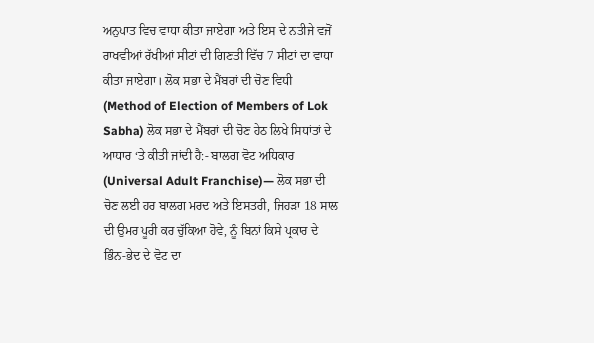ਅਨੁਪਾਤ ਵਿਚ ਵਾਧਾ ਕੀਤਾ ਜਾਏਗਾ ਅਤੇ ਇਸ ਦੇ ਨਤੀਜੇ ਵਜੋਂ ਰਾਖਵੀਆਂ ਰੱਖੀਆਂ ਸੀਟਾਂ ਦੀ ਗਿਣਤੀ ਵਿੱਚ 7 ਸੀਟਾਂ ਦਾ ਵਾਧਾ ਕੀਤਾ ਜਾਏਗਾ। ਲੋਕ ਸਭਾ ਦੇ ਮੈਂਬਰਾਂ ਦੀ ਚੋਣ ਵਿਧੀ (Method of Election of Members of Lok Sabha) ਲੋਕ ਸਭਾ ਦੇ ਮੈਂਬਰਾਂ ਦੀ ਚੋਣ ਹੇਠ ਲਿਖੇ ਸਿਧਾਂਤਾਂ ਦੇ ਆਧਾਰ ‘ਤੇ ਕੀਤੀ ਜਾਂਦੀ ਹੈ:- ਬਾਲਗ ਵੋਟ ਅਧਿਕਾਰ (Universal Adult Franchise)— ਲੋਕ ਸਭਾ ਦੀ ਚੋਣ ਲਈ ਹਰ ਬਾਲਗ ਮਰਦ ਅਤੇ ਇਸਤਰੀ, ਜਿਹੜਾ 18 ਸਾਲ ਦੀ ਉਮਰ ਪੂਰੀ ਕਰ ਚੁੱਕਿਆ ਹੋਵੇ, ਨੂੰ ਬਿਨਾਂ ਕਿਸੇ ਪ੍ਰਕਾਰ ਦੇ ਭਿੰਨ-ਭੇਦ ਦੇ ਵੋਟ ਦਾ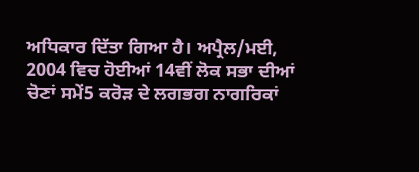ਅਧਿਕਾਰ ਦਿੱਤਾ ਗਿਆ ਹੈ। ਅਪ੍ਰੈਲ/ਮਈ, 2004 ਵਿਚ ਹੋਈਆਂ 14ਵੀਂ ਲੋਕ ਸਭਾ ਦੀਆਂ ਚੋਣਾਂ ਸਮੇਂ5 ਕਰੋੜ ਦੇ ਲਗਭਗ ਨਾਗਰਿਕਾਂ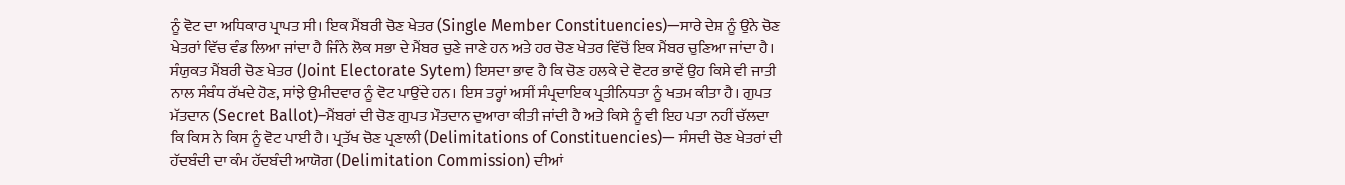ਨੂੰ ਵੋਟ ਦਾ ਅਧਿਕਾਰ ਪ੍ਰਾਪਤ ਸੀ। ਇਕ ਮੈਂਬਰੀ ਚੋਣ ਖੇਤਰ (Single Member Constituencies)—ਸਾਰੇ ਦੇਸ਼ ਨੂੰ ਉਨੇ ਚੋਣ ਖੇਤਰਾਂ ਵਿੱਚ ਵੰਡ ਲਿਆ ਜਾਂਦਾ ਹੈ ਜਿੰਨੇ ਲੋਕ ਸਭਾ ਦੇ ਮੈਂਬਰ ਚੁਣੇ ਜਾਣੇ ਹਨ ਅਤੇ ਹਰ ਚੋਣ ਖੇਤਰ ਵਿੱਚੋਂ ਇਕ ਮੈਂਬਰ ਚੁਣਿਆ ਜਾਂਦਾ ਹੈ। ਸੰਯੁਕਤ ਮੈਂਬਰੀ ਚੋਣ ਖੇਤਰ (Joint Electorate Sytem) ਇਸਦਾ ਭਾਵ ਹੈ ਕਿ ਚੋਣ ਹਲਕੇ ਦੇ ਵੋਟਰ ਭਾਵੇਂ ਉਹ ਕਿਸੇ ਵੀ ਜਾਤੀ ਨਾਲ ਸੰਬੰਧ ਰੱਖਦੇ ਹੋਣ, ਸਾਂਝੇ ਉਮੀਦਵਾਰ ਨੂੰ ਵੋਟ ਪਾਉਂਦੇ ਹਨ। ਇਸ ਤਰ੍ਹਾਂ ਅਸੀਂ ਸੰਪ੍ਰਦਾਇਕ ਪ੍ਰਤੀਨਿਧਤਾ ਨੂੰ ਖਤਮ ਕੀਤਾ ਹੈ। ਗੁਪਤ ਮੱਤਦਾਨ (Secret Ballot)–ਮੈਂਬਰਾਂ ਦੀ ਚੋਣ ਗੁਪਤ ਮੌਤਦਾਨ ਦੁਆਰਾ ਕੀਤੀ ਜਾਂਦੀ ਹੈ ਅਤੇ ਕਿਸੇ ਨੂੰ ਵੀ ਇਹ ਪਤਾ ਨਹੀਂ ਚੱਲਦਾ ਕਿ ਕਿਸ ਨੇ ਕਿਸ ਨੂੰ ਵੋਟ ਪਾਈ ਹੈ। ਪ੍ਰਤੱਖ ਚੋਣ ਪ੍ਰਣਾਲੀ (Delimitations of Constituencies)— ਸੰਸਦੀ ਚੋਣ ਖੇਤਰਾਂ ਦੀ ਹੱਦਬੰਦੀ ਦਾ ਕੰਮ ਹੱਦਬੰਦੀ ਆਯੋਗ (Delimitation Commission) ਦੀਆਂ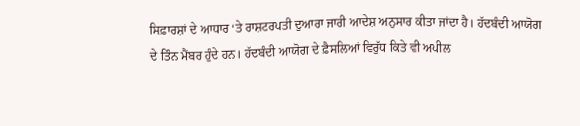ਸਿਫ਼ਾਰਸ਼ਾਂ ਦੇ ਆਧਾਰ ‘ਤੇ ਰਾਸ਼ਟਰਪਤੀ ਦੁਆਰਾ ਜਾਰੀ ਆਦੇਸ਼ ਅਨੁਸਾਰ ਕੀਤਾ ਜਾਂਦਾ ਹੈ। ਹੱਦਬੰਦੀ ਆਯੋਗ ਦੇ ਤਿੰਨ ਮੈਂਬਰ ਹੁੰਦੇ ਹਨ। ਹੱਦਬੰਦੀ ਆਯੋਗ ਦੇ ਫ਼ੈਸਲਿਆਂ ਵਿਰੁੱਧ ਕਿਤੇ ਵੀ ਅਪੀਲ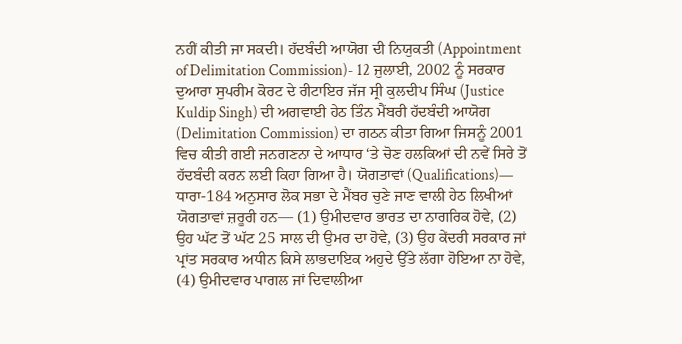ਨਹੀਂ ਕੀਤੀ ਜਾ ਸਕਦੀ। ਹੱਦਬੰਦੀ ਆਯੋਗ ਦੀ ਨਿਯੁਕਤੀ (Appointment of Delimitation Commission)- 12 ਜੁਲਾਈ, 2002 ਨੂੰ ਸਰਕਾਰ ਦੁਆਰਾ ਸੁਪਰੀਮ ਕੋਰਟ ਦੇ ਰੀਟਾਇਰ ਜੱਜ ਸ੍ਰੀ ਕੁਲਦੀਪ ਸਿੰਘ (Justice Kuldip Singh) ਦੀ ਅਗਵਾਈ ਹੇਠ ਤਿੰਨ ਮੈਂਬਰੀ ਹੱਦਬੰਦੀ ਆਯੋਗ (Delimitation Commission) ਦਾ ਗਠਨ ਕੀਤਾ ਗਿਆ ਜਿਸਨੂੰ 2001 ਵਿਚ ਕੀਤੀ ਗਈ ਜਨਗਣਨਾ ਦੇ ਆਧਾਰ ‘ਤੇ ਚੋਣ ਹਲਕਿਆਂ ਦੀ ਨਵੇਂ ਸਿਰੇ ਤੋਂ ਹੱਦਬੰਦੀ ਕਰਨ ਲਈ ਕਿਹਾ ਗਿਆ ਹੈ। ਯੋਗਤਾਵਾਂ (Qualifications)— ਧਾਰਾ-184 ਅਨੁਸਾਰ ਲੋਕ ਸਭਾ ਦੇ ਮੈਂਬਰ ਚੁਣੇ ਜਾਣ ਵਾਲੀ ਹੇਠ ਲਿਖੀਆਂ ਯੋਗਤਾਵਾਂ ਜ਼ਰੂਰੀ ਹਨ— (1) ਉਮੀਦਵਾਰ ਭਾਰਤ ਦਾ ਨਾਗਰਿਕ ਹੋਵੇ, (2) ਉਹ ਘੱਟ ਤੋਂ ਘੱਟ 25 ਸਾਲ ਦੀ ਉਮਰ ਦਾ ਹੋਵੇ, (3) ਉਹ ਕੇਂਦਰੀ ਸਰਕਾਰ ਜਾਂ ਪ੍ਰਾਂਤ ਸਰਕਾਰ ਅਧੀਨ ਕਿਸੇ ਲਾਭਦਾਇਕ ਅਹੁਦੇ ਉੱਤੇ ਲੱਗਾ ਹੋਇਆ ਨਾ ਹੋਵੇ, (4) ਉਮੀਦਵਾਰ ਪਾਗਲ ਜਾਂ ਦਿਵਾਲੀਆ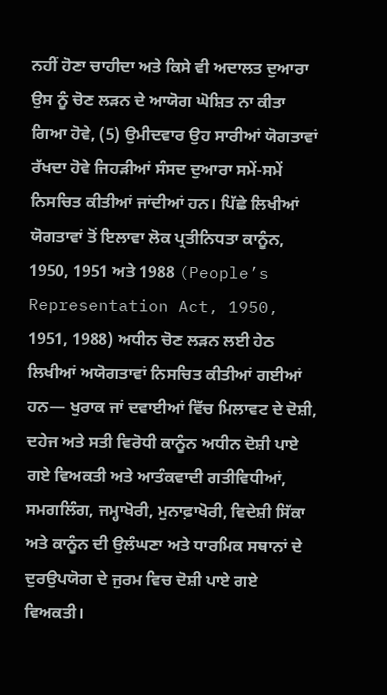ਨਹੀਂ ਹੋਣਾ ਚਾਹੀਦਾ ਅਤੇ ਕਿਸੇ ਵੀ ਅਦਾਲਤ ਦੁਆਰਾ ਉਸ ਨੂੰ ਚੋਣ ਲੜਨ ਦੇ ਆਯੋਗ ਘੋਸ਼ਿਤ ਨਾ ਕੀਤਾ ਗਿਆ ਹੋਵੇ, (5) ਉਮੀਦਵਾਰ ਉਹ ਸਾਰੀਆਂ ਯੋਗਤਾਵਾਂ ਰੱਖਦਾ ਹੋਵੇ ਜਿਹੜੀਆਂ ਸੰਸਦ ਦੁਆਰਾ ਸਮੇਂ-ਸਮੇਂ ਨਿਸਚਿਤ ਕੀਤੀਆਂ ਜਾਂਦੀਆਂ ਹਨ। ਪਿੱਛੇ ਲਿਖੀਆਂ ਯੋਗਤਾਵਾਂ ਤੋਂ ਇਲਾਵਾ ਲੋਕ ਪ੍ਰਤੀਨਿਧਤਾ ਕਾਨੂੰਨ, 1950, 1951 ਅਤੇ 1988 (People’s Representation Act, 1950, 1951, 1988) ਅਧੀਨ ਚੋਣ ਲੜਨ ਲਈ ਹੇਠ ਲਿਖੀਆਂ ਅਯੋਗਤਾਵਾਂ ਨਿਸਚਿਤ ਕੀਤੀਆਂ ਗਈਆਂ ਹਨ— ਖੁਰਾਕ ਜਾਂ ਦਵਾਈਆਂ ਵਿੱਚ ਮਿਲਾਵਟ ਦੇ ਦੋਸ਼ੀ, ਦਹੇਜ ਅਤੇ ਸਤੀ ਵਿਰੋਧੀ ਕਾਨੂੰਨ ਅਧੀਨ ਦੋਸ਼ੀ ਪਾਏ ਗਏ ਵਿਅਕਤੀ ਅਤੇ ਆਤੰਕਵਾਦੀ ਗਤੀਵਿਧੀਆਂ, ਸਮਗਲਿੰਗ, ਜਮ੍ਹਾਖੋਰੀ, ਮੁਨਾਫ਼ਾਖੋਰੀ, ਵਿਦੇਸ਼ੀ ਸਿੱਕਾ ਅਤੇ ਕਾਨੂੰਨ ਦੀ ਉਲੰਘਣਾ ਅਤੇ ਧਾਰਮਿਕ ਸਥਾਨਾਂ ਦੇ ਦੁਰਉਪਯੋਗ ਦੇ ਜੁਰਮ ਵਿਚ ਦੋਸ਼ੀ ਪਾਏ ਗਏ ਵਿਅਕਤੀ।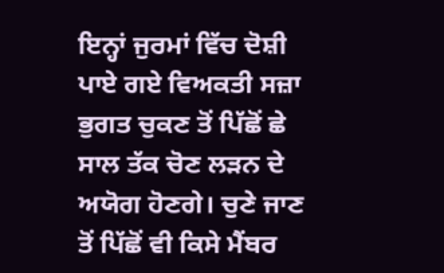ਇਨ੍ਹਾਂ ਜੁਰਮਾਂ ਵਿੱਚ ਦੋਸ਼ੀ ਪਾਏ ਗਏ ਵਿਅਕਤੀ ਸਜ਼ਾ ਭੁਗਤ ਚੁਕਣ ਤੋਂ ਪਿੱਛੋਂ ਛੇ ਸਾਲ ਤੱਕ ਚੋਣ ਲੜਨ ਦੇ ਅਯੋਗ ਹੋਣਗੇ। ਚੁਣੇ ਜਾਣ ਤੋਂ ਪਿੱਛੋਂ ਵੀ ਕਿਸੇ ਮੈਂਬਰ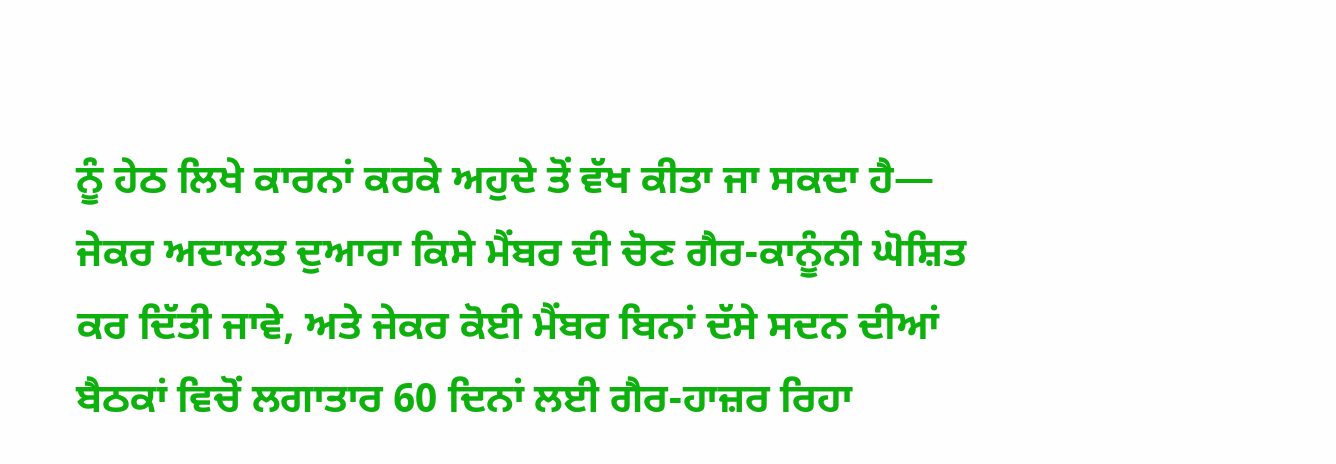ਨੂੰ ਹੇਠ ਲਿਖੇ ਕਾਰਨਾਂ ਕਰਕੇ ਅਹੁਦੇ ਤੋਂ ਵੱਖ ਕੀਤਾ ਜਾ ਸਕਦਾ ਹੈ— ਜੇਕਰ ਅਦਾਲਤ ਦੁਆਰਾ ਕਿਸੇ ਮੈਂਬਰ ਦੀ ਚੋਣ ਗੈਰ-ਕਾਨੂੰਨੀ ਘੋਸ਼ਿਤ ਕਰ ਦਿੱਤੀ ਜਾਵੇ, ਅਤੇ ਜੇਕਰ ਕੋਈ ਮੈਂਬਰ ਬਿਨਾਂ ਦੱਸੇ ਸਦਨ ਦੀਆਂ ਬੈਠਕਾਂ ਵਿਚੋਂ ਲਗਾਤਾਰ 60 ਦਿਨਾਂ ਲਈ ਗੈਰ-ਹਾਜ਼ਰ ਰਿਹਾ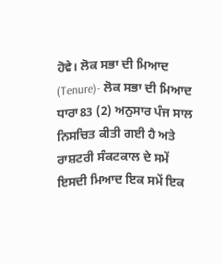ਹੋਵੇ। ਲੋਕ ਸਭਾ ਦੀ ਮਿਆਦ (Tenure)- ਲੋਕ ਸਭਾ ਦੀ ਮਿਆਦ ਧਾਰਾ83 (2) ਅਨੁਸਾਰ ਪੰਜ ਸਾਲ ਨਿਸਚਿਤ ਕੀਤੀ ਗਈ ਹੈ ਅਤੇ ਰਾਸ਼ਟਰੀ ਸੰਕਟਕਾਲ ਦੇ ਸਮੇਂ ਇਸਦੀ ਮਿਆਦ ਇਕ ਸਮੇਂ ਇਕ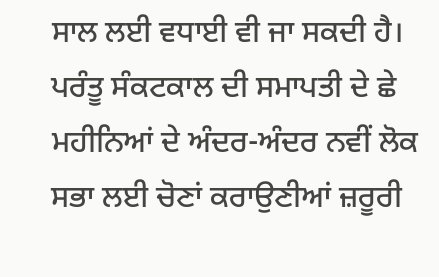ਸਾਲ ਲਈ ਵਧਾਈ ਵੀ ਜਾ ਸਕਦੀ ਹੈ। ਪਰੰਤੂ ਸੰਕਟਕਾਲ ਦੀ ਸਮਾਪਤੀ ਦੇ ਛੇ ਮਹੀਨਿਆਂ ਦੇ ਅੰਦਰ-ਅੰਦਰ ਨਵੀਂ ਲੋਕ ਸਭਾ ਲਈ ਚੋਣਾਂ ਕਰਾਉਣੀਆਂ ਜ਼ਰੂਰੀ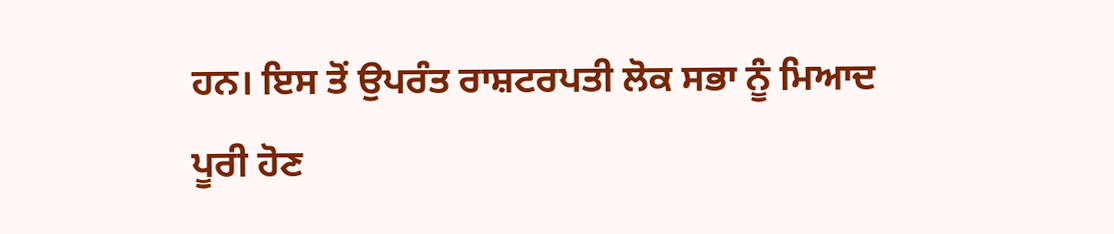ਹਨ। ਇਸ ਤੋਂ ਉਪਰੰਤ ਰਾਸ਼ਟਰਪਤੀ ਲੋਕ ਸਭਾ ਨੂੰ ਮਿਆਦ ਪੂਰੀ ਹੋਣ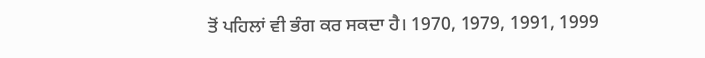ਤੋਂ ਪਹਿਲਾਂ ਵੀ ਭੰਗ ਕਰ ਸਕਦਾ ਹੈ। 1970, 1979, 1991, 1999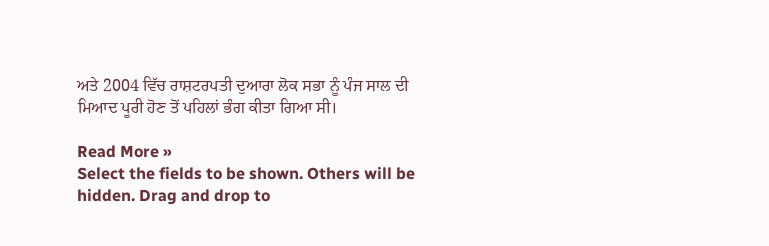ਅਤੇ 2004 ਵਿੱਚ ਰਾਸ਼ਟਰਪਤੀ ਦੁਆਰਾ ਲੋਕ ਸਭਾ ਨੂੰ ਪੰਜ ਸਾਲ ਦੀ ਮਿਆਦ ਪੂਰੀ ਹੋਣ ਤੋਂ ਪਹਿਲਾਂ ਭੰਗ ਕੀਤਾ ਗਿਆ ਸੀ।

Read More »
Select the fields to be shown. Others will be hidden. Drag and drop to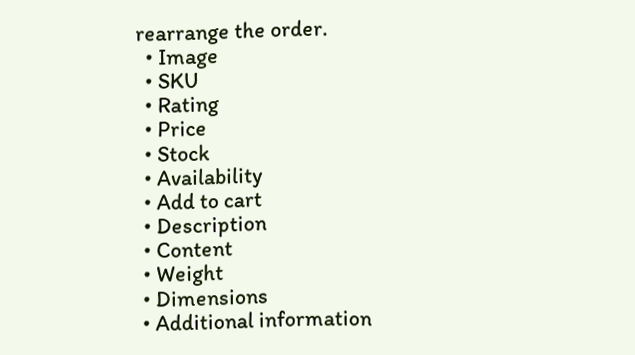rearrange the order.
  • Image
  • SKU
  • Rating
  • Price
  • Stock
  • Availability
  • Add to cart
  • Description
  • Content
  • Weight
  • Dimensions
  • Additional information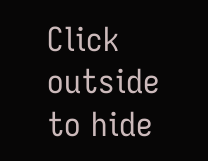Click outside to hide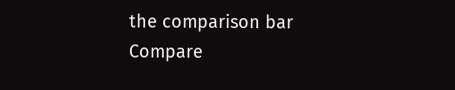the comparison bar
Compare